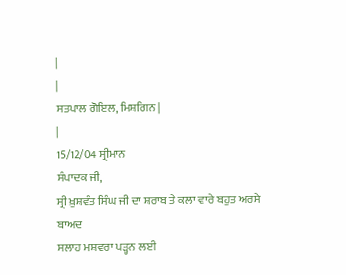|
|
ਸਤਪਾਲ ਗੋਇਲ, ਮਿਸ਼ਗਿਨ |
|
15/12/04 ਸ੍ਰੀਮਾਨ
ਸੰਪਾਦਕ ਜੀ,
ਸ੍ਰੀ ਖ਼ੁਸ਼ਵੰਤ ਸਿੰਘ ਜੀ ਦਾ ਸ਼ਰਾਬ ਤੇ ਕਲਾ ਵਾਰੇ ਬਹੁਤ ਅਰਸੇ ਬਾਅਦ
ਸਲਾਹ ਮਸ਼ਵਰਾ ਪੜ੍ਹਨ ਲਈ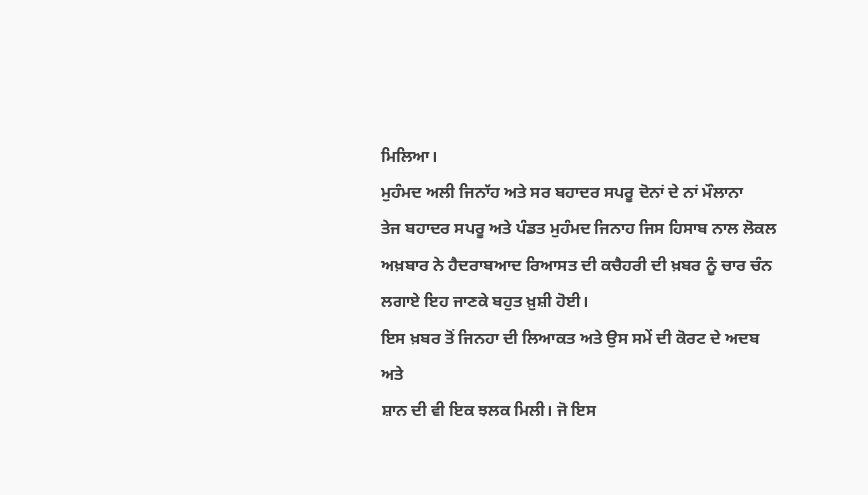ਮਿਲਿਆ।
ਮੁਹੰਮਦ ਅਲੀ ਜਿਨਾੱਹ ਅਤੇ ਸਰ ਬਹਾਦਰ ਸਪਰੂ ਦੋਨਾਂ ਦੇ ਨਾਂ ਮੌਲਾਨਾ
ਤੇਜ ਬਹਾਦਰ ਸਪਰੂ ਅਤੇ ਪੰਡਤ ਮੁਹੰਮਦ ਜਿਨਾਹ ਜਿਸ ਹਿਸਾਬ ਨਾਲ ਲੋਕਲ
ਅਖ਼ਬਾਰ ਨੇ ਹੈਦਰਾਬਆਦ ਰਿਆਸਤ ਦੀ ਕਚੈਹਰੀ ਦੀ ਖ਼ਬਰ ਨੂੰ ਚਾਰ ਚੰਨ
ਲਗਾਏ ਇਹ ਜਾਣਕੇ ਬਹੁਤ ਖ਼ੁਸ਼ੀ ਹੋਈ।
ਇਸ ਖ਼ਬਰ ਤੋਂ ਜਿਨਹਾ ਦੀ ਲਿਆਕਤ ਅਤੇ ਉਸ ਸਮੇਂ ਦੀ ਕੋਰਟ ਦੇ ਅਦਬ ਅਤੇ
ਸ਼ਾਨ ਦੀ ਵੀ ਇਕ ਝਲਕ ਮਿਲੀ। ਜੋ ਇਸ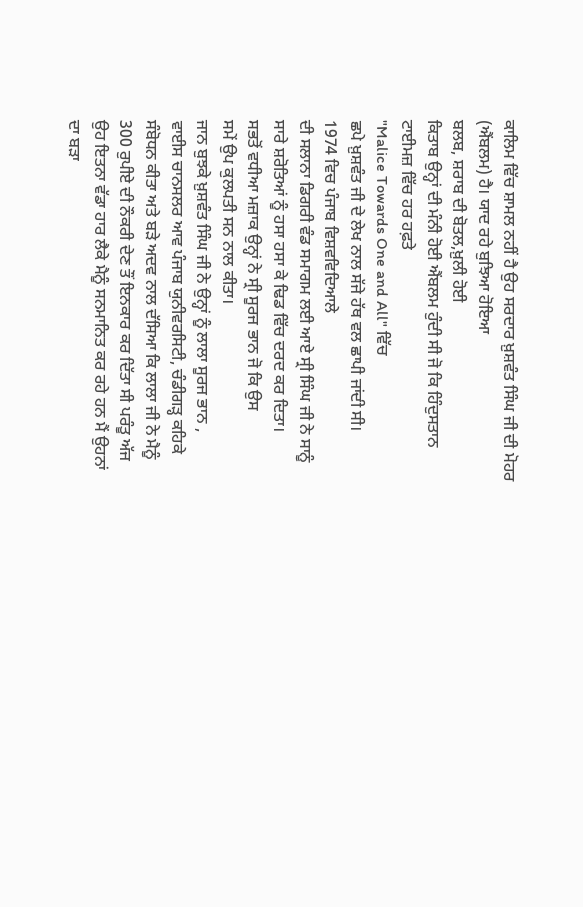ਕਾਲਿਮ ਵਿੱਚ ਸ਼ਾਮਲ ਨਹੀਂ ਹੈ ਉਹ ਸਰਦਾਰ ਖ਼ੁਸ਼ਵੰਤ ਸਿੰਘ ਜੀ ਦੀ ਮੋਹਰ
(ਐਂਬਲਮ) ਹੈ। ਯਾਦ ਰਹੇ ਬੁਝਿਆ ਹੋਇਆ
ਬਲਬ, ਸ਼ਰਾਬ ਦੀ ਬੋਤਲ,ਖ਼ੁਲੀ ਹੋਈ
ਕਿਤਾਬ ਉਨ੍ਹਾਂ ਦੀ ਮੰਨੀ ਹੋਈ ਐਂਬਲਮ ਹੁੰਦੀ ਸੀ ਜੋ ਕਿ ਹਿੰਦੁਸਤਾਨ
ਟਾਈਮਜ਼ ਵਿੱਚ ਹਰ ਹਫ਼ਤੇ
"Malice Towards One and All" ਵਿੱਚ
ਛਪੇ ਖ਼ੁਸ਼ਵੰਤ ਜੀ ਦੇ ਲੇਖ ਨਾਲ ਸੱਜੇ ਹੱਥ ਵਲ ਛਾਪੀ ਜਾਂਦੀ ਸੀ।
1974 ਵਿਚ ਪੰਜਾਬ ਵਿਸ਼ਵਵਿਦਿਆਲੇ
ਦੀ ਸਲਾਨਾ ਡਿਗਰੀ ਵੰਡ ਸਮਾਗਮ ਲਈ ਆਏ ਸ੍ਰੀ ਸਿੰਘ ਜੀ ਨੇ ਸਾਨੂੰ
ਸਾਰੇ ਸ਼ਰੋਤਿਆਂ ਨੂੰ ਹਸਾ ਹਸਾ ਕੇ ਢਿਡ ਵਿੱਚ ਦਰਦ ਕਰ ਦਿਤਾ।
ਸਭਤੋਂ ਵਧੀਆ ਮਜ਼ਾਕ ਉਨ੍ਹਾਂ ਨੇ ਸ੍ਰੀ ਸੂਰਜ ਭਾਨ ਜੋ ਕਿ ਉਸ
ਸਮੇਂ ਉਪ ਕੁਲਪਤੀ ਸਨ ਨਾਲ ਕੀਤਾ।
ਜਾਨ ਬੁਝਕੇ ਖ਼ੁਸ਼ਵੰਤ ਸਿੰਘ ਜੀ ਨੇ ਉਨ੍ਹਾਂ ਨੂੰ ਲਾਲਾ ਸੂਰਜ ਭਾਨ ,
ਵਾਈਸ ਚਾਨਸਲਰ ਆਵ ਪੰਜਾਬ ਯੁਨੀਵਰਸਿਟੀ, ਚੰਡੀਗੜ੍ਹ ਕਹਿਕੇ
ਸੰਬੋਧਨ ਕੀਤਾ ਅਤੇ ਬੜੇ ਅਦਵ ਨਾਲ ਦੱਸਿਆ ਕਿ ਲਾਲਾ ਜੀ ਨੇ ਮੈਨੂੰ
300 ਰੁਪੀਏ ਦੀ ਨੌਕਰੀ ਦੇਣ ਤੌਂ ਇਨਕਾਰ ਕਰ ਦਿੱਤਾ ਸੀ ਪਰੰਤੂ ਅੱਜ
ਉਹ ਇਤਨਾ ਵੱਡਾ ਹਾਰ ਲੈਕੇ ਮੈਨੂੰ ਸਨਮਾਨਿਤ ਕਰ ਰਹੇ ਹਨ ਮੈਂ ਉਹਨਾਂ
ਦਾ ਬੜਾ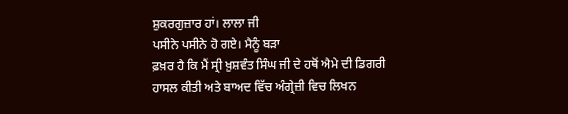ਸ਼ੁਕਰਗੁਜ਼ਾਰ ਹਾਂ। ਲਾਲਾ ਜੀ
ਪਸੀਨੇ ਪਸੀਨੇ ਹੋ ਗਏ। ਮੈਨੂੰ ਬੜਾ
ਫ਼ਖ਼ਰ ਹੈ ਕਿ ਮੈਂ ਸ੍ਰੀ ਖ਼ੁਸ਼ਵੰਤ ਸਿੰਘ ਜੀ ਦੇ ਹਥੋਂ ਐਮੇ ਦੀ ਡਿਗਰੀ
ਹਾਸਲ ਕੀਤੀ ਅਤੇ ਬਾਅਦ ਵਿੱਚ ਅੰਗ੍ਰੇਜ਼ੀ ਵਿਚ ਲਿਖਨ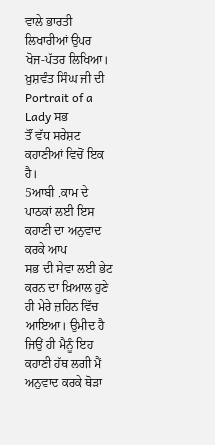ਵਾਲੇ ਭਾਰਤੀ
ਲਿਖਾਰੀਆਂ ਉਪਰ ਖੋਜ-ਪੱਤਰ ਲਿਖਿਆ।
ਖ਼ੁਸ਼ਵੰਤ ਸਿੰਘ ਜੀ ਦੀ
Portrait of a Lady ਸਭ
ਤੌਂ ਵੱਧ ਸਰੇਸ਼ਟ ਕਹਾਣੀਆਂ ਵਿਚੋਂ ਇਕ ਹੈ।
5ਆਬੀ .ਕਾਮ ਦੇ ਪਾਠਕਾਂ ਲਈ ਇਸ ਕਹਾਣੀ ਦਾ ਅਨੁਵਾਦ ਕਰਕੇ ਆਪ
ਸਭ ਦੀ ਸੇਵਾ ਲਈ ਭੇਟ ਕਰਨ ਦਾ ਖ਼ਿਆਲ ਹੁਣੇ ਹੀ ਮੇਰੇ ਜ਼ਹਿਨ ਵਿੱਚ
ਆਇਆ। ਉਮੀਦ ਹੈ ਜਿਉਂ ਹੀ ਮੈਨੂੰ ਇਹ
ਕਹਾਣੀ ਹੱਥ ਲਗੀ ਮੈਂ ਅਨੁਵਾਦ ਕਰਕੇ ਥੋੜਾ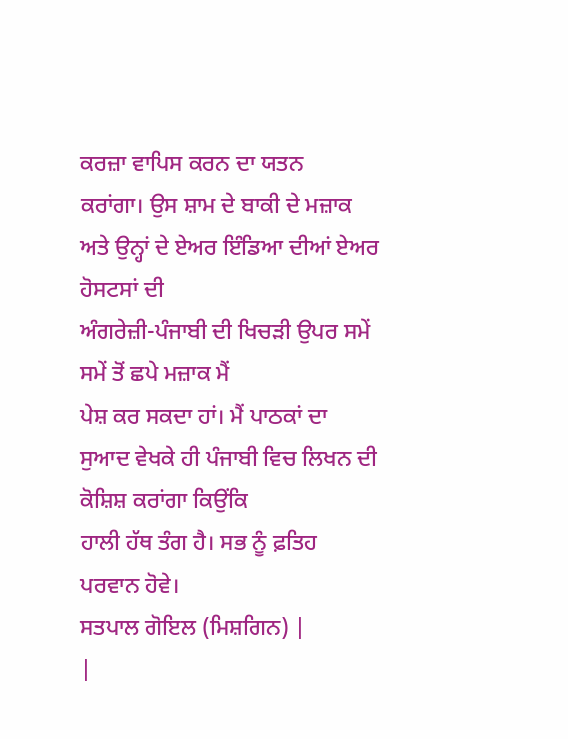ਕਰਜ਼ਾ ਵਾਪਿਸ ਕਰਨ ਦਾ ਯਤਨ
ਕਰਾਂਗਾ। ਉਸ ਸ਼ਾਮ ਦੇ ਬਾਕੀ ਦੇ ਮਜ਼ਾਕ
ਅਤੇ ਉਨ੍ਹਾਂ ਦੇ ਏਅਰ ਇੰਡਿਆ ਦੀਆਂ ਏਅਰ ਹੋਸਟਸਾਂ ਦੀ
ਅੰਗਰੇਜ਼ੀ-ਪੰਜਾਬੀ ਦੀ ਖਿਚੜੀ ਉਪਰ ਸਮੇਂ ਸਮੇਂ ਤੋਂ ਛਪੇ ਮਜ਼ਾਕ ਮੈਂ
ਪੇਸ਼ ਕਰ ਸਕਦਾ ਹਾਂ। ਮੈਂ ਪਾਠਕਾਂ ਦਾ
ਸੁਆਦ ਵੇਖਕੇ ਹੀ ਪੰਜਾਬੀ ਵਿਚ ਲਿਖਨ ਦੀ ਕੋਸ਼ਿਸ਼ ਕਰਾਂਗਾ ਕਿਉਂਕਿ
ਹਾਲੀ ਹੱਥ ਤੰਗ ਹੈ। ਸਭ ਨੂੰ ਫ਼ਤਿਹ
ਪਰਵਾਨ ਹੋਵੇ।
ਸਤਪਾਲ ਗੋਇਲ (ਮਿਸ਼ਗਿਨ) |
|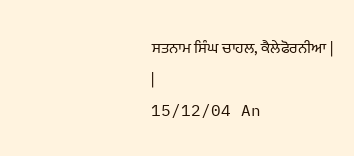ਸਤਨਾਮ ਸਿੰਘ ਚਾਹਲ, ਕੈਲੇਫੋਰਨੀਆ |
|
15/12/04 An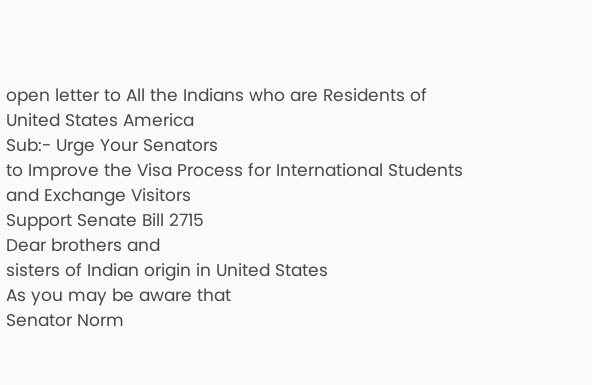open letter to All the Indians who are Residents of
United States America
Sub:- Urge Your Senators
to Improve the Visa Process for International Students
and Exchange Visitors
Support Senate Bill 2715
Dear brothers and
sisters of Indian origin in United States
As you may be aware that
Senator Norm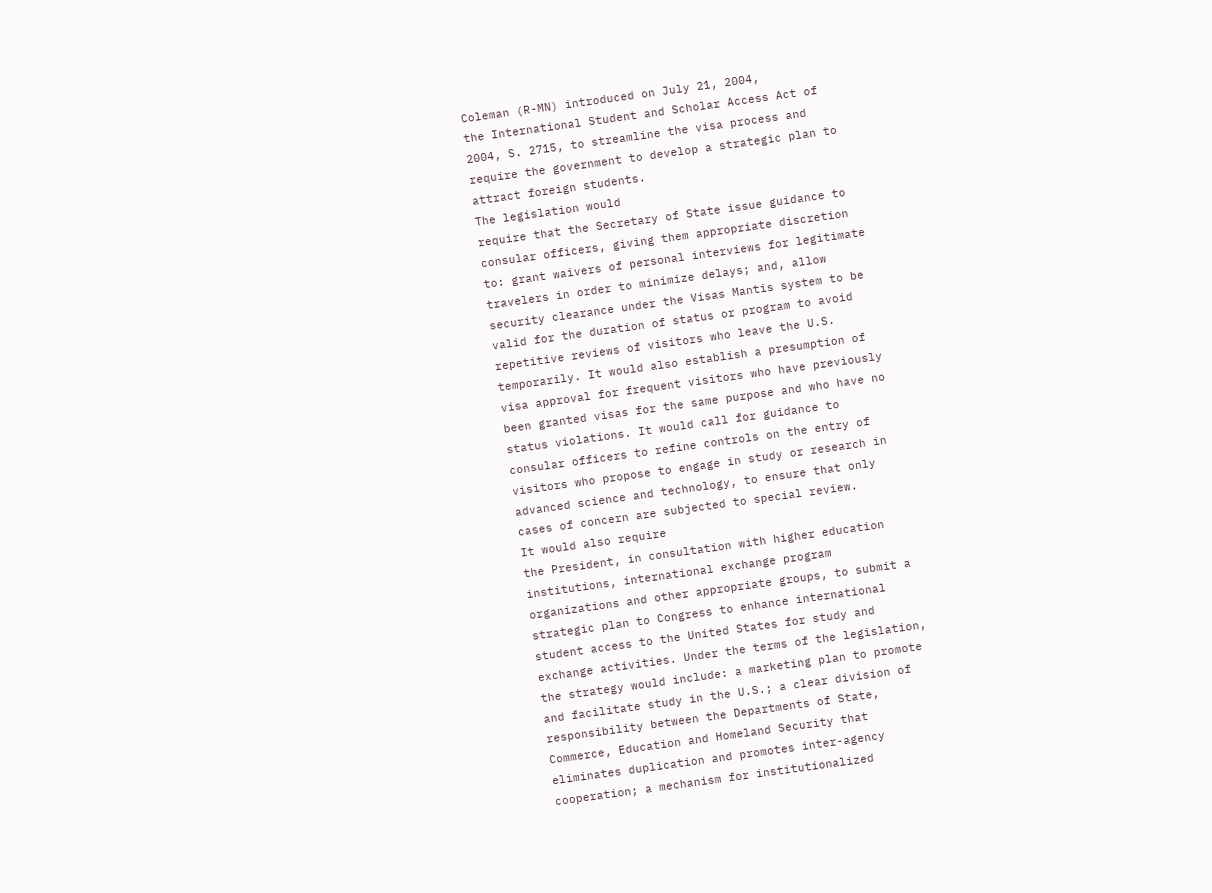Coleman (R-MN) introduced on July 21, 2004,
the International Student and Scholar Access Act of
2004, S. 2715, to streamline the visa process and
require the government to develop a strategic plan to
attract foreign students.
The legislation would
require that the Secretary of State issue guidance to
consular officers, giving them appropriate discretion
to: grant waivers of personal interviews for legitimate
travelers in order to minimize delays; and, allow
security clearance under the Visas Mantis system to be
valid for the duration of status or program to avoid
repetitive reviews of visitors who leave the U.S.
temporarily. It would also establish a presumption of
visa approval for frequent visitors who have previously
been granted visas for the same purpose and who have no
status violations. It would call for guidance to
consular officers to refine controls on the entry of
visitors who propose to engage in study or research in
advanced science and technology, to ensure that only
cases of concern are subjected to special review.
It would also require
the President, in consultation with higher education
institutions, international exchange program
organizations and other appropriate groups, to submit a
strategic plan to Congress to enhance international
student access to the United States for study and
exchange activities. Under the terms of the legislation,
the strategy would include: a marketing plan to promote
and facilitate study in the U.S.; a clear division of
responsibility between the Departments of State,
Commerce, Education and Homeland Security that
eliminates duplication and promotes inter-agency
cooperation; a mechanism for institutionalized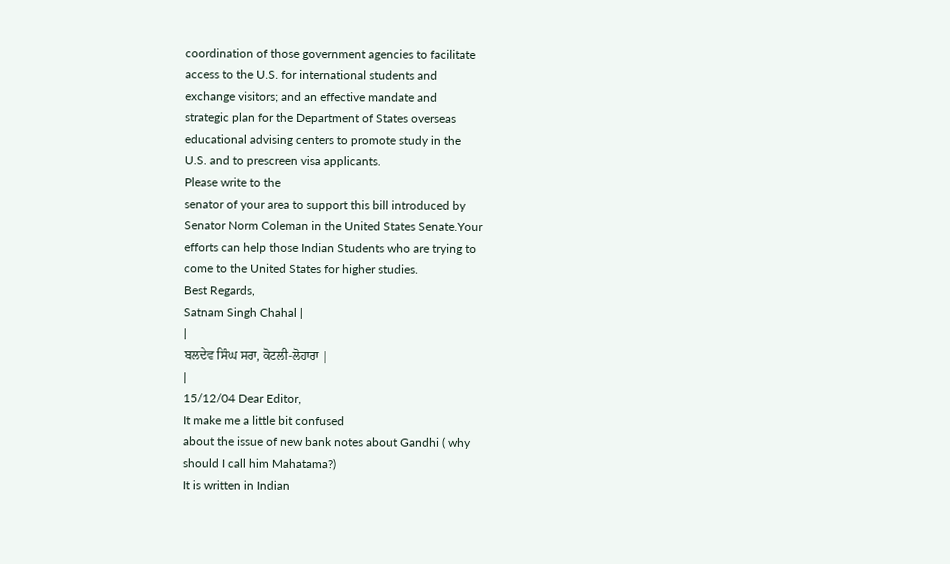coordination of those government agencies to facilitate
access to the U.S. for international students and
exchange visitors; and an effective mandate and
strategic plan for the Department of States overseas
educational advising centers to promote study in the
U.S. and to prescreen visa applicants.
Please write to the
senator of your area to support this bill introduced by
Senator Norm Coleman in the United States Senate.Your
efforts can help those Indian Students who are trying to
come to the United States for higher studies.
Best Regards,
Satnam Singh Chahal |
|
ਬਲਦੇਵ ਸਿੰਘ ਸਰਾ, ਕੋਟਲੀ-ਲੋਹਾਰਾ |
|
15/12/04 Dear Editor,
It make me a little bit confused
about the issue of new bank notes about Gandhi ( why
should I call him Mahatama?)
It is written in Indian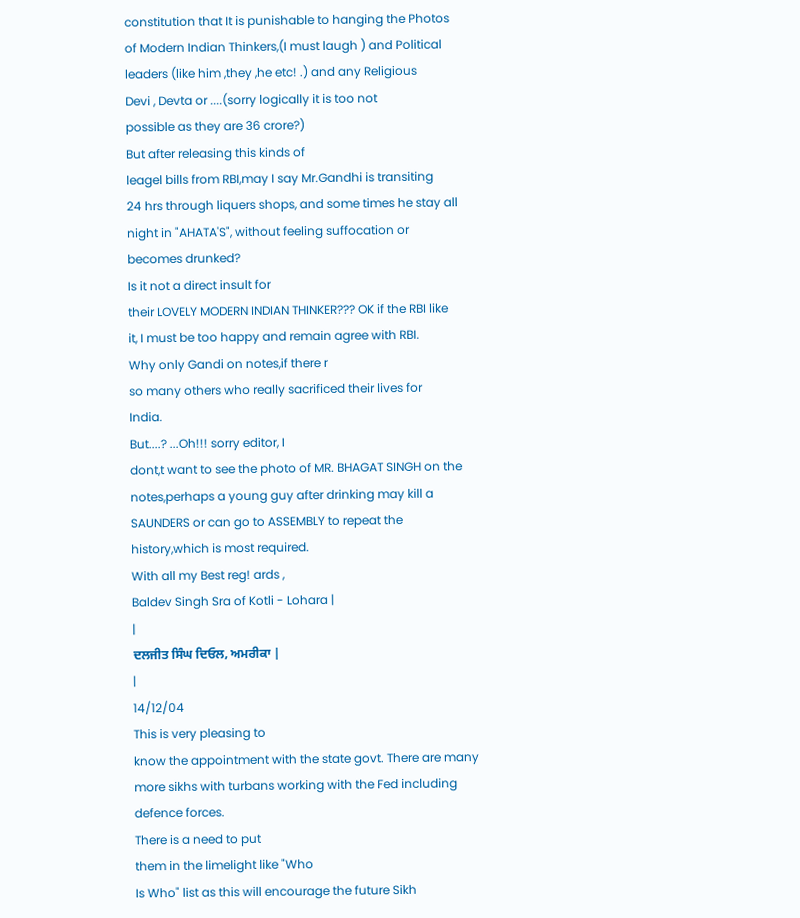constitution that It is punishable to hanging the Photos
of Modern Indian Thinkers,(I must laugh ) and Political
leaders (like him ,they ,he etc! .) and any Religious
Devi , Devta or ....(sorry logically it is too not
possible as they are 36 crore?)
But after releasing this kinds of
leagel bills from RBI,may I say Mr.Gandhi is transiting
24 hrs through liquers shops, and some times he stay all
night in "AHATA'S", without feeling suffocation or
becomes drunked?
Is it not a direct insult for
their LOVELY MODERN INDIAN THINKER??? OK if the RBI like
it, I must be too happy and remain agree with RBI.
Why only Gandi on notes,if there r
so many others who really sacrificed their lives for
India.
But....? ...Oh!!! sorry editor, I
dont,t want to see the photo of MR. BHAGAT SINGH on the
notes,perhaps a young guy after drinking may kill a
SAUNDERS or can go to ASSEMBLY to repeat the
history,which is most required.
With all my Best reg! ards ,
Baldev Singh Sra of Kotli - Lohara |
|
ਦਲਜੀਤ ਸਿੰਘ ਦਿਓਲ, ਅਮਰੀਕਾ |
|
14/12/04
This is very pleasing to
know the appointment with the state govt. There are many
more sikhs with turbans working with the Fed including
defence forces.
There is a need to put
them in the limelight like "Who
Is Who" list as this will encourage the future Sikh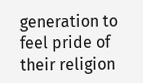generation to feel pride of their religion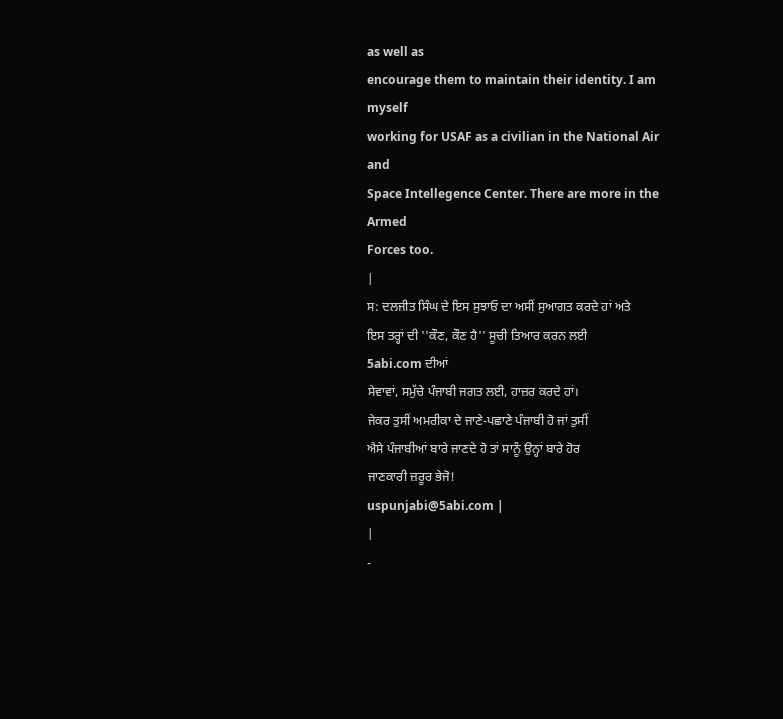as well as
encourage them to maintain their identity. I am myself
working for USAF as a civilian in the National Air and
Space Intellegence Center. There are more in the Armed
Forces too.
|
ਸ: ਦਲਜੀਤ ਸਿੰਘ ਦੇ ਇਸ ਸੁਝਾਓ ਦਾ ਅਸੀਂ ਸੁਆਗਤ ਕਰਦੇ ਹਾਂ ਅਤੇ
ਇਸ ਤਰ੍ਹਾਂ ਦੀ ''ਕੌਣ, ਕੌਣ ਹੈ'' ਸੂਚੀ ਤਿਆਰ ਕਰਨ ਲਈ
5abi.com ਦੀਆਂ
ਸੇਵਾਵਾਂ, ਸਮੁੱਚੇ ਪੰਜਾਬੀ ਜਗਤ ਲਈ, ਹਾਜ਼ਰ ਕਰਦੇ ਹਾਂ।
ਜੇਕਰ ਤੁਸੀਂ ਅਮਰੀਕਾ ਦੇ ਜਾਣੇ-ਪਛਾਣੇ ਪੰਜਾਬੀ ਹੋ ਜਾਂ ਤੁਸੀਂ
ਐਸੇ ਪੰਜਾਬੀਆਂ ਬਾਰੇ ਜਾਣਦੇ ਹੋ ਤਾਂ ਸਾਨੂੰ ਉਨ੍ਹਾਂ ਬਾਰੇ ਹੋਰ
ਜਾਣਕਾਰੀ ਜ਼ਰੂਰ ਭੇਜੋ!
uspunjabi@5abi.com |
|
-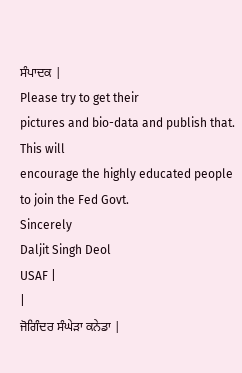ਸੰਪਾਦਕ |
Please try to get their
pictures and bio-data and publish that. This will
encourage the highly educated people
to join the Fed Govt.
Sincerely
Daljit Singh Deol
USAF |
|
ਜੋਗਿੰਦਰ ਸੰਘੇੜਾ ਕਨੇਡਾ |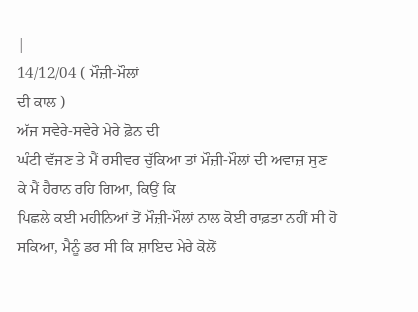|
14/12/04 ( ਮੌਜ਼ੀ-ਮੌਲਾਂ
ਦੀ ਕਾਲ )
ਅੱਜ ਸਵੇਰੇ-ਸਵੇਰੇ ਮੇਰੇ ਫ਼ੋਨ ਦੀ
ਘੰਟੀ ਵੱਜਣ ਤੇ ਮੈਂ ਰਸੀਵਰ ਚੁੱਕਿਆ ਤਾਂ ਮੌਜ਼ੀ-ਮੌਲਾਂ ਦੀ ਅਵਾਜ਼ ਸੁਣ
ਕੇ ਮੈਂ ਹੈਰਾਨ ਰਹਿ ਗਿਆ, ਕਿਉਂ ਕਿ
ਪਿਛਲੇ ਕਈ ਮਹੀਨਿਆਂ ਤੋਂ ਮੌਜ਼ੀ-ਮੌਲਾਂ ਨਾਲ ਕੋਈ ਰਾਫ਼ਤਾ ਨਹੀਂ ਸੀ ਹੋ
ਸਕਿਆ, ਮੈਨੂੰ ਡਰ ਸੀ ਕਿ ਸ਼ਾਇਦ ਮੇਰੇ ਕੋਲੋਂ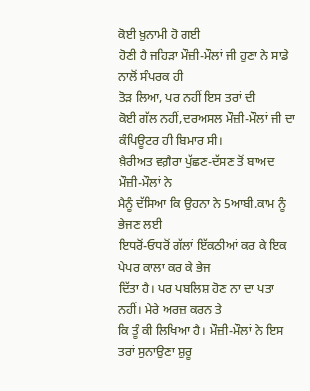ਕੋਈ ਖ਼ੁਨਾਮੀ ਹੋ ਗਈ
ਹੋਣੀ ਹੈ ਜਹਿੜਾ ਮੌਜ਼ੀ-ਮੌਲਾਂ ਜੀ ਹੁਣਾ ਨੇ ਸਾਡੇ ਨਾਲੋਂ ਸੰਪਰਕ ਹੀ
ਤੋੜ ਲਿਆ, ਪਰ ਨਹੀਂ ਇਸ ਤਰਾਂ ਦੀ
ਕੋਈ ਗੱਲ ਨਹੀਂ,ਦਰਅਸਲ ਮੌਜ਼ੀ-ਮੌਲਾਂ ਜੀ ਦਾ ਕੰਪਿਊਟਰ ਹੀ ਬਿਮਾਰ ਸੀ।
ਖ਼ੈਰੀਅਤ ਵਗ਼ੈਰਾ ਪੁੱਛਣ-ਦੱਸਣ ਤੋਂ ਬਾਅਦ ਮੌਜ਼ੀ-ਮੌਲਾਂ ਨੇ
ਮੈਨੂੰ ਦੱਸਿਆ ਕਿ ਉਹਨਾ ਨੇ 5ਆਬੀ.ਕਾਮ ਨੂੰ ਭੇਜਣ ਲਈ
ਇਧਰੋਂ-ਓਧਰੋਂ ਗੱਲਾਂ ਇੱਕਠੀਆਂ ਕਰ ਕੇ ਇਕ ਪੇਪਰ ਕਾਲਾ ਕਰ ਕੇ ਭੇਜ
ਦਿੱਤਾ ਹੈ। ਪਰ ਪਬਲਿਸ਼ ਹੋਣ ਨਾ ਦਾ ਪਤਾ ਨਹੀਂ। ਮੇਰੇ ਅਰਜ਼ ਕਰਨ ਤੇ
ਕਿ ਤੂੰ ਕੀ ਲਿਖਿਆ ਹੈ। ਮੌਜ਼ੀ-ਮੌਲਾਂ ਨੇ ਇਸ ਤਰਾਂ ਸੁਨਾਉਣਾ ਸ਼ੁਰੂ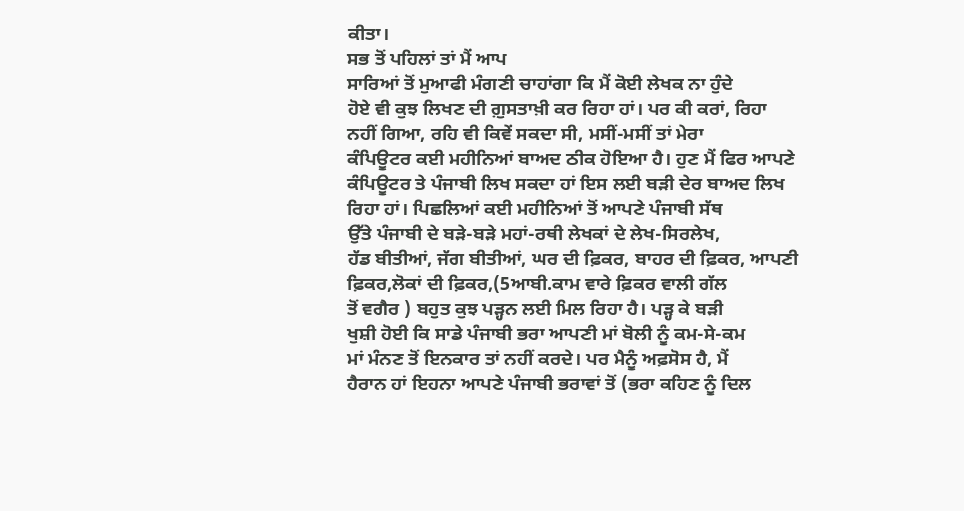ਕੀਤਾ।
ਸਭ ਤੋਂ ਪਹਿਲਾਂ ਤਾਂ ਮੈਂ ਆਪ
ਸਾਰਿਆਂ ਤੋਂ ਮੁਆਫੀ ਮੰਗਣੀ ਚਾਹਾਂਗਾ ਕਿ ਮੈਂ ਕੋਈ ਲੇਖਕ ਨਾ ਹੁੰਦੇ
ਹੋਏ ਵੀ ਕੁਝ ਲਿਖਣ ਦੀ ਗ਼ੁਸਤਾਖ਼ੀ ਕਰ ਰਿਹਾ ਹਾਂ। ਪਰ ਕੀ ਕਰਾਂ, ਰਿਹਾ
ਨਹੀਂ ਗਿਆ, ਰਹਿ ਵੀ ਕਿਵੇਂ ਸਕਦਾ ਸੀ, ਮਸੀਂ-ਮਸੀਂ ਤਾਂ ਮੇਰਾ
ਕੰਪਿਊਟਰ ਕਈ ਮਹੀਨਿਆਂ ਬਾਅਦ ਠੀਕ ਹੋਇਆ ਹੈ। ਹੁਣ ਮੈਂ ਫਿਰ ਆਪਣੇ
ਕੰਪਿਊਟਰ ਤੇ ਪੰਜਾਬੀ ਲਿਖ ਸਕਦਾ ਹਾਂ ਇਸ ਲਈ ਬੜੀ ਦੇਰ ਬਾਅਦ ਲਿਖ
ਰਿਹਾ ਹਾਂ। ਪਿਛਲਿਆਂ ਕਈ ਮਹੀਨਿਆਂ ਤੋਂ ਆਪਣੇ ਪੰਜਾਬੀ ਸੱਥ
ਉੱਤੇ ਪੰਜਾਬੀ ਦੇ ਬੜੇ-ਬੜੇ ਮਹਾਂ-ਰਥੀ ਲੇਖਕਾਂ ਦੇ ਲੇਖ-ਸਿਰਲੇਖ,
ਹੱਡ ਬੀਤੀਆਂ, ਜੱਗ ਬੀਤੀਆਂ, ਘਰ ਦੀ ਫ਼ਿਕਰ, ਬਾਹਰ ਦੀ ਫ਼ਿਕਰ, ਆਪਣੀ
ਫ਼ਿਕਰ,ਲੋਕਾਂ ਦੀ ਫ਼ਿਕਰ,(5ਆਬੀ.ਕਾਮ ਵਾਰੇ ਫ਼ਿਕਰ ਵਾਲੀ ਗੱਲ
ਤੋਂ ਵਗੈਰ ) ਬਹੁਤ ਕੁਝ ਪੜ੍ਹਨ ਲਈ ਮਿਲ ਰਿਹਾ ਹੈ। ਪੜ੍ਹ ਕੇ ਬੜੀ
ਖੁਸ਼ੀ ਹੋਈ ਕਿ ਸਾਡੇ ਪੰਜਾਬੀ ਭਰਾ ਆਪਣੀ ਮਾਂ ਬੋਲੀ ਨੂੰ ਕਮ-ਸੇ-ਕਮ
ਮਾਂ ਮੰਨਣ ਤੋਂ ਇਨਕਾਰ ਤਾਂ ਨਹੀਂ ਕਰਦੇ। ਪਰ ਮੈਨੂੰ ਅਫ਼ਸੋਸ ਹੈ, ਮੈਂ
ਹੈਰਾਨ ਹਾਂ ਇਹਨਾ ਆਪਣੇ ਪੰਜਾਬੀ ਭਰਾਵਾਂ ਤੋਂ (ਭਰਾ ਕਹਿਣ ਨੂੰ ਦਿਲ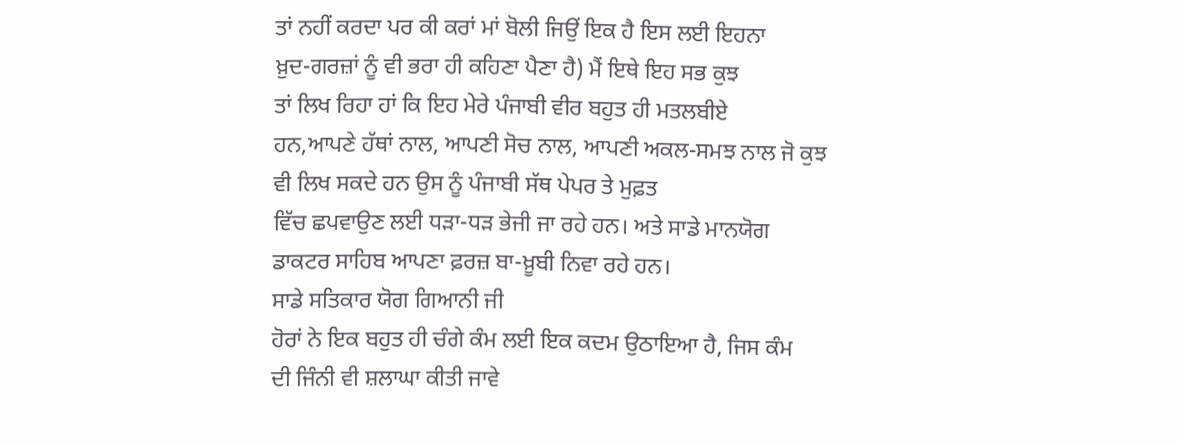ਤਾਂ ਨਹੀਂ ਕਰਦਾ ਪਰ ਕੀ ਕਰਾਂ ਮਾਂ ਬੋਲੀ ਜਿਉਂ ਇਕ ਹੈ ਇਸ ਲਈ ਇਹਨਾ
ਖ਼ੁਦ-ਗਰਜ਼ਾਂ ਨੂੰ ਵੀ ਭਰਾ ਹੀ ਕਹਿਣਾ ਪੈਣਾ ਹੈ) ਮੈਂ ਇਥੇ ਇਹ ਸਭ ਕੁਝ
ਤਾਂ ਲਿਖ ਰਿਹਾ ਹਾਂ ਕਿ ਇਹ ਮੇਰੇ ਪੰਜਾਬੀ ਵੀਰ ਬਹੁਤ ਹੀ ਮਤਲਬੀਏ
ਹਨ,ਆਪਣੇ ਹੱਥਾਂ ਨਾਲ, ਆਪਣੀ ਸੋਚ ਨਾਲ, ਆਪਣੀ ਅਕਲ-ਸਮਝ ਨਾਲ ਜੋ ਕੁਝ
ਵੀ ਲਿਖ ਸਕਦੇ ਹਨ ਉਸ ਨੂੰ ਪੰਜਾਬੀ ਸੱਥ ਪੇਪਰ ਤੇ ਮੁਫ਼ਤ
ਵਿੱਚ ਛਪਵਾਉਣ ਲਈ ਧੜਾ-ਧੜ ਭੇਜੀ ਜਾ ਰਹੇ ਹਨ। ਅਤੇ ਸਾਡੇ ਮਾਨਯੋਗ
ਡਾਕਟਰ ਸਾਹਿਬ ਆਪਣਾ ਫ਼ਰਜ਼ ਬਾ-ਖ਼ੂਬੀ ਨਿਵਾ ਰਹੇ ਹਨ।
ਸਾਡੇ ਸਤਿਕਾਰ ਯੋਗ ਗਿਆਨੀ ਜੀ
ਹੋਰਾਂ ਨੇ ਇਕ ਬਹੁਤ ਹੀ ਚੰਗੇ ਕੰਮ ਲਈ ਇਕ ਕਦਮ ਉਠਾਇਆ ਹੈ, ਜਿਸ ਕੰਮ
ਦੀ ਜਿੰਨੀ ਵੀ ਸ਼ਲਾਘਾ ਕੀਤੀ ਜਾਵੇ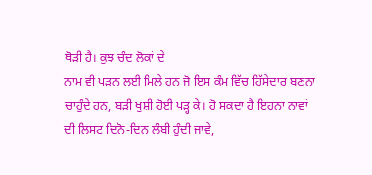ਥੋੜੀ ਹੈ। ਕੁਝ ਚੰਦ ਲੋਕਾਂ ਦੇ
ਨਾਮ ਵੀ ਪੜਨ ਲਈ ਮਿਲੇ ਹਨ ਜੋ ਇਸ ਕੰਮ ਵਿੱਚ ਹਿੱਸੇਦਾਰ ਬਣਨਾ
ਚਾਹੁੰਦੇ ਹਨ, ਬੜੀ ਖੁਸ਼ੀ ਹੋਈ ਪੜ੍ਹ ਕੇ। ਹੋ ਸਕਦਾ ਹੈ ਇਹਨਾ ਨਾਵਾਂ
ਦੀ ਲਿਸਟ ਦਿਨੋ-ਦਿਨ ਲੰਬੀ ਹੁੰਦੀ ਜਾਵੇ,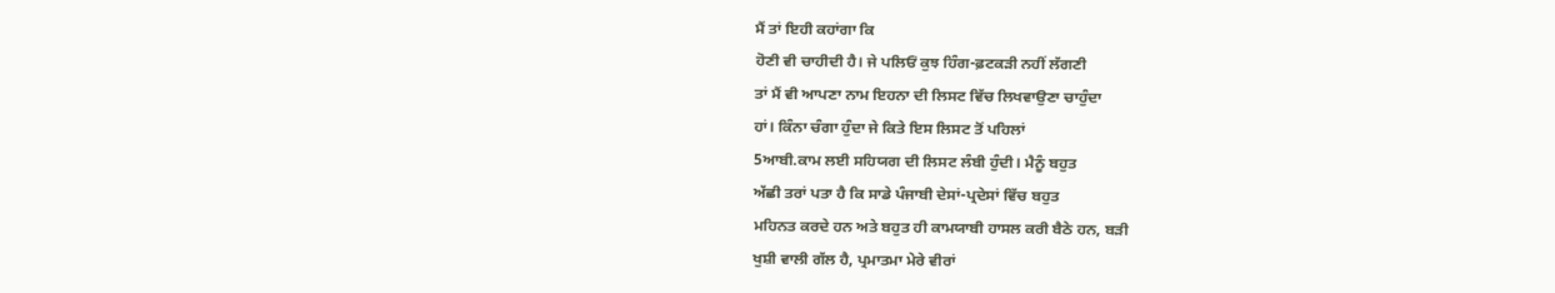ਮੈਂ ਤਾਂ ਇਹੀ ਕਹਾਂਗਾ ਕਿ
ਹੋਣੀ ਵੀ ਚਾਹੀਦੀ ਹੈ। ਜੇ ਪਲਿਓਂ ਕੁਝ ਹਿੰਗ-ਫ਼ਟਕੜੀ ਨਹੀਂ ਲੱਗਣੀ
ਤਾਂ ਮੈਂ ਵੀ ਆਪਣਾ ਨਾਮ ਇਹਨਾ ਦੀ ਲਿਸਟ ਵਿੱਚ ਲਿਖਵਾਉਣਾ ਚਾਹੁੰਦਾ
ਹਾਂ। ਕਿੰਨਾ ਚੰਗਾ ਹੁੰਦਾ ਜੇ ਕਿਤੇ ਇਸ ਲਿਸਟ ਤੋਂ ਪਹਿਲਾਂ
5ਆਬੀ.ਕਾਮ ਲਈ ਸਹਿਯਗ ਦੀ ਲਿਸਟ ਲੰਬੀ ਹੁੰਦੀ। ਮੈਨੂੰ ਬਹੁਤ
ਅੱਛੀ ਤਰਾਂ ਪਤਾ ਹੈ ਕਿ ਸਾਡੇ ਪੰਜਾਬੀ ਦੇਸਾਂ-ਪ੍ਰਦੇਸਾਂ ਵਿੱਚ ਬਹੁਤ
ਮਹਿਨਤ ਕਰਦੇ ਹਨ ਅਤੇ ਬਹੁਤ ਹੀ ਕਾਮਯਾਬੀ ਹਾਸਲ ਕਰੀ ਬੈਠੇ ਹਨ, ਬੜੀ
ਖੁਸ਼ੀ ਵਾਲੀ ਗੱਲ ਹੈ, ਪ੍ਰਮਾਤਮਾ ਮੇਰੇ ਵੀਰਾਂ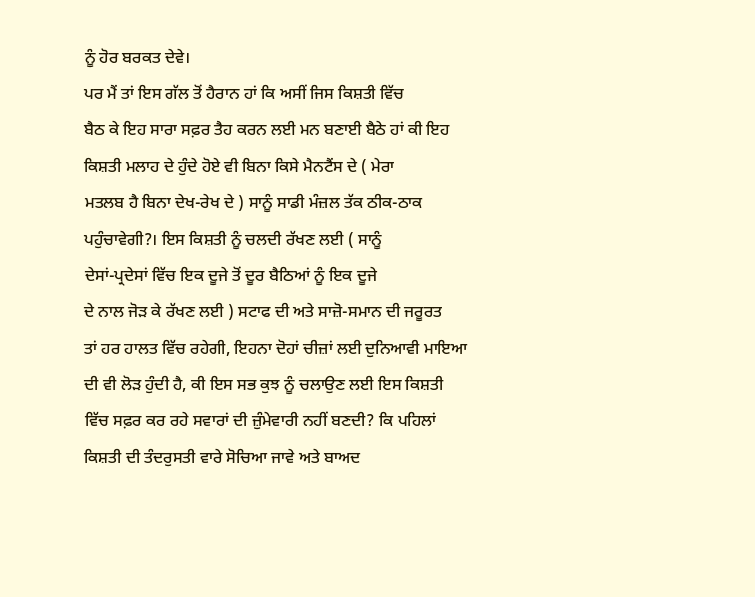ਨੂੰ ਹੋਰ ਬਰਕਤ ਦੇਵੇ।
ਪਰ ਮੈਂ ਤਾਂ ਇਸ ਗੱਲ ਤੋਂ ਹੈਰਾਨ ਹਾਂ ਕਿ ਅਸੀਂ ਜਿਸ ਕਿਸ਼ਤੀ ਵਿੱਚ
ਬੈਠ ਕੇ ਇਹ ਸਾਰਾ ਸਫ਼ਰ ਤੈਹ ਕਰਨ ਲਈ ਮਨ ਬਣਾਈ ਬੈਠੇ ਹਾਂ ਕੀ ਇਹ
ਕਿਸ਼ਤੀ ਮਲਾਹ ਦੇ ਹੁੰਦੇ ਹੋਏ ਵੀ ਬਿਨਾ ਕਿਸੇ ਮੈਨਟੈਂਸ ਦੇ ( ਮੇਰਾ
ਮਤਲਬ ਹੈ ਬਿਨਾ ਦੇਖ-ਰੇਖ ਦੇ ) ਸਾਨੂੰ ਸਾਡੀ ਮੰਜ਼ਲ ਤੱਕ ਠੀਕ-ਠਾਕ
ਪਹੁੰਚਾਵੇਗੀ?। ਇਸ ਕਿਸ਼ਤੀ ਨੂੰ ਚਲਦੀ ਰੱਖਣ ਲਈ ( ਸਾਨੂੰ
ਦੇਸਾਂ-ਪ੍ਰਦੇਸਾਂ ਵਿੱਚ ਇਕ ਦੂਜੇ ਤੋਂ ਦੂਰ ਬੈਠਿਆਂ ਨੂੰ ਇਕ ਦੂਜੇ
ਦੇ ਨਾਲ ਜੋੜ ਕੇ ਰੱਖਣ ਲਈ ) ਸਟਾਫ ਦੀ ਅਤੇ ਸਾਜ਼ੋ-ਸਮਾਨ ਦੀ ਜਰੂਰਤ
ਤਾਂ ਹਰ ਹਾਲਤ ਵਿੱਚ ਰਹੇਗੀ, ਇਹਨਾ ਦੋਹਾਂ ਚੀਜ਼ਾਂ ਲਈ ਦੁਨਿਆਵੀ ਮਾਇਆ
ਦੀ ਵੀ ਲੋੜ ਹੁੰਦੀ ਹੈ, ਕੀ ਇਸ ਸਭ ਕੁਝ ਨੂੰ ਚਲਾਉਣ ਲਈ ਇਸ ਕਿਸ਼ਤੀ
ਵਿੱਚ ਸਫ਼ਰ ਕਰ ਰਹੇ ਸਵਾਰਾਂ ਦੀ ਜ਼ੁੰਮੇਵਾਰੀ ਨਹੀਂ ਬਣਦੀ? ਕਿ ਪਹਿਲਾਂ
ਕਿਸ਼ਤੀ ਦੀ ਤੰਦਰੁਸਤੀ ਵਾਰੇ ਸੋਚਿਆ ਜਾਵੇ ਅਤੇ ਬਾਅਦ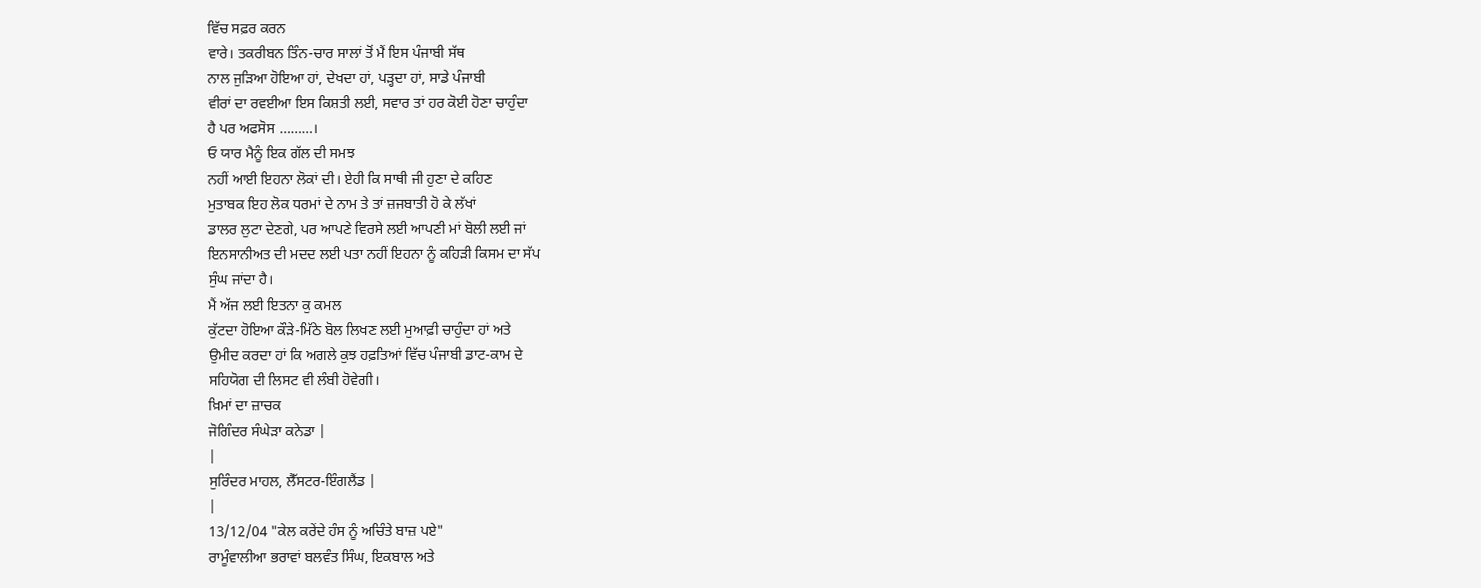ਵਿੱਚ ਸਫ਼ਰ ਕਰਨ
ਵਾਰੇ। ਤਕਰੀਬਨ ਤਿੰਨ-ਚਾਰ ਸਾਲਾਂ ਤੋਂ ਮੈਂ ਇਸ ਪੰਜਾਬੀ ਸੱਥ
ਨਾਲ ਜੁੜਿਆ ਹੋਇਆ ਹਾਂ, ਦੇਖਦਾ ਹਾਂ, ਪੜ੍ਹਦਾ ਹਾਂ, ਸਾਡੇ ਪੰਜਾਬੀ
ਵੀਰਾਂ ਦਾ ਰਵਈਆ ਇਸ ਕਿਸ਼ਤੀ ਲਈ, ਸਵਾਰ ਤਾਂ ਹਰ ਕੋਈ ਹੋਣਾ ਚਾਹੁੰਦਾ
ਹੈ ਪਰ ਅਫਸੋਸ ………।
ਓ ਯਾਰ ਮੈਨੂੰ ਇਕ ਗੱਲ ਦੀ ਸਮਝ
ਨਹੀਂ ਆਈ ਇਹਨਾ ਲੋਕਾਂ ਦੀ। ਏਹੀ ਕਿ ਸਾਥੀ ਜੀ ਹੁਣਾ ਦੇ ਕਹਿਣ
ਮੁਤਾਬਕ ਇਹ ਲੋਕ ਧਰਮਾਂ ਦੇ ਨਾਮ ਤੇ ਤਾਂ ਜ਼ਜਬਾਤੀ ਹੋ ਕੇ ਲੱਖਾਂ
ਡਾਲਰ ਲੁਟਾ ਦੇਣਗੇ, ਪਰ ਆਪਣੇ ਵਿਰਸੇ ਲਈ ਆਪਣੀ ਮਾਂ ਬੋਲੀ ਲਈ ਜਾਂ
ਇਨਸਾਨੀਅਤ ਦੀ ਮਦਦ ਲਈ ਪਤਾ ਨਹੀਂ ਇਹਨਾ ਨੂੰ ਕਹਿੜੀ ਕਿਸਮ ਦਾ ਸੱਪ
ਸੁੰਘ ਜਾਂਦਾ ਹੈ।
ਮੈਂ ਅੱਜ ਲਈ ਇਤਨਾ ਕੁ ਕਮਲ
ਕੁੱਟਦਾ ਹੋਇਆ ਕੌੜੇ-ਮਿੱਠੇ ਬੋਲ ਲਿਖਣ ਲਈ ਮੁਆਫ਼ੀ ਚਾਹੁੰਦਾ ਹਾਂ ਅਤੇ
ਉਮੀਦ ਕਰਦਾ ਹਾਂ ਕਿ ਅਗਲੇ ਕੁਝ ਹਫ਼ਤਿਆਂ ਵਿੱਚ ਪੰਜਾਬੀ ਡਾਟ-ਕਾਮ ਦੇ
ਸਹਿਯੋਗ ਦੀ ਲਿਸਟ ਵੀ ਲੰਬੀ ਹੋਵੇਗੀ।
ਖ਼ਿਮਾਂ ਦਾ ਜ਼ਾਚਕ
ਜੋਗਿੰਦਰ ਸੰਘੇੜਾ ਕਨੇਡਾ |
|
ਸੁਰਿੰਦਰ ਮਾਹਲ, ਲੈੱਸਟਰ-ਇੰਗਲੈਂਡ |
|
13/12/04 "ਕੇਲ ਕਰੇਂਦੇ ਹੰਸ ਨੂੰ ਅਚਿੰਤੇ ਬਾਜ਼ ਪਏ"
ਰਾਮੂੰਵਾਲੀਆ ਭਰਾਵਾਂ ਬਲਵੰਤ ਸਿੰਘ, ਇਕਬਾਲ ਅਤੇ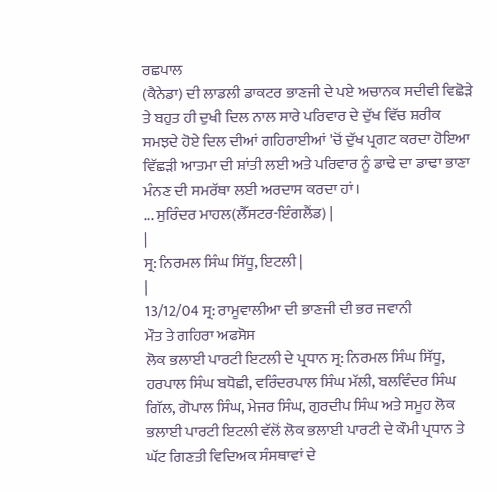ਰਛਪਾਲ
(ਕੈਨੇਡਾ) ਦੀ ਲਾਡਲੀ ਡਾਕਟਰ ਭਾਣਜੀ ਦੇ ਪਏ ਅਚਾਨਕ ਸਦੀਵੀ ਵਿਛੋੜੇ
ਤੇ ਬਹੁਤ ਹੀ ਦੁਖੀ ਦਿਲ ਨਾਲ ਸਾਰੇ ਪਰਿਵਾਰ ਦੇ ਦੁੱਖ ਵਿੱਚ ਸ਼ਰੀਕ
ਸਮਝਦੇ ਹੋਏ ਦਿਲ ਦੀਆਂ ਗਹਿਰਾਈਆਂ 'ਚੋਂ ਦੁੱਖ ਪ੍ਰਗਟ ਕਰਦਾ ਹੋਇਆ
ਵਿੱਛੜੀ ਆਤਮਾ ਦੀ ਸ਼ਾਂਤੀ ਲਈ ਅਤੇ ਪਰਿਵਾਰ ਨੂੰ ਡਾਢੇ ਦਾ ਡਾਢਾ ਭਾਣਾ
ਮੰਨਣ ਦੀ ਸਮਰੱਥਾ ਲਈ ਅਰਦਾਸ ਕਰਦਾ ਹਾਂ।
... ਸੁਰਿੰਦਰ ਮਾਹਲ(ਲੈੱਸਟਰ-ਇੰਗਲੈਂਡ) |
|
ਸ੍ਰ: ਨਿਰਮਲ ਸਿੰਘ ਸਿੱਧੂ, ਇਟਲੀ |
|
13/12/04 ਸ੍ਰ: ਰਾਮੂਵਾਲੀਆ ਦੀ ਭਾਣਜੀ ਦੀ ਭਰ ਜਵਾਨੀ
ਮੌਤ ਤੇ ਗਹਿਰਾ ਅਫਸੋਸ
ਲੋਕ ਭਲਾਈ ਪਾਰਟੀ ਇਟਲੀ ਦੇ ਪ੍ਰਧਾਨ ਸ੍ਰ: ਨਿਰਮਲ ਸਿੰਘ ਸਿੱਧੂ,
ਹਰਪਾਲ ਸਿੰਘ ਬਧੋਛੀ, ਵਰਿੰਦਰਪਾਲ ਸਿੰਘ ਮੱਲੀ, ਬਲਵਿੰਦਰ ਸਿੰਘ
ਗਿੱਲ, ਗੋਪਾਲ ਸਿੰਘ, ਮੇਜਰ ਸਿੰਘ, ਗੁਰਦੀਪ ਸਿੰਘ ਅਤੇ ਸਮੂਹ ਲੋਕ
ਭਲਾਈ ਪਾਰਟੀ ਇਟਲੀ ਵੱਲੋਂ ਲੋਕ ਭਲਾਈ ਪਾਰਟੀ ਦੇ ਕੌਮੀ ਪ੍ਰਧਾਨ ਤੇ
ਘੱਟ ਗਿਣਤੀ ਵਿਦਿਅਕ ਸੰਸਥਾਵਾਂ ਦੇ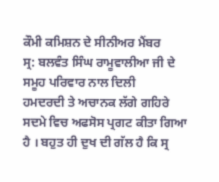ਕੌਮੀ ਕਮਿਸ਼ਨ ਦੇ ਸੀਨੀਅਰ ਮੈਂਬਰ
ਸ੍ਰ: ਬਲਵੰਤ ਸਿੰਘ ਰਾਮੂਵਾਲੀਆ ਜੀ ਦੇ ਸਮੂਹ ਪਰਿਵਾਰ ਨਾਲ ਦਿਲੀ
ਹਮਦਰਦੀ ਤੇ ਅਚਾਨਕ ਲੱਗੇ ਗਹਿਰੇ ਸਦਮੇ ਵਿਚ ਅਫਸੋਸ ਪ੍ਰਗਟ ਕੀਤਾ ਗਿਆ
ਹੈ । ਬਹੁਤ ਹੀ ਦੁਖ ਦੀ ਗੱਲ ਹੈ ਕਿ ਸ੍ਰ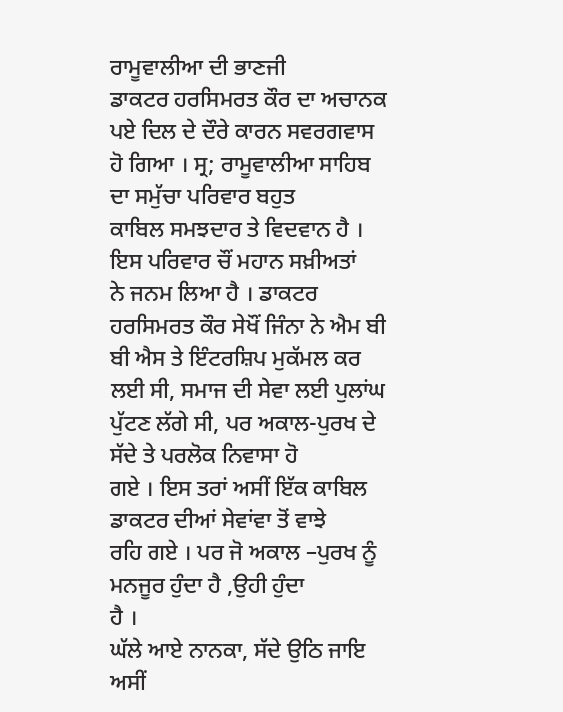ਰਾਮੂਵਾਲੀਆ ਦੀ ਭਾਣਜੀ
ਡਾਕਟਰ ਹਰਸਿਮਰਤ ਕੌਰ ਦਾ ਅਚਾਨਕ ਪਏ ਦਿਲ ਦੇ ਦੌਰੇ ਕਾਰਨ ਸਵਰਗਵਾਸ
ਹੋ ਗਿਆ । ਸ੍ਰ; ਰਾਮੂਵਾਲੀਆ ਸਾਹਿਬ ਦਾ ਸਮੁੱਚਾ ਪਰਿਵਾਰ ਬਹੁਤ
ਕਾਬਿਲ ਸਮਝਦਾਰ ਤੇ ਵਿਦਵਾਨ ਹੈ । ਇਸ ਪਰਿਵਾਰ ਚੌਂ ਮਹਾਨ ਸਖ਼ੀਅਤਾਂ
ਨੇ ਜਨਮ ਲਿਆ ਹੈ । ਡਾਕਟਰ ਹਰਸਿਮਰਤ ਕੌਰ ਸੇਖੌਂ ਜਿੰਨਾ ਨੇ ਐਮ ਬੀ
ਬੀ ਐਸ ਤੇ ਇੰਟਰਸ਼ਿਪ ਮੁਕੱਮਲ ਕਰ ਲਈ ਸੀ, ਸਮਾਜ ਦੀ ਸੇਵਾ ਲਈ ਪੁਲਾਂਘ
ਪੁੱਟਣ ਲੱਗੇ ਸੀ, ਪਰ ਅਕਾਲ-ਪੁਰਖ ਦੇ ਸੱਦੇ ਤੇ ਪਰਲੋਕ ਨਿਵਾਸਾ ਹੋ
ਗਏ । ਇਸ ਤਰਾਂ ਅਸੀਂ ਇੱਕ ਕਾਬਿਲ ਡਾਕਟਰ ਦੀਆਂ ਸੇਵਾਂਵਾ ਤੋਂ ਵਾਝੇ
ਰਹਿ ਗਏ । ਪਰ ਜੋ ਅਕਾਲ –ਪੁਰਖ ਨੂੰ ਮਨਜੂਰ ਹੁੰਦਾ ਹੈ ,ਉਹੀ ਹੁੰਦਾ
ਹੈ ।
ਘੱਲੇ ਆਏ ਨਾਨਕਾ, ਸੱਦੇ ਉਠਿ ਜਾਇ
ਅਸੀਂ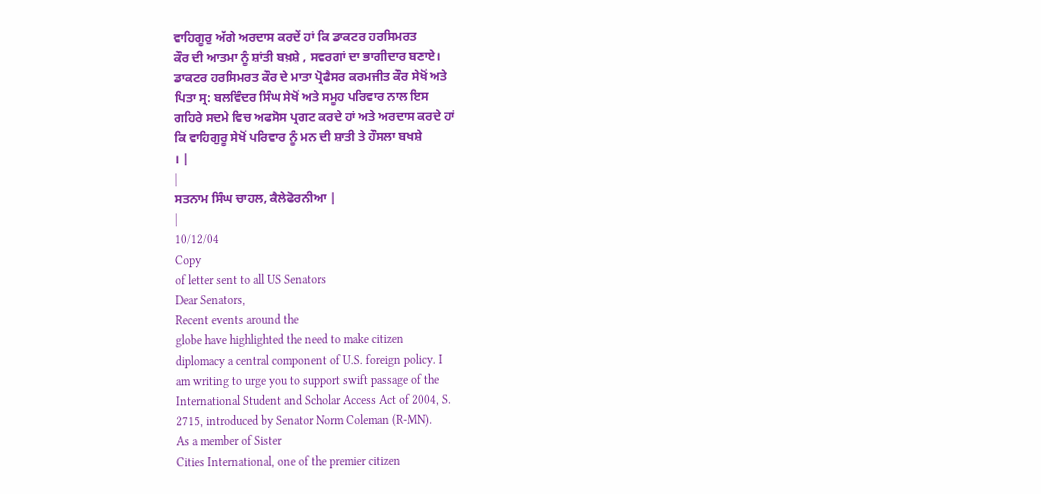ਵਾਹਿਗੂਰੁ ਅੱਗੇ ਅਰਦਾਸ ਕਰਦੇਂ ਹਾਂ ਕਿ ਡਾਕਟਰ ਹਰਸਿਮਰਤ
ਕੌਰ ਦੀ ਆਤਮਾ ਨੂੰ ਸ਼ਾਂਤੀ ਬਖ਼ਸ਼ੇ , ਸਵਰਗਾਂ ਦਾ ਭਾਗੀਦਾਰ ਬਣਾਏ।
ਡਾਕਟਰ ਹਰਸਿਮਰਤ ਕੌਰ ਦੇ ਮਾਤਾ ਪ੍ਰੋਫੈਸਰ ਕਰਮਜੀਤ ਕੌਰ ਸੇਖੋਂ ਅਤੇ
ਪਿਤਾ ਸ੍ਰ: ਬਲਵਿੰਦਰ ਸਿੰਘ ਸੇਖੋਂ ਅਤੇ ਸਮੂਹ ਪਰਿਵਾਰ ਨਾਲ ਇਸ
ਗਹਿਰੇ ਸਦਮੇ ਵਿਚ ਅਫਸੋਸ ਪ੍ਰਗਟ ਕਰਦੇ ਹਾਂ ਅਤੇ ਅਰਦਾਸ ਕਰਦੇ ਹਾਂ
ਕਿ ਵਾਹਿਗੁਰੂ ਸੇਖੋਂ ਪਰਿਵਾਰ ਨੂੰ ਮਨ ਦੀ ਸ਼ਾਤੀ ਤੇ ਹੌਸਲਾ ਬਖਸ਼ੇ
। |
|
ਸਤਨਾਮ ਸਿੰਘ ਚਾਹਲ, ਕੈਲੇਫੋਰਨੀਆ |
|
10/12/04
Copy
of letter sent to all US Senators
Dear Senators,
Recent events around the
globe have highlighted the need to make citizen
diplomacy a central component of U.S. foreign policy. I
am writing to urge you to support swift passage of the
International Student and Scholar Access Act of 2004, S.
2715, introduced by Senator Norm Coleman (R-MN).
As a member of Sister
Cities International, one of the premier citizen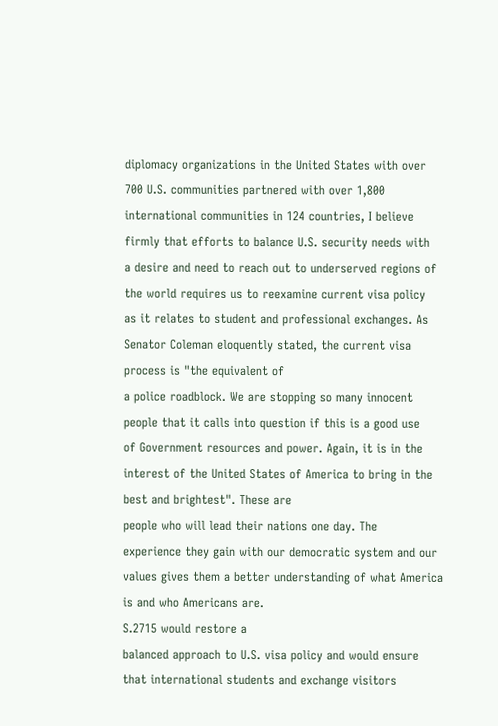diplomacy organizations in the United States with over
700 U.S. communities partnered with over 1,800
international communities in 124 countries, I believe
firmly that efforts to balance U.S. security needs with
a desire and need to reach out to underserved regions of
the world requires us to reexamine current visa policy
as it relates to student and professional exchanges. As
Senator Coleman eloquently stated, the current visa
process is "the equivalent of
a police roadblock. We are stopping so many innocent
people that it calls into question if this is a good use
of Government resources and power. Again, it is in the
interest of the United States of America to bring in the
best and brightest". These are
people who will lead their nations one day. The
experience they gain with our democratic system and our
values gives them a better understanding of what America
is and who Americans are.
S.2715 would restore a
balanced approach to U.S. visa policy and would ensure
that international students and exchange visitors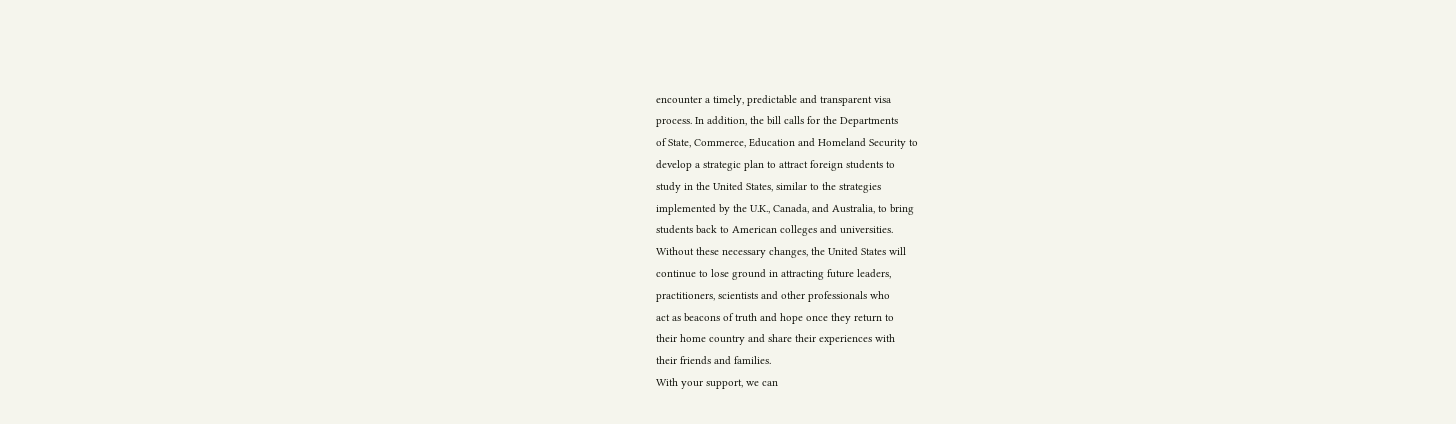encounter a timely, predictable and transparent visa
process. In addition, the bill calls for the Departments
of State, Commerce, Education and Homeland Security to
develop a strategic plan to attract foreign students to
study in the United States, similar to the strategies
implemented by the U.K., Canada, and Australia, to bring
students back to American colleges and universities.
Without these necessary changes, the United States will
continue to lose ground in attracting future leaders,
practitioners, scientists and other professionals who
act as beacons of truth and hope once they return to
their home country and share their experiences with
their friends and families.
With your support, we can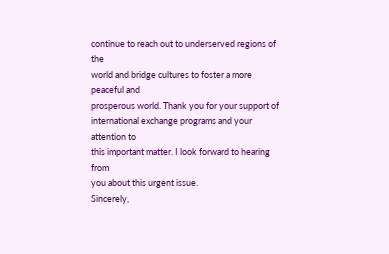continue to reach out to underserved regions of the
world and bridge cultures to foster a more peaceful and
prosperous world. Thank you for your support of
international exchange programs and your attention to
this important matter. I look forward to hearing from
you about this urgent issue.
Sincerely,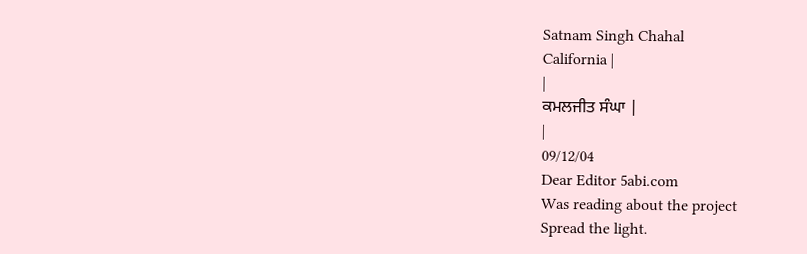Satnam Singh Chahal
California |
|
ਕਮਲਜੀਤ ਸੰਘਾ |
|
09/12/04
Dear Editor 5abi.com
Was reading about the project
Spread the light.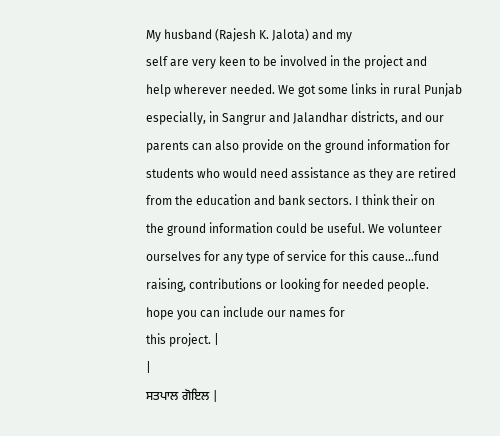My husband (Rajesh K. Jalota) and my
self are very keen to be involved in the project and
help wherever needed. We got some links in rural Punjab
especially, in Sangrur and Jalandhar districts, and our
parents can also provide on the ground information for
students who would need assistance as they are retired
from the education and bank sectors. I think their on
the ground information could be useful. We volunteer
ourselves for any type of service for this cause...fund
raising, contributions or looking for needed people.
hope you can include our names for
this project. |
|
ਸਤਪਾਲ ਗੋਇਲ |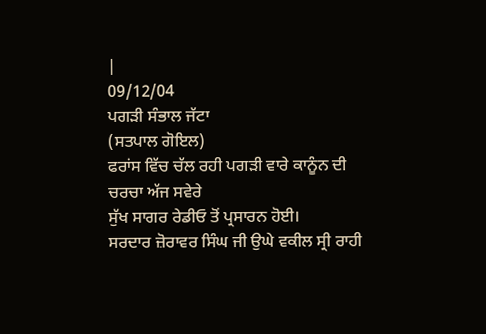|
09/12/04
ਪਗੜੀ ਸੰਭਾਲ ਜੱਟਾ
(ਸਤਪਾਲ ਗੋਇਲ)
ਫਰਾਂਸ ਵਿੱਚ ਚੱਲ ਰਹੀ ਪਗੜੀ ਵਾਰੇ ਕਾਨੂੰਨ ਦੀ ਚਰਚਾ ਅੱਜ ਸਵੇਰੇ
ਸੁੱਖ ਸਾਗਰ ਰੇਡੀਓ ਤੋਂ ਪ੍ਰਸਾਰਨ ਹੋਈ।
ਸਰਦਾਰ ਜ਼ੋਰਾਵਰ ਸਿੰਘ ਜੀ ਉਘੇ ਵਕੀਲ ਸ੍ਰੀ ਰਾਹੀ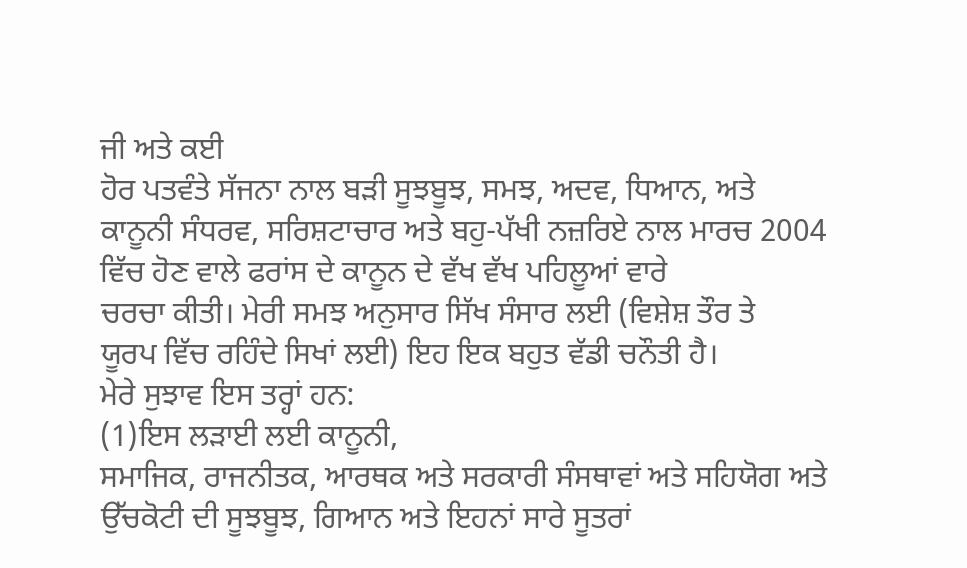ਜੀ ਅਤੇ ਕਈ
ਹੋਰ ਪਤਵੰਤੇ ਸੱਜਨਾ ਨਾਲ ਬੜੀ ਸੂਝਬੂਝ, ਸਮਝ, ਅਦਵ, ਧਿਆਨ, ਅਤੇ
ਕਾਨੂਨੀ ਸੰਧਰਵ, ਸਰਿਸ਼ਟਾਚਾਰ ਅਤੇ ਬਹੁ-ਪੱਖੀ ਨਜ਼ਰਿਏ ਨਾਲ ਮਾਰਚ 2004
ਵਿੱਚ ਹੋਣ ਵਾਲੇ ਫਰਾਂਸ ਦੇ ਕਾਨੂਨ ਦੇ ਵੱਖ ਵੱਖ ਪਹਿਲੂਆਂ ਵਾਰੇ
ਚਰਚਾ ਕੀਤੀ। ਮੇਰੀ ਸਮਝ ਅਨੁਸਾਰ ਸਿੱਖ ਸੰਸਾਰ ਲਈ (ਵਿਸ਼ੇਸ਼ ਤੌਰ ਤੇ
ਯੂਰਪ ਵਿੱਚ ਰਹਿੰਦੇ ਸਿਖਾਂ ਲਈ) ਇਹ ਇਕ ਬਹੁਤ ਵੱਡੀ ਚਨੌਤੀ ਹੈ।
ਮੇਰੇ ਸੁਝਾਵ ਇਸ ਤਰ੍ਹਾਂ ਹਨ:
(1)ਇਸ ਲੜਾਈ ਲਈ ਕਾਨੂਨੀ,
ਸਮਾਜਿਕ, ਰਾਜਨੀਤਕ, ਆਰਥਕ ਅਤੇ ਸਰਕਾਰੀ ਸੰਸਥਾਵਾਂ ਅਤੇ ਸਹਿਯੋਗ ਅਤੇ
ਉੱਚਕੋਟੀ ਦੀ ਸੂਝਬੂਝ, ਗਿਆਨ ਅਤੇ ਇਹਨਾਂ ਸਾਰੇ ਸੂਤਰਾਂ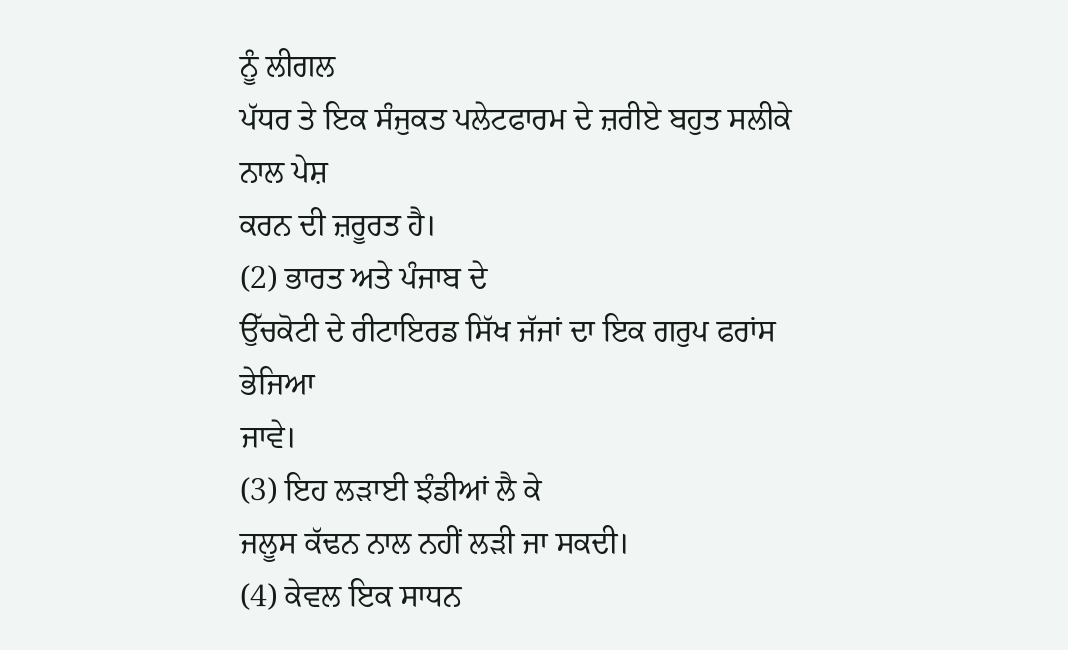ਨੂੰ ਲੀਗਲ
ਪੱਧਰ ਤੇ ਇਕ ਸੰਜੁਕਤ ਪਲੇਟਫਾਰਮ ਦੇ ਜ਼ਰੀਏ ਬਹੁਤ ਸਲੀਕੇ ਨਾਲ ਪੇਸ਼
ਕਰਨ ਦੀ ਜ਼ਰੂਰਤ ਹੈ।
(2) ਭਾਰਤ ਅਤੇ ਪੰਜਾਬ ਦੇ
ਉੱਚਕੋਟੀ ਦੇ ਰੀਟਾਇਰਡ ਸਿੱਖ ਜੱਜਾਂ ਦਾ ਇਕ ਗਰੁਪ ਫਰਾਂਸ ਭੇਜਿਆ
ਜਾਵੇ।
(3) ਇਹ ਲੜਾਈ ਝੰਡੀਆਂ ਲੈ ਕੇ
ਜਲੂਸ ਕੱਢਨ ਨਾਲ ਨਹੀਂ ਲੜੀ ਜਾ ਸਕਦੀ।
(4) ਕੇਵਲ ਇਕ ਸਾਧਨ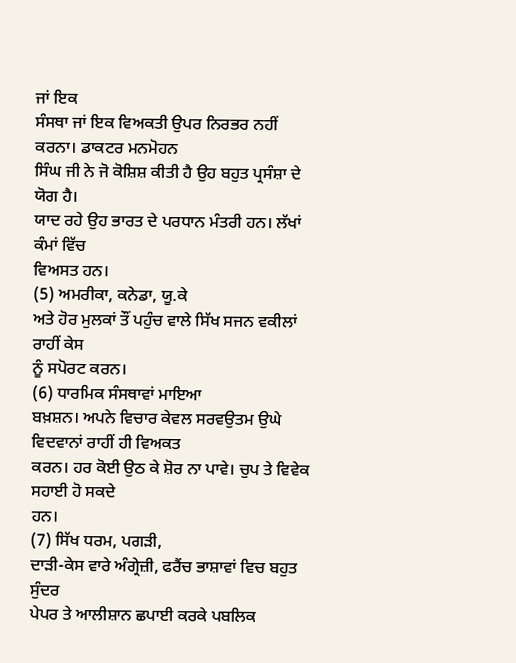ਜਾਂ ਇਕ
ਸੰਸਥਾ ਜਾਂ ਇਕ ਵਿਅਕਤੀ ਉਪਰ ਨਿਰਭਰ ਨਹੀਂ ਕਰਨਾ। ਡਾਕਟਰ ਮਨਮੋਹਨ
ਸਿੰਘ ਜੀ ਨੇ ਜੋ ਕੋਸ਼ਿਸ਼ ਕੀਤੀ ਹੈ ਉਹ ਬਹੁਤ ਪ੍ਰਸੰਸ਼ਾ ਦੇ ਯੋਗ ਹੈ।
ਯਾਦ ਰਹੇ ਉਹ ਭਾਰਤ ਦੇ ਪਰਧਾਨ ਮੰਤਰੀ ਹਨ। ਲੱਖਾਂ ਕੰਮਾਂ ਵਿੱਚ
ਵਿਅਸਤ ਹਨ।
(5) ਅਮਰੀਕਾ, ਕਨੇਡਾ, ਯੂ.ਕੇ
ਅਤੇ ਹੋਰ ਮੁਲਕਾਂ ਤੌਂ ਪਹੁੰਚ ਵਾਲੇ ਸਿੱਖ ਸਜਨ ਵਕੀਲਾਂ ਰਾਹੀਂ ਕੇਸ
ਨੂੰ ਸਪੋਰਟ ਕਰਨ।
(6) ਧਾਰਮਿਕ ਸੰਸਥਾਵਾਂ ਮਾਇਆ
ਬਖ਼ਸ਼ਨ। ਅਪਨੇ ਵਿਚਾਰ ਕੇਵਲ ਸਰਵਉਤਮ ਉਘੇ ਵਿਦਵਾਨਾਂ ਰਾਹੀਂ ਹੀ ਵਿਅਕਤ
ਕਰਨ। ਹਰ ਕੋਈ ਉਠ ਕੇ ਸ਼ੋਰ ਨਾ ਪਾਵੇ। ਚੁਪ ਤੇ ਵਿਵੇਕ ਸਹਾਈ ਹੋ ਸਕਦੇ
ਹਨ।
(7) ਸਿੱਖ ਧਰਮ, ਪਗੜੀ,
ਦਾੜੀ-ਕੇਸ ਵਾਰੇ ਅੰਗ੍ਰੇਜ਼ੀ, ਫਰੈਂਚ ਭਾਸ਼ਾਵਾਂ ਵਿਚ ਬਹੁਤ ਸੁੰਦਰ
ਪੇਪਰ ਤੇ ਆਲੀਸ਼ਾਨ ਛਪਾਈ ਕਰਕੇ ਪਬਲਿਕ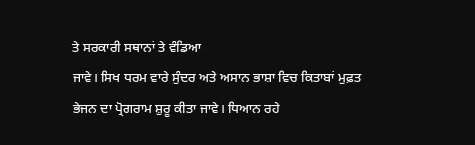ਤੇ ਸਰਕਾਰੀ ਸਥਾਨਾਂ ਤੇ ਵੰਡਿਆ
ਜਾਵੇ। ਸਿਖ ਧਰਮ ਵਾਰੇ ਸੁੰਦਰ ਅਤੇ ਅਸਾਨ ਭਾਸ਼ਾ ਵਿਚ ਕਿਤਾਬਾਂ ਮੁਫ਼ਤ
ਭੇਜਨ ਦਾ ਪ੍ਰੋਗਰਾਮ ਸ਼ੁਰੂ ਕੀਤਾ ਜਾਵੇ। ਧਿਆਨ ਰਹੇ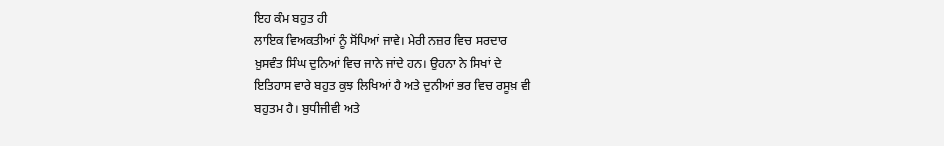ਇਹ ਕੰਮ ਬਹੁਤ ਹੀ
ਲਾਇਕ ਵਿਅਕਤੀਆਂ ਨੂੰ ਸੋਂਪਿਆਂ ਜਾਵੇ। ਮੇਰੀ ਨਜ਼ਰ ਵਿਚ ਸਰਦਾਰ
ਖ਼ੁਸਵੰਤ ਸਿੰਘ ਦੁਨਿਆਂ ਵਿਚ ਜਾਨੇ ਜਾਂਦੇ ਹਨ। ਉਹਨਾ ਨੇ ਸਿਖਾਂ ਦੇ
ਇਤਿਹਾਸ ਵਾਰੇ ਬਹੁਤ ਕੁਝ ਲਿਖਿਆਂ ਹੈ ਅਤੇ ਦੁਨੀਆਂ ਭਰ ਵਿਚ ਰਸੂਖ਼ ਵੀ
ਬਹੁਤਮ ਹੈ। ਬੁਧੀਜੀਵੀ ਅਤੇ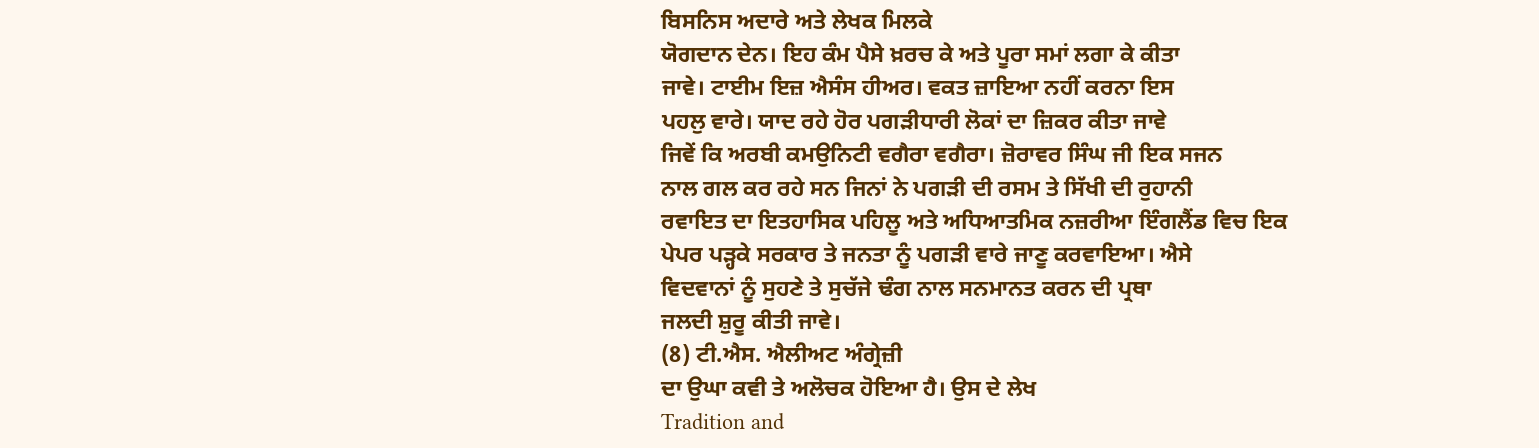ਬਿਸਨਿਸ ਅਦਾਰੇ ਅਤੇ ਲੇਖਕ ਮਿਲਕੇ
ਯੋਗਦਾਨ ਦੇਨ। ਇਹ ਕੰਮ ਪੈਸੇ ਖ਼ਰਚ ਕੇ ਅਤੇ ਪੂਰਾ ਸਮਾਂ ਲਗਾ ਕੇ ਕੀਤਾ
ਜਾਵੇ। ਟਾਈਮ ਇਜ਼ ਐਸੰਸ ਹੀਅਰ। ਵਕਤ ਜ਼ਾਇਆ ਨਹੀਂ ਕਰਨਾ ਇਸ
ਪਹਲੁ ਵਾਰੇ। ਯਾਦ ਰਹੇ ਹੋਰ ਪਗੜੀਧਾਰੀ ਲੋਕਾਂ ਦਾ ਜ਼ਿਕਰ ਕੀਤਾ ਜਾਵੇ
ਜਿਵੇਂ ਕਿ ਅਰਬੀ ਕਮਉਨਿਟੀ ਵਗੈਰਾ ਵਗੈਰਾ। ਜ਼ੋਰਾਵਰ ਸਿੰਘ ਜੀ ਇਕ ਸਜਨ
ਨਾਲ ਗਲ ਕਰ ਰਹੇ ਸਨ ਜਿਨਾਂ ਨੇ ਪਗੜੀ ਦੀ ਰਸਮ ਤੇ ਸਿੱਖੀ ਦੀ ਰੁਹਾਨੀ
ਰਵਾਇਤ ਦਾ ਇਤਹਾਸਿਕ ਪਹਿਲੂ ਅਤੇ ਅਧਿਆਤਮਿਕ ਨਜ਼ਰੀਆ ਇੰਗਲੈਂਡ ਵਿਚ ਇਕ
ਪੇਪਰ ਪੜ੍ਹਕੇ ਸਰਕਾਰ ਤੇ ਜਨਤਾ ਨੂੰ ਪਗੜੀ ਵਾਰੇ ਜਾਣੂ ਕਰਵਾਇਆ। ਐਸੇ
ਵਿਦਵਾਨਾਂ ਨੂੰ ਸੁਹਣੇ ਤੇ ਸੁਚੱਜੇ ਢੰਗ ਨਾਲ ਸਨਮਾਨਤ ਕਰਨ ਦੀ ਪ੍ਰਥਾ
ਜਲਦੀ ਸ਼ੁਰੂ ਕੀਤੀ ਜਾਵੇ।
(8) ਟੀ.ਐਸ. ਐਲੀਅਟ ਅੰਗ੍ਰੇਜ਼ੀ
ਦਾ ਉਘਾ ਕਵੀ ਤੇ ਅਲੋਚਕ ਹੋਇਆ ਹੈ। ਉਸ ਦੇ ਲੇਖ
Tradition and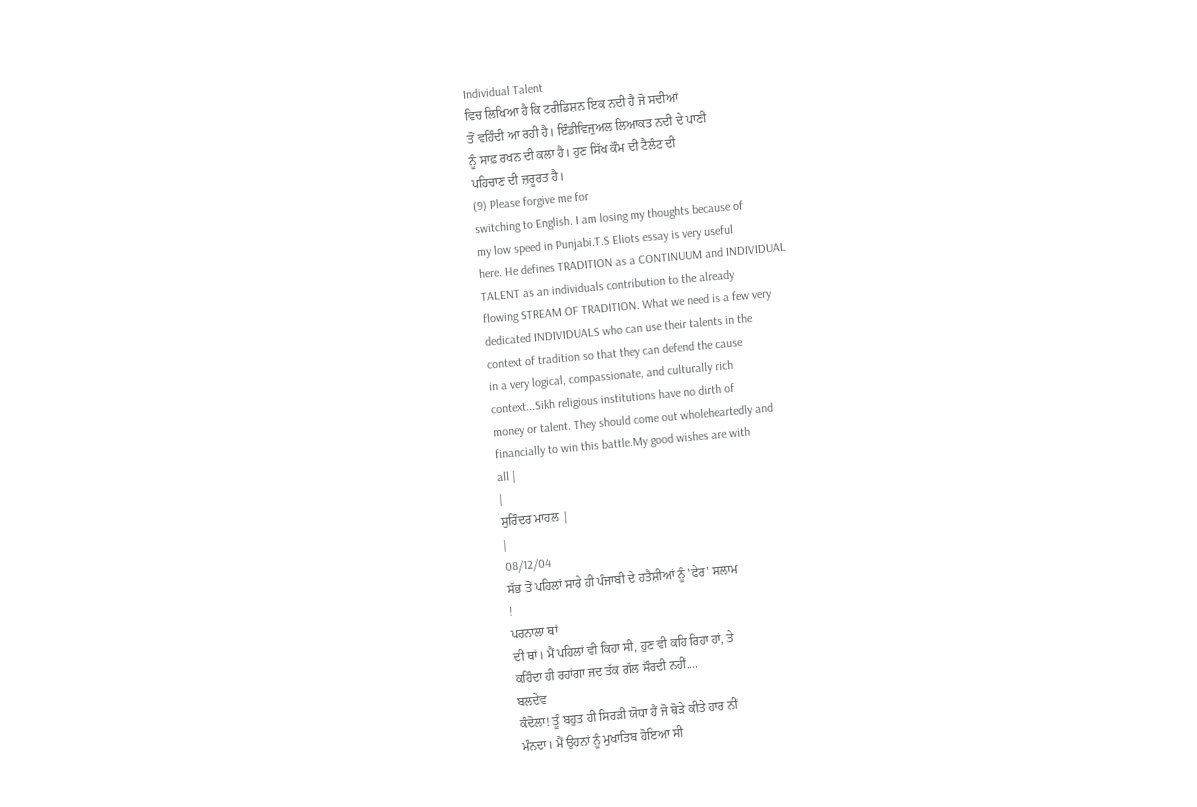Individual Talent
ਵਿਚ ਲਿਖਿਆ ਹੈ ਕਿ ਟਰੀਡਿਸ਼ਨ ਇਕ ਨਦੀ ਹੈ ਜੋ ਸਦੀਆਂ
ਤੋਂ ਵਹਿੰਦੀ ਆ ਰਹੀ ਹੈ। ਇੰਡੀਵਿਜੁਅਲ ਲਿਆਕਤ ਨਦੀ ਦੇ ਪਾਣੀ
ਨੂੰ ਸਾਫ਼ ਰਖਨ ਦੀ ਕਲਾ ਹੈ। ਹੁਣ ਸਿੱਖ ਕੌਮ ਦੀ ਟੈਲੰਟ ਦੀ
ਪਹਿਚਾਣ ਦੀ ਜ਼ਰੂਰਤ ਹੈ।
(9) Please forgive me for
switching to English. I am losing my thoughts because of
my low speed in Punjabi.T.S Eliots essay is very useful
here. He defines TRADITION as a CONTINUUM and INDIVIDUAL
TALENT as an individuals contribution to the already
flowing STREAM OF TRADITION. What we need is a few very
dedicated INDIVIDUALS who can use their talents in the
context of tradition so that they can defend the cause
in a very logical, compassionate, and culturally rich
context...Sikh religious institutions have no dirth of
money or talent. They should come out wholeheartedly and
financially to win this battle.My good wishes are with
all |
|
ਸੁਰਿੰਦਰ ਮਾਹਲ |
|
08/12/04
ਸੱਭ ਤੋਂ ਪਹਿਲਾਂ ਸਾਰੇ ਹੀ ਪੰਜਾਬੀ ਦੇ ਹਤੈਸ਼ੀਆਂ ਨੂੰ 'ਫੇਰ' ਸਲਾਮ
!
ਪਰਨਾਲਾ ਥਾਂ
ਦੀ ਥਾਂ। ਮੈਂ ਪਹਿਲਾਂ ਵੀ ਕਿਹਾ ਸੀ, ਹੁਣ ਵੀ ਕਹਿ ਰਿਹਾ ਹਾਂ, ਤੇ
ਕਹਿੰਦਾ ਹੀ ਰਹਾਂਗਾ ਜਦ ਤੱਕ ਗੱਲ ਸੌਰਦੀ ਨਹੀਂ....
ਬਲਦੇਵ
ਕੰਦੋਲਾ! ਤੂੰ ਬਹੁਤ ਹੀ ਸਿਰੜੀ ਯੋਧਾ ਹੈਂ ਜੋ ਥੋੜੇ ਕੀਤੇ ਹਾਰ ਨੀਂ
ਮੰਨਦਾ। ਮੈਂ ਉਹਨਾਂ ਨੂੰ ਮੁਖਾਤਿਬ ਹੋਇਆ ਸੀ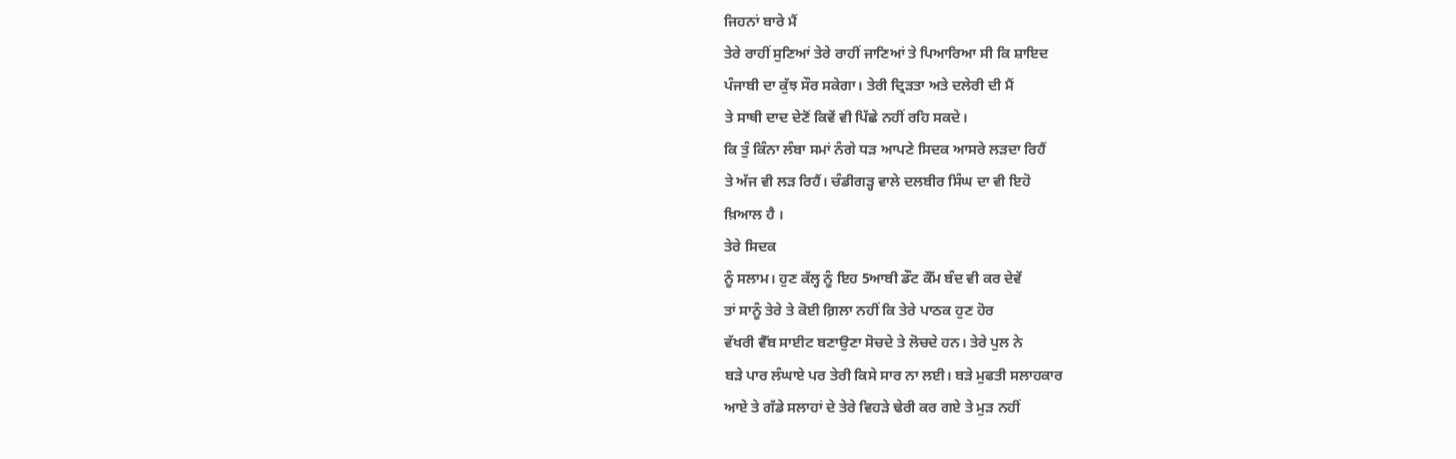ਜਿਹਨਾਂ ਬਾਰੇ ਮੈਂ
ਤੇਰੇ ਰਾਹੀਂ ਸੁਣਿਆਂ ਤੇਰੇ ਰਾਹੀਂ ਜਾਣਿਆਂ ਤੇ ਪਿਆਰਿਆ ਸੀ ਕਿ ਸ਼ਾਇਦ
ਪੰਜਾਬੀ ਦਾ ਕੁੱਝ ਸੌਰ ਸਕੇਗਾ। ਤੇਰੀ ਦ੍ਰਿੜਤਾ ਅਤੇ ਦਲੇਰੀ ਦੀ ਮੈਂ
ਤੇ ਸਾਥੀ ਦਾਦ ਦੇਣੋਂ ਕਿਵੇਂ ਵੀ ਪਿੱਛੇ ਨਹੀਂ ਰਹਿ ਸਕਦੇ।
ਕਿ ਤੁੰ ਕਿੰਨਾ ਲੰਬਾ ਸਮਾਂ ਨੰਗੇ ਧੜ ਆਪਣੇ ਸਿਦਕ ਆਸਰੇ ਲੜਦਾ ਰਿਹੈਂ
ਤੇ ਅੱਜ ਵੀ ਲੜ ਰਿਹੈਂ। ਚੰਡੀਗੜ੍ਹ ਵਾਲੇ ਦਲਬੀਰ ਸਿੰਘ ਦਾ ਵੀ ਇਹੋ
ਖ਼ਿਆਲ ਹੈ ।
ਤੇਰੇ ਸਿਦਕ
ਨੂੰ ਸਲਾਮ। ਹੁਣ ਕੱਲ੍ਹ ਨੂੰ ਇਹ 5ਆਬੀ ਡੌਟ ਕੌੱਮ ਬੰਦ ਵੀ ਕਰ ਦੇਵੇਂ
ਤਾਂ ਸਾਨੂੰ ਤੇਰੇ ਤੇ ਕੋਈ ਗ਼ਿਲਾ ਨਹੀਂ ਕਿ ਤੇਰੇ ਪਾਠਕ ਹੁਣ ਹੋਰ
ਵੱਖਰੀ ਵੈੱਬ ਸਾਈਟ ਬਣਾਉਣਾ ਸੋਚਦੇ ਤੇ ਲੋਚਦੇ ਹਨ। ਤੇਰੇ ਪੁਲ ਨੇ
ਬੜੇ ਪਾਰ ਲੰਘਾਏ ਪਰ ਤੇਰੀ ਕਿਸੇ ਸਾਰ ਨਾ ਲਈ। ਬੜੇ ਮੁਫਤੀ ਸਲਾਹਕਾਰ
ਆਏ ਤੇ ਗੱਡੇ ਸਲਾਹਾਂ ਦੇ ਤੇਰੇ ਵਿਹੜੇ ਢੇਰੀ ਕਰ ਗਏ ਤੇ ਮੁੜ ਨਹੀਂ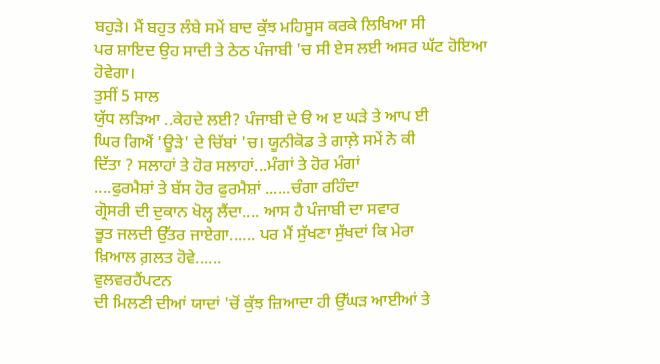ਬਹੁੜੇ। ਮੈਂ ਬਹੁਤ ਲੰਬੇ ਸਮੇਂ ਬਾਦ ਕੁੱਝ ਮਹਿਸੂਸ ਕਰਕੇ ਲਿਖਿਆ ਸੀ
ਪਰ ਸ਼ਾਇਦ ਉਹ ਸਾਦੀ ਤੇ ਠੇਠ ਪੰਜਾਬੀ 'ਚ ਸੀ ਏਸ ਲਈ ਅਸਰ ਘੱਟ ਹੋਇਆ
ਹੋਵੇਗਾ।
ਤੁਸੀਂ 5 ਸਾਲ
ਯੁੱਧ ਲੜਿਆ ..ਕੇਹਦੇ ਲਈ? ਪੰਜਾਬੀ ਦੇ ੳ ਅ ੲ ਘੜੇ ਤੇ ਆਪ ਈ
ਘਿਰ ਗਿਐਂ 'ਊੜੇ' ਦੇ ਚਿੱਬਾਂ 'ਚ। ਯੂਨੀਕੋਡ ਤੇ ਗਾਲ਼ੇ ਸਮੇਂ ਨੇ ਕੀ
ਦਿੱਤਾ ? ਸਲਾਹਾਂ ਤੇ ਹੋਰ ਸਲਾਹਾਂ...ਮੰਗਾਂ ਤੇ ਹੋਰ ਮੰਗਾਂ
....ਫੁਰਮੈਸ਼ਾਂ ਤੇ ਬੱਸ ਹੋਰ ਫੁਰਮੈਸ਼ਾਂ ......ਚੰਗਾ ਰਹਿੰਦਾ
ਗ੍ਰੋਸਰੀ ਦੀ ਦੁਕਾਨ ਖੋਲ੍ਹ ਲੈਂਦਾ.... ਆਸ ਹੈ ਪੰਜਾਬੀ ਦਾ ਸਵਾਰ
ਭੂਤ ਜਲਦੀ ਉੱਤਰ ਜਾਏਗਾ...... ਪਰ ਮੈਂ ਸੁੱਖਣਾ ਸੁੱਖਦਾਂ ਕਿ ਮੇਰਾ
ਖ਼ਿਆਲ ਗ਼ਲਤ ਹੋਵੇ......
ਵੁਲਵਰਹੈਂਪਟਨ
ਦੀ ਮਿਲਣੀ ਦੀਆਂ ਯਾਦਾਂ 'ਚੋਂ ਕੁੱਝ ਜ਼ਿਆਦਾ ਹੀ ਉੱਘੜ ਆਈਆਂ ਤੇ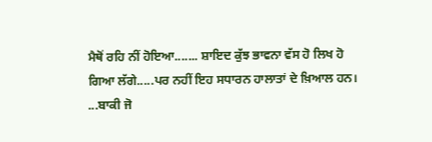ਮੈਥੋਂ ਰਹਿ ਨੀਂ ਹੋਇਆ....... ਸ਼ਾਇਦ ਕੁੱਝ ਭਾਵਨਾ ਵੱਸ ਹੋ ਲਿਖ ਹੋ
ਗਿਆ ਲੱਗੇ.....ਪਰ ਨਹੀਂ ਇਹ ਸਧਾਰਨ ਹਾਲਾਤਾਂ ਦੇ ਖ਼ਿਆਲ ਹਨ।
...ਬਾਕੀ ਜੋ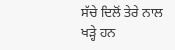ਸੱਚੇ ਦਿਲੋਂ ਤੇਰੇ ਨਾਲ ਖੜ੍ਹੇ ਹਨ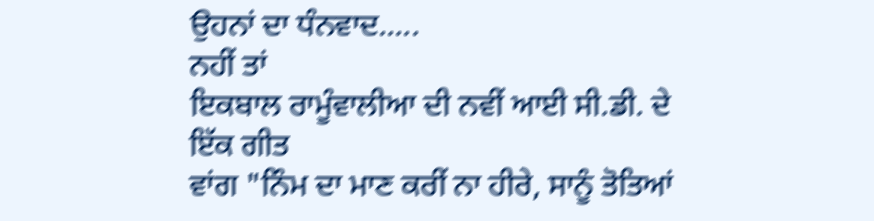ਉਹਨਾਂ ਦਾ ਧੰਨਵਾਦ.....
ਨਹੀਂ ਤਾਂ
ਇਕਬਾਲ ਰਾਮੂੰਵਾਲੀਆ ਦੀ ਨਵੀਂ ਆਈ ਸੀ.ਡੀ. ਦੇ ਇੱਕ ਗੀਤ
ਵਾਂਗ "ਨਿੰਮ ਦਾ ਮਾਣ ਕਰੀਂ ਨਾ ਹੀਰੇ, ਸਾਨੂੰ ਤੋਤਿਆਂ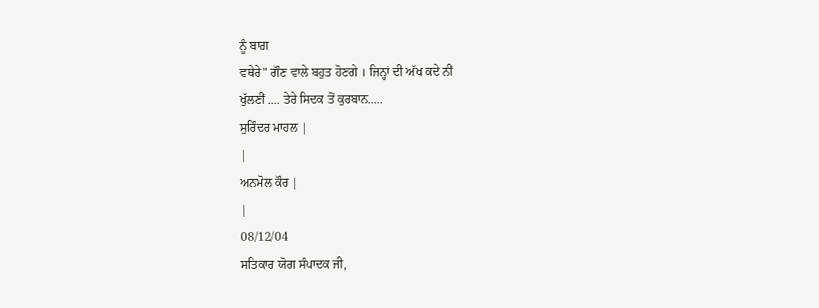ਨੂੰ ਬਾਗ਼
ਵਥੇਰੇ" ਗੌਣ ਵਾਲੇ ਬਹੁਤ ਹੋਣਗੇ । ਜਿਨ੍ਹਾਂ ਦੀ ਅੱਖ ਕਦੇ ਨੀਂ
ਖੁੱਲਣੀਂ .... ਤੇਰੇ ਸਿਦਕ ਤੋਂ ਕੁਰਬਾਨ.....
ਸੁਰਿੰਦਰ ਮਾਹਲ |
|
ਅਨਮੋਲ ਕੌਰ |
|
08/12/04
ਸਤਿਕਾਰ ਯੋਗ ਸੰਪਾਦਕ ਜੀ,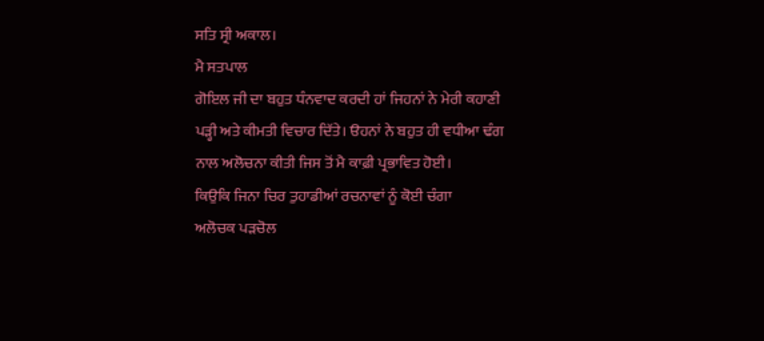ਸਤਿ ਸ੍ਰੀ ਅਕਾਲ।
ਮੈ ਸਤਪਾਲ
ਗੋਇਲ ਜੀ ਦਾ ਬਹੁਤ ਧੰਨਵਾਦ ਕਰਦੀ ਹਾਂ ਜਿਹਨਾਂ ਨੇ ਮੇਰੀ ਕਹਾਣੀ
ਪੜ੍ਹੀ ਅਤੇ ਕੀਮਤੀ ਵਿਚਾਰ ਦਿੱਤੇ। ੳਹਨਾਂ ਨੇ ਬਹੁਤ ਹੀ ਵਧੀਆ ਢੰਗ
ਨਾਲ ਅਲੋਚਨਾ ਕੀਤੀ ਜਿਸ ਤੋਂ ਮੈ ਕਾਫ਼ੀ ਪ੍ਰਭਾਵਿਤ ਹੋਈ।
ਕਿਉਕਿ ਜਿਨਾ ਚਿਰ ਤੁਹਾਡੀਆਂ ਰਚਨਾਵਾਂ ਨੂੰ ਕੋਈ ਚੰਗਾ
ਅਲੋਚਕ ਪੜਚੋਲ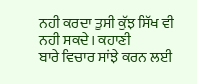ਨਹੀ ਕਰਦਾ ਤੁਸੀ ਕੁੱਝ ਸਿੱਖ ਵੀ ਨਹੀ ਸਕਦੇ। ਕਹਾਣੀ
ਬਾਰੇ ਵਿਚਾਰ ਸਾਂਝੇ ਕਰਨ ਲਈ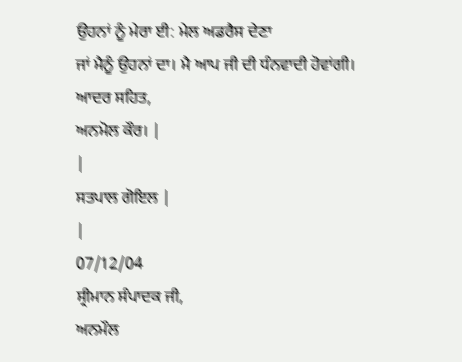ਉਹਨਾਂ ਨੂੰ ਮੇਰਾ ਈ: ਮੇਲ ਅਡਰੈਸ ਦੇਣਾ
ਜਾਂ ਮੈਨੂੰ ਉਹਨਾਂ ਦਾ। ਮੈ ਆਪ ਜੀ ਦੀ ਧੰਨਵਾਦੀ ਹੋਵਾਂਗੀ।
ਆਦਰ ਸਹਿਤ,
ਅਨਮੋਲ ਕੌਰ। |
|
ਸਤਪਾਲ ਗੋਇਲ |
|
07/12/04
ਸ੍ਰੀਮਾਨ ਸੰਪਾਦਕ ਜੀ,
ਅਨਮੌਲ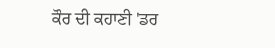ਕੌਰ ਦੀ ਕਹਾਣੀ 'ਡਰ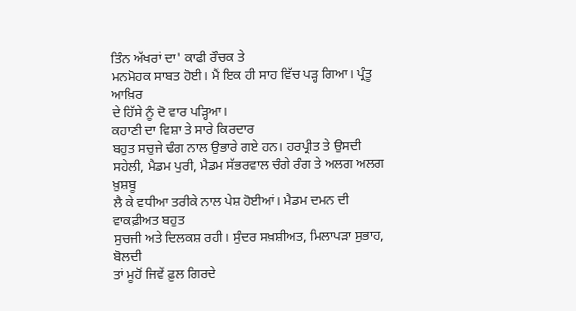ਤਿੰਨ ਅੱਖਰਾਂ ਦਾ' ਕਾਫੀ ਰੌਚਕ ਤੇ
ਮਨਮੋਹਕ ਸਾਬਤ ਹੋਈ। ਮੈਂ ਇਕ ਹੀ ਸਾਹ ਵਿੱਚ ਪੜ੍ਹ ਗਿਆ। ਪ੍ਰੰਤੂ ਆਖ਼ਿਰ
ਦੇ ਹਿੱਸੇ ਨੂੰ ਦੋ ਵਾਰ ਪੜ੍ਹਿਆ।
ਕਹਾਣੀ ਦਾ ਵਿਸ਼ਾ ਤੇ ਸਾਰੇ ਕਿਰਦਾਰ
ਬਹੁਤ ਸਚੁਜੇ ਢੰਗ ਨਾਲ ਉਭਾਰੇ ਗਏ ਹਨ। ਹਰਪ੍ਰੀਤ ਤੇ ਉਸਦੀ
ਸਹੇਲੀ, ਮੈਡਮ ਪੁਰੀ, ਮੈਡਮ ਸੱਭਰਵਾਲ ਚੰਗੇ ਰੰਗ ਤੇ ਅਲਗ ਅਲਗ ਖ਼ੁਸ਼ਬੂ
ਲੈ ਕੇ ਵਧੀਆ ਤਰੀਕੇ ਨਾਲ ਪੇਸ਼ ਹੋਈਆਂ। ਮੈਡਮ ਦਮਨ ਦੀ ਵਾਕਫ਼ੀਅਤ ਬਹੁਤ
ਸੁਚਜੀ ਅਤੇ ਦਿਲਕਸ਼ ਰਹੀ। ਸੁੰਦਰ ਸਖ਼ਸ਼ੀਅਤ, ਮਿਲਾਪੜਾ ਸੁਭਾਹ, ਬੋਲਦੀ
ਤਾਂ ਮੂਹੋਂ ਜਿਵੇਂ ਫ਼ੁਲ ਗਿਰਦੇ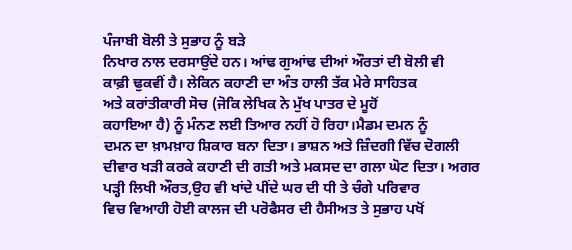ਪੰਜਾਬੀ ਬੋਲੀ ਤੇ ਸੁਭਾਹ ਨੂੰ ਬੜੇ
ਨਿਖਾਰ ਨਾਲ ਦਰਸਾਉਂਦੇ ਹਨ। ਆਂਢ ਗੁਆਂਢ ਦੀਆਂ ਔਰਤਾਂ ਦੀ ਬੋਲੀ ਵੀ
ਕਾਫ਼ੀ ਢੁਕਵੀਂ ਹੈ। ਲੇਕਿਨ ਕਹਾਣੀ ਦਾ ਅੰਤ ਹਾਲੀ ਤੱਕ ਮੇਰੇ ਸਾਹਿਤਕ
ਅਤੇ ਕਰਾਂਤੀਕਾਰੀ ਸੋਚ (ਜੋਕਿ ਲੇਖਿਕ ਨੇ ਮੁੱਖ ਪਾਤਰ ਦੇ ਮੂਹੋਂ
ਕਹਾਇਆ ਹੈ) ਨੂੰ ਮੰਨਣ ਲਈ ਤਿਆਰ ਨਹੀਂ ਹੋ ਰਿਹਾ।ਮੈਡਮ ਦਮਨ ਨੂੰ
ਦਮਨ ਦਾ ਖ਼ਾਮਖ਼ਾਹ ਸ਼ਿਕਾਰ ਬਨਾ ਦਿਤਾ। ਭਾਸ਼ਨ ਅਤੇ ਜ਼ਿੰਦਗੀ ਵਿੱਚ ਦੋਗਲੀ
ਦੀਵਾਰ ਖੜੀ ਕਰਕੇ ਕਹਾਣੀ ਦੀ ਗਤੀ ਅਤੇ ਮਕਸਦ ਦਾ ਗਲਾ ਘੋਟ ਦਿਤਾ। ਅਗਰ
ਪੜ੍ਹੀ ਲਿਖੀ ਔਰਤ,ਉਹ ਵੀ ਖਾਂਦੇ ਪੀਂਦੇ ਘਰ ਦੀ ਧੀ ਤੇ ਚੰਗੇ ਪਰਿਵਾਰ
ਵਿਚ ਵਿਆਹੀ ਹੋਈ ਕਾਲਜ ਦੀ ਪਰੋਫੈਸਰ ਦੀ ਹੈਸੀਅਤ ਤੇ ਸੁਭਾਹ ਪਖੋਂ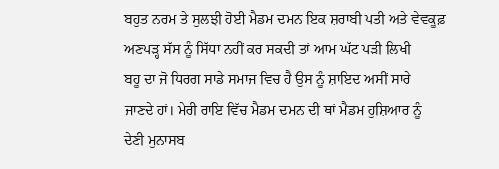ਬਹੁਤ ਨਰਮ ਤੇ ਸੁਲਝੀ ਹੋਈ ਮੈਡਮ ਦਮਨ ਇਕ ਸ਼ਰਾਬੀ ਪਤੀ ਅਤੇ ਵੇਵਕੂਫ਼
ਅਣਪੜ੍ਹ ਸੱਸ ਨੂੰ ਸਿੱਧਾ ਨਹੀਂ ਕਰ ਸਕਦੀ ਤਾਂ ਆਮ ਘੱਟ ਪੜੀ ਲਿਖੀ
ਬਹੂ ਦਾ ਜੋ ਧਿਰਗ ਸਾਡੇ ਸਮਾਜ ਵਿਚ ਹੈ ਉਸ ਨੂੰ ਸ਼ਾਇਦ ਅਸੀਂ ਸਾਰੇ
ਜਾਣਦੇ ਹਾਂ। ਮੇਰੀ ਰਾਇ ਵਿੱਚ ਮੈਡਮ ਦਮਨ ਦੀ ਥਾਂ ਮੈਡਮ ਹੁਸ਼ਿਆਰ ਨੂੰ
ਦੇਣੀ ਮੁਨਾਸਬ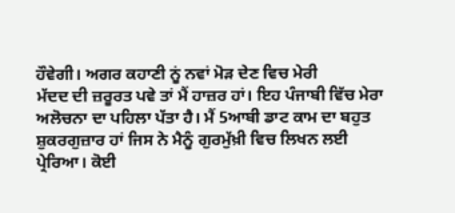ਹੌਵੇਗੀ। ਅਗਰ ਕਹਾਣੀ ਨੂਂ ਨਵਾਂ ਮੋੜ ਦੇਣ ਵਿਚ ਮੇਰੀ
ਮੱਦਦ ਦੀ ਜ਼ਰੂਰਤ ਪਵੇ ਤਾਂ ਮੈਂ ਹਾਜ਼ਰ ਹਾਂ। ਇਹ ਪੰਜਾਬੀ ਵਿੱਚ ਮੇਰਾ
ਅਲੋਚਨਾ ਦਾ ਪਹਿਲਾ ਪੱਤਾ ਹੈ। ਮੈਂ 5ਆਬੀ ਡਾਟ ਕਾਮ ਦਾ ਬਹੁਤ
ਸ਼ੁਕਰਗੁਜ਼ਾਰ ਹਾਂ ਜਿਸ ਨੇ ਮੈਨੂੰ ਗੁਰਮੁੱਖ਼ੀ ਵਿਚ ਲਿਖਨ ਲਈ
ਪ੍ਰੇਰਿਆ। ਕੋਈ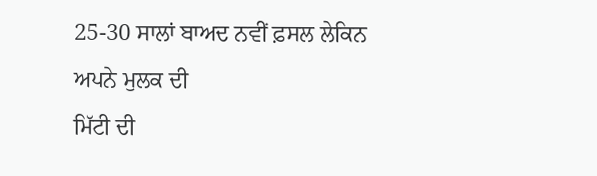25-30 ਸਾਲਾਂ ਬਾਅਦ ਨਵੀਂ ਫ਼ਸਲ ਲੇਕਿਨ ਅਪਨੇ ਮੁਲਕ ਦੀ
ਮਿੱਟੀ ਦੀ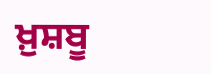ਖ਼ੁਸ਼ਬੂ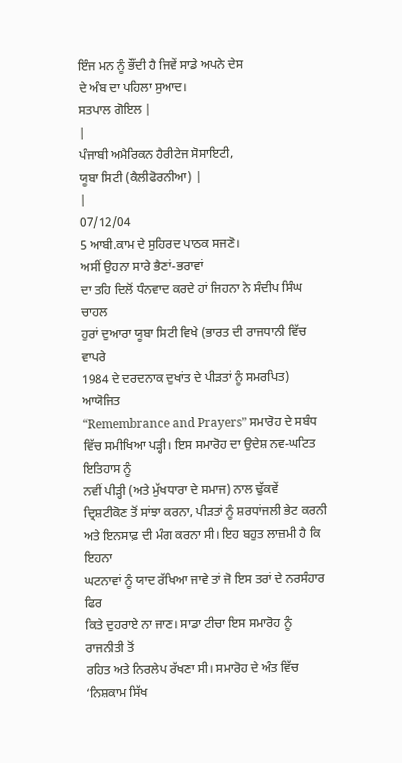ਇੰਜ ਮਨ ਨੂੰ ਭੌਂਦੀ ਹੈ ਜਿਵੇਂ ਸਾਡੇ ਅਪਨੇ ਦੇਸ
ਦੇ ਅੰਬ ਦਾ ਪਹਿਲਾ ਸੁਆਦ।
ਸਤਪਾਲ ਗੋਇਲ |
|
ਪੰਜਾਬੀ ਅਮੈਰਿਕਨ ਹੈਰੀਟੇਜ ਸੋਸਾਇਟੀ,
ਯੂਬਾ ਸਿਟੀ (ਕੈਲੀਫੋਰਨੀਆ) |
|
07/12/04
5 ਆਬੀ.ਕਾਮ ਦੇ ਸੁਹਿਰਦ ਪਾਠਕ ਸਜਣੋ।
ਅਸੀਂ ਉਹਨਾ ਸਾਰੇ ਭੈਣਾਂ-ਭਰਾਵਾਂ
ਦਾ ਤਹਿ ਦਿਲੋਂ ਧੰਨਵਾਦ ਕਰਦੇ ਹਾਂ ਜਿਹਨਾ ਨੇ ਸੰਦੀਪ ਸਿੰਘ ਚਾਹਲ
ਹੁਰਾਂ ਦੁਆਰਾ ਯੂਬਾ ਸਿਟੀ ਵਿਖੇ (ਭਾਰਤ ਦੀ ਰਾਜਧਾਨੀ ਵਿੱਚ ਵਾਪਰੇ
1984 ਦੇ ਦਰਦਨਾਕ ਦੁਖਾਂਤ ਦੇ ਪੀੜਤਾਂ ਨੂੰ ਸਮਰਪਿਤ) ਆਯੋਜਿਤ
“Remembrance and Prayers” ਸਮਾਰੋਹ ਦੇ ਸਬੰਧ
ਵਿੱਚ ਸਮੀਖਿਆ ਪੜ੍ਹੀ। ਇਸ ਸਮਾਰੋਹ ਦਾ ਉਦੇਸ਼ ਨਵ-ਘਟਿਤ ਇਤਿਹਾਸ ਨੂੰ
ਨਵੀਂ ਪੀੜ੍ਹੀ (ਅਤੇ ਮੁੱਖਧਾਰਾ ਦੇ ਸਮਾਜ) ਨਾਲ ਢੁੱਕਵੇਂ
ਦ੍ਰਿਸ਼ਟੀਕੋਣ ਤੋਂ ਸਾਂਝਾ ਕਰਨਾ, ਪੀੜਤਾਂ ਨੂੰ ਸ਼ਰਧਾਂਜਲੀ ਭੇਟ ਕਰਨੀ
ਅਤੇ ਇਨਸਾਫ਼ ਦੀ ਮੰਗ ਕਰਨਾ ਸੀ। ਇਹ ਬਹੁਤ ਲਾਜ਼ਮੀ ਹੈ ਕਿ ਇਹਨਾ
ਘਟਨਾਵਾਂ ਨੂੰ ਯਾਦ ਰੱਖਿਆ ਜਾਵੇ ਤਾਂ ਜੋ ਇਸ ਤਰਾਂ ਦੇ ਨਰਸੰਹਾਰ ਫਿਰ
ਕਿਤੇ ਦੁਹਰਾਏ ਨਾ ਜਾਣ। ਸਾਡਾ ਟੀਚਾ ਇਸ ਸਮਾਰੋਹ ਨੂੰ ਰਾਜਨੀਤੀ ਤੋਂ
ਰਹਿਤ ਅਤੇ ਨਿਰਲੇਪ ਰੱਖਣਾ ਸੀ। ਸਮਾਰੋਹ ਦੇ ਅੰਤ ਵਿੱਚ
‘ਨਿਸ਼ਕਾਮ ਸਿੱਖ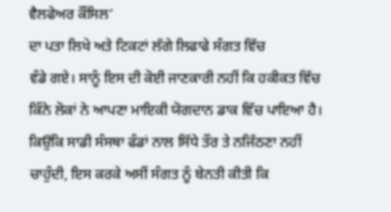ਵੈਲਫੇਅਰ ਕੌਂਸਿਲ’
ਦਾ ਪਤਾ ਲਿਖੇ ਅਤੇ ਟਿਕਟਾਂ ਲੱਗੇ ਲਿਫਾਫੇ ਸੰਗਤ ਵਿੱਚ
ਵੰਡੇ ਗਏ। ਸਾਨੂੰ ਇਸ ਦੀ ਕੋਈ ਜਾਣਕਾਰੀ ਨਹੀਂ ਕਿ ਹਕੀਕਤ ਵਿੱਚ
ਕਿੰਨੇ ਲੋਕਾਂ ਨੇ ਆਪਣਾ ਮਾਇਕੀ ਯੋਗਦਾਨ ਡਾਕ ਵਿੱਚ ਪਾਇਆ ਹੈ।
ਕਿਉਂਕਿ ਸਾਡੀ ਸੰਸਥਾ ਫੰਡਾਂ ਨਾਲ ਸਿੱਧੇ ਤੌਰ ਤੇ ਨਜਿੱਠਣਾ ਨਹੀਂ
ਚਾਹੁੰਦੀ, ਇਸ ਕਰਕੇ ਅਸੀਂ ਸੰਗਤ ਨੂੰ ਬੇਨਤੀ ਕੀਤੀ ਕਿ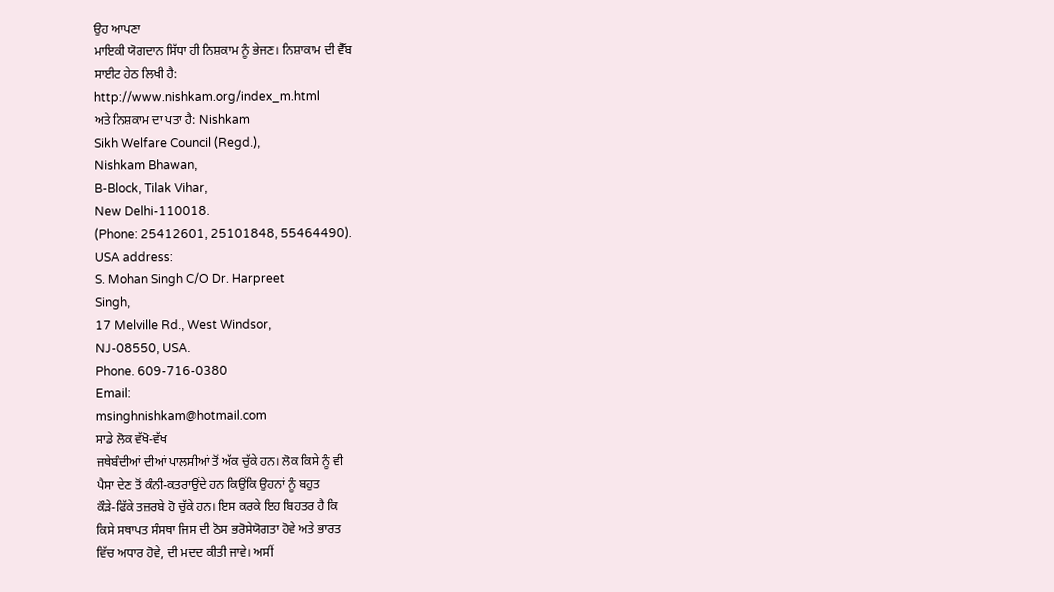ਉਹ ਆਪਣਾ
ਮਾਇਕੀ ਯੋਗਦਾਨ ਸਿੱਧਾ ਹੀ ਨਿਸ਼ਕਾਮ ਨੂੰ ਭੇਜਣ। ਨਿਸ਼ਾਕਾਮ ਦੀ ਵੈੱਬ
ਸਾਈਟ ਹੇਠ ਲਿਖੀ ਹੈ:
http://www.nishkam.org/index_m.html
ਅਤੇ ਨਿਸ਼ਕਾਮ ਦਾ ਪਤਾ ਹੈ: Nishkam
Sikh Welfare Council (Regd.),
Nishkam Bhawan,
B-Block, Tilak Vihar,
New Delhi-110018.
(Phone: 25412601, 25101848, 55464490).
USA address:
S. Mohan Singh C/O Dr. Harpreet
Singh,
17 Melville Rd., West Windsor,
NJ-08550, USA.
Phone. 609-716-0380
Email:
msinghnishkam@hotmail.com
ਸਾਡੇ ਲੋਕ ਵੱਖੋ-ਵੱਖ
ਜਥੇਬੰਦੀਆਂ ਦੀਆਂ ਪਾਲਸੀਆਂ ਤੋਂ ਅੱਕ ਚੁੱਕੇ ਹਨ। ਲੋਕ ਕਿਸੇ ਨੂੰ ਵੀ
ਪੈਸਾ ਦੇਣ ਤੋਂ ਕੰਨੀ-ਕਤਰਾਉਂਦੇ ਹਨ ਕਿਉਂਕਿ ਉਹਨਾਂ ਨੂੰ ਬਹੁਤ
ਕੌੜੇ-ਫਿੱਕੇ ਤਜ਼ਰਬੇ ਹੋ ਚੁੱਕੇ ਹਨ। ਇਸ ਕਰਕੇ ਇਹ ਬਿਹਤਰ ਹੈ ਕਿ
ਕਿਸੇ ਸਥਾਪਤ ਸੰਸਥਾ ਜਿਸ ਦੀ ਠੋਸ ਭਰੋਸੇਯੋਗਤਾ ਹੋਵੇ ਅਤੇ ਭਾਰਤ
ਵਿੱਚ ਅਧਾਰ ਹੋਵੇ, ਦੀ ਮਦਦ ਕੀਤੀ ਜਾਵੇ। ਅਸੀਂ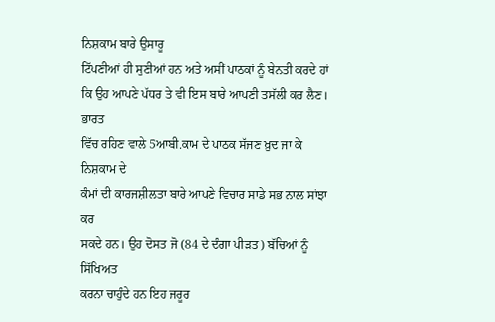ਨਿਸ਼ਕਾਮ ਬਾਰੇ ਉਸਾਰੂ
ਟਿੱਪਣੀਆਂ ਹੀ ਸੁਣੀਆਂ ਹਨ ਅਤੇ ਅਸੀਂ ਪਾਠਕਾਂ ਨੂੰ ਬੇਨਤੀ ਕਰਦੇ ਹਾਂ
ਕਿ ਉਹ ਆਪਣੇ ਪੱਧਰ ਤੇ ਵੀ ਇਸ ਬਾਰੇ ਆਪਣੀ ਤਸੱਲੀ ਕਰ ਲੈਣ। ਭਾਰਤ
ਵਿੱਚ ਰਹਿਣ ਵਾਲੇ 5ਆਬੀ.ਕਾਮ ਦੇ ਪਾਠਕ ਸੱਜਣ ਖ਼ੁਦ ਜਾ ਕੇ ਨਿਸ਼ਕਾਮ ਦੇ
ਕੰਮਾਂ ਦੀ ਕਾਰਜਸ਼ੀਲਤਾ ਬਾਰੇ ਆਪਣੇ ਵਿਚਾਰ ਸਾਡੇ ਸਭ ਨਾਲ ਸਾਂਝਾ ਕਰ
ਸਕਦੇ ਹਨ। ਉਹ ਦੋਸਤ ਜੋ (84 ਦੇ ਦੰਗਾ ਪੀੜਤ) ਬੱਚਿਆਂ ਨੂੰ ਸਿੱਖਿਅਤ
ਕਰਨਾ ਚਾਹੁੰਦੇ ਹਨ ਇਹ ਜਰੂਰ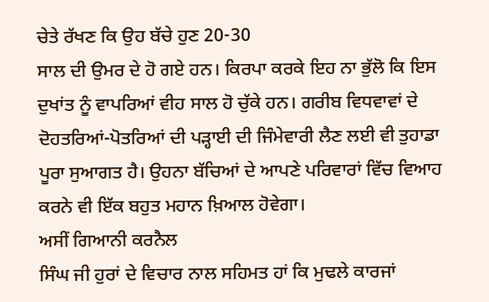ਚੇਤੇ ਰੱਖਣ ਕਿ ਉਹ ਬੱਚੇ ਹੁਣ 20-30
ਸਾਲ ਦੀ ਉਮਰ ਦੇ ਹੋ ਗਏ ਹਨ। ਕਿਰਪਾ ਕਰਕੇ ਇਹ ਨਾ ਭੁੱਲੋ ਕਿ ਇਸ
ਦੁਖਾਂਤ ਨੂੰ ਵਾਪਰਿਆਂ ਵੀਹ ਸਾਲ ਹੋ ਚੁੱਕੇ ਹਨ। ਗਰੀਬ ਵਿਧਵਾਵਾਂ ਦੇ
ਦੋਹਤਰਿਆਂ-ਪੋਤਰਿਆਂ ਦੀ ਪੜ੍ਹਾਈ ਦੀ ਜਿੰਮੇਵਾਰੀ ਲੈਣ ਲਈ ਵੀ ਤੁਹਾਡਾ
ਪੂਰਾ ਸੁਆਗਤ ਹੈ। ਉਹਨਾ ਬੱਚਿਆਂ ਦੇ ਆਪਣੇ ਪਰਿਵਾਰਾਂ ਵਿੱਚ ਵਿਆਹ
ਕਰਨੇ ਵੀ ਇੱਕ ਬਹੁਤ ਮਹਾਨ ਖ਼ਿਆਲ ਹੋਵੇਗਾ।
ਅਸੀਂ ਗਿਆਨੀ ਕਰਨੈਲ
ਸਿੰਘ ਜੀ ਹੁਰਾਂ ਦੇ ਵਿਚਾਰ ਨਾਲ ਸਹਿਮਤ ਹਾਂ ਕਿ ਮੁਢਲੇ ਕਾਰਜਾਂ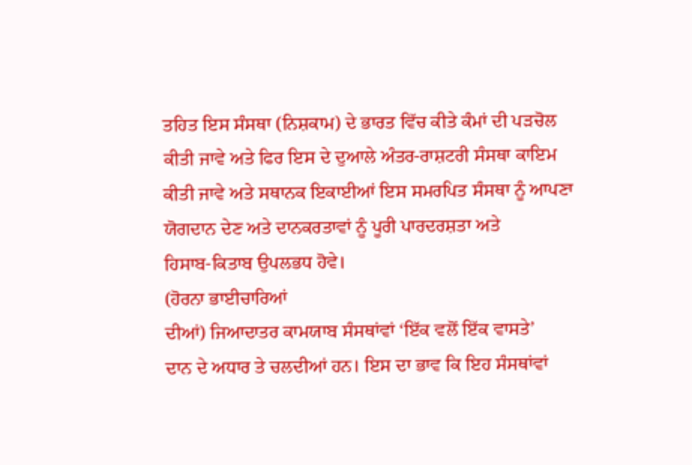ਤਹਿਤ ਇਸ ਸੰਸਥਾ (ਨਿਸ਼ਕਾਮ) ਦੇ ਭਾਰਤ ਵਿੱਚ ਕੀਤੇ ਕੰਮਾਂ ਦੀ ਪੜਚੋਲ
ਕੀਤੀ ਜਾਵੇ ਅਤੇ ਫਿਰ ਇਸ ਦੇ ਦੁਆਲੇ ਅੰਤਰ-ਰਾਸ਼ਟਰੀ ਸੰਸਥਾ ਕਾਇਮ
ਕੀਤੀ ਜਾਵੇ ਅਤੇ ਸਥਾਨਕ ਇਕਾਈਆਂ ਇਸ ਸਮਰਪਿਤ ਸੰਸਥਾ ਨੂੰ ਆਪਣਾ
ਯੋਗਦਾਨ ਦੇਣ ਅਤੇ ਦਾਨਕਰਤਾਵਾਂ ਨੂੰ ਪੂਰੀ ਪਾਰਦਰਸ਼ਤਾ ਅਤੇ
ਹਿਸਾਬ-ਕਿਤਾਬ ਉਪਲਭਧ ਹੋਵੇ।
(ਹੋਰਨਾ ਭਾਈਚਾਰਿਆਂ
ਦੀਆਂ) ਜਿਆਦਾਤਰ ਕਾਮਯਾਬ ਸੰਸਥਾਂਵਾਂ ‘ਇੱਕ ਵਲੋਂ ਇੱਕ ਵਾਸਤੇ’
ਦਾਨ ਦੇ ਅਧਾਰ ਤੇ ਚਲਦੀਆਂ ਹਨ। ਇਸ ਦਾ ਭਾਵ ਕਿ ਇਹ ਸੰਸਥਾਂਵਾਂ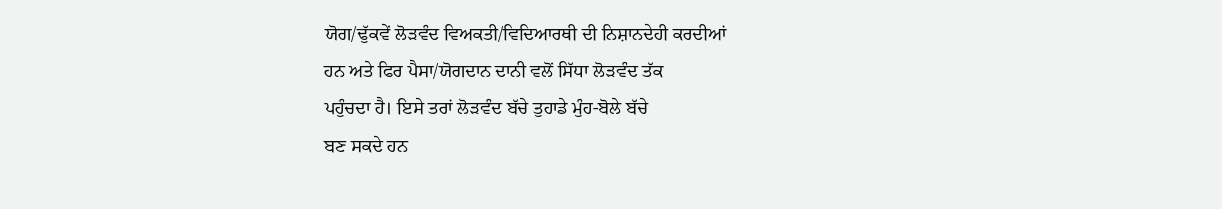ਯੋਗ/ਢੁੱਕਵੇਂ ਲੋੜਵੰਦ ਵਿਅਕਤੀ/ਵਿਦਿਆਰਥੀ ਦੀ ਨਿਸ਼ਾਨਦੇਹੀ ਕਰਦੀਆਂ
ਹਨ ਅਤੇ ਫਿਰ ਪੈਸਾ/ਯੋਗਦਾਨ ਦਾਨੀ ਵਲੋਂ ਸਿੱਧਾ ਲੋੜਵੰਦ ਤੱਕ
ਪਹੁੰਚਦਾ ਹੈ। ਇਸੇ ਤਰਾਂ ਲੋੜਵੰਦ ਬੱਚੇ ਤੁਹਾਡੇ ਮੁੰਹ-ਬੋਲੇ ਬੱਚੇ
ਬਣ ਸਕਦੇ ਹਨ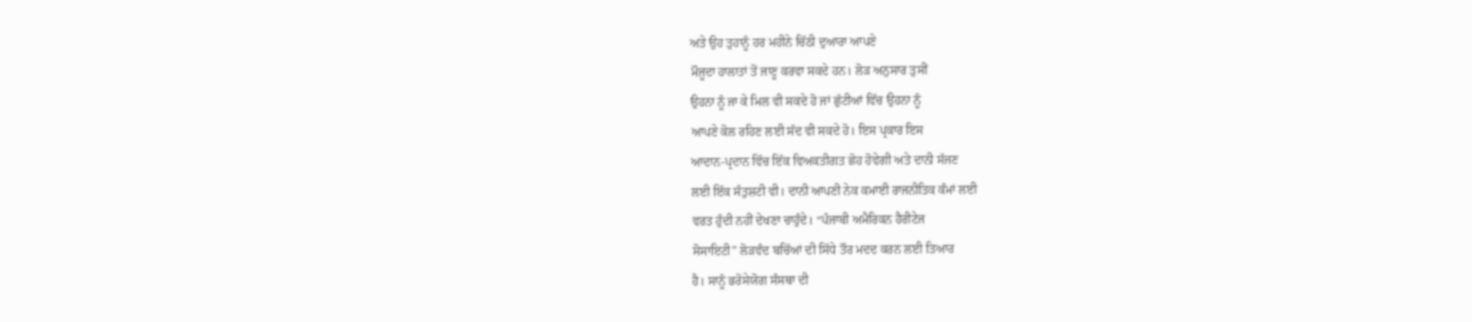ਅਤੇ ਉਹ ਤੁਹਾਨੂੰ ਹਰ ਮਹੀਨੇ ਚਿੱਠੀ ਦੁਆਰਾ ਆਪਣੇ
ਮੌਜੂਦਾ ਹਾਲਾਤਾਂ ਤੋਂ ਜਾਣੂ ਕਰਵਾ ਸਕਦੇ ਹਨ। ਲੋੜ ਅਨੁਸਾਰ ਤੁਸੀਂ
ਉਹਨਾ ਨੂੰ ਜਾ ਕੇ ਮਿਲ ਵੀ ਸਕਦੇ ਹੋ ਜਾਂ ਛੁੱਟੀਆਂ ਵਿੱਚ ਉਹਨਾ ਨੂੰ
ਆਪਣੇ ਕੋਲ ਰਹਿਣ ਲਈ ਸੱਦ ਵੀ ਸਕਦੇ ਹੋ। ਇਸ ਪ੍ਰਕਾਰ ਇਸ
ਆਦਾਨ-ਪ੍ਰਦਾਨ ਵਿੱਚ ਇੱਕ ਵਿਅਕਤੀਗਤ ਛੋਹ ਹੋਵੇਗੀ ਅਤੇ ਦਾਨੀ ਸੱਜਣ
ਲਈ ਇੱਕ ਸੰਤੁਸ਼ਟੀ ਵੀ। ਦਾਨੀ ਆਪਣੀ ਨੇਕ ਕਮਾਈ ਰਾਜਨੀਤਿਕ ਕੰਮਾਂ ਲਈ
ਵਰਤ ਹੁੰਦੀ ਨਹੀਂ ਦੇਖਣਾ ਚਾਹੁੰਦੇ। “ਪੰਜਾਬੀ ਅਮੈਰਿਕਨ ਹੈਰੀਟੇਜ
ਸੋਸਾਇਟੀ” ਲੋੜਵੰਦ ਬਚਿੱਆਂ ਦੀ ਸਿੱਧੇ ਤੌਰ ਮਦਦ ਕਰਨ ਲਈ ਤਿਆਰ
ਹੈ। ਸਾਨੂੰ ਭਰੋਸੇਯੋਗ ਸੰਸਥਾ ਦੀ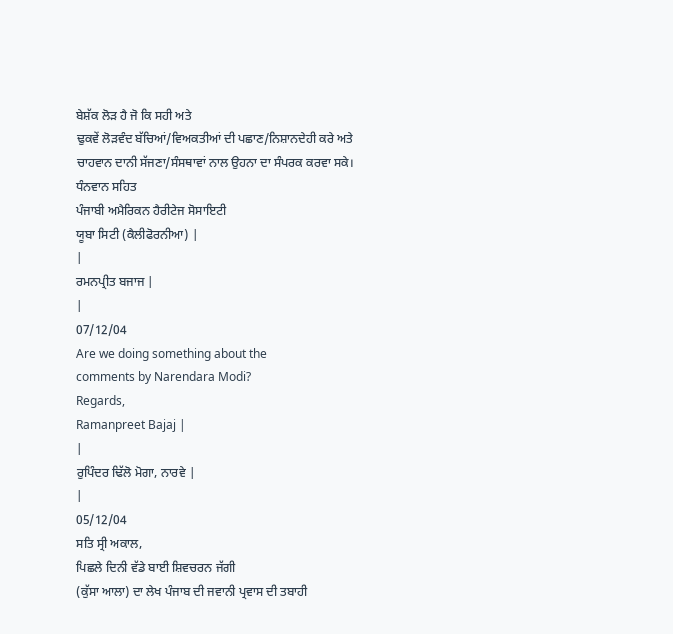ਬੇਸ਼ੱਕ ਲੋੜ ਹੈ ਜੋ ਕਿ ਸਹੀ ਅਤੇ
ਢੁਕਵੇਂ ਲੋੜਵੰਦ ਬੱਚਿਆਂ/ਵਿਅਕਤੀਆਂ ਦੀ ਪਛਾਣ/ਨਿਸ਼ਾਨਦੇਹੀ ਕਰੇ ਅਤੇ
ਚਾਹਵਾਨ ਦਾਨੀ ਸੱਜਣਾ/ਸੰਸਥਾਵਾਂ ਨਾਲ ਉਹਨਾ ਦਾ ਸੰਪਰਕ ਕਰਵਾ ਸਕੇ।
ਧੰਨਵਾਨ ਸਹਿਤ
ਪੰਜਾਬੀ ਅਮੈਰਿਕਨ ਹੈਰੀਟੇਜ ਸੋਸਾਇਟੀ
ਯੂਬਾ ਸਿਟੀ (ਕੈਲੀਫੋਰਨੀਆ) |
|
ਰਮਨਪ੍ਰੀਤ ਬਜਾਜ |
|
07/12/04
Are we doing something about the
comments by Narendara Modi?
Regards,
Ramanpreet Bajaj |
|
ਰੁਪਿੰਦਰ ਢਿੱਲੋ ਮੋਗਾ, ਨਾਰਵੇ |
|
05/12/04
ਸਤਿ ਸ੍ਰੀ ਅਕਾਲ,
ਪਿਛਲੇ ਦਿਨੀ ਵੱਡੇ ਬਾਈ ਸ਼ਿਵਚਰਨ ਜੱਗੀ
(ਕੁੱਸਾ ਆਲਾ) ਦਾ ਲੇਖ ਪੰਜਾਬ ਦੀ ਜਵਾਨੀ ਪ੍ਰਵਾਸ ਦੀ ਤਬਾਹੀ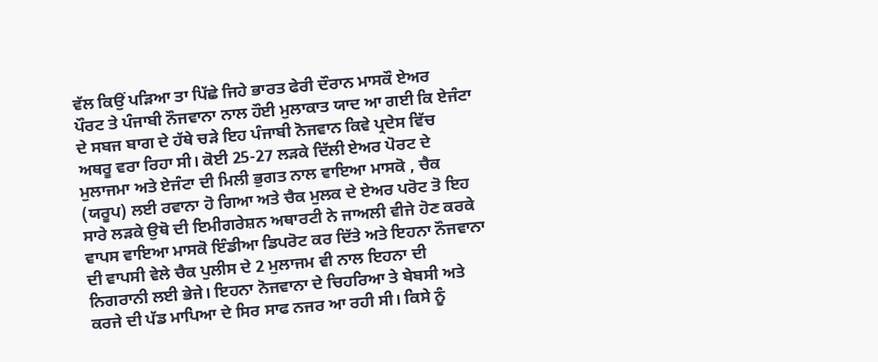ਵੱਲ ਕਿਉਂ ਪੜਿਆ ਤਾ ਪਿੱਛੇ ਜਿਹੇ ਭਾਰਤ ਫੇਰੀ ਦੌਰਾਨ ਮਾਸਕੌ ਏਅਰ
ਪੌਰਟ ਤੇ ਪੰਜਾਬੀ ਨੌਜਵਾਨਾ ਨਾਲ ਹੌਈ ਮੁਲਾਕਾਤ ਯਾਦ ਆ ਗਈ ਕਿ ਏਜੰਟਾ
ਦੇ ਸਬਜ ਬਾਗ ਦੇ ਹੱਥੇ ਚੜੇ ਇਹ ਪੰਜਾਬੀ ਨੋਜਵਾਨ ਕਿਵੇ ਪ੍ਰਦੇਸ ਵਿੱਚ
ਅਥਰੂ ਵਰਾ ਰਿਹਾ ਸੀ। ਕੋਈ 25-27 ਲੜਕੇ ਦਿੱਲੀ ਏਅਰ ਪੋਰਟ ਦੇ
ਮੁਲਾਜਮਾ ਅਤੇ ਏਜੰਟਾ ਦੀ ਮਿਲੀ ਭੁਗਤ ਨਾਲ ਵਾਇਆ ਮਾਸਕੋ , ਚੈਕ
(ਯਰੂਪ) ਲਈ ਰਵਾਨਾ ਹੋ ਗਿਆ ਅਤੇ ਚੈਕ ਮੁਲਕ ਦੇ ਏਅਰ ਪਰੋਟ ਤੋ ਇਹ
ਸਾਰੇ ਲੜਕੇ ਉਥੋ ਦੀ ਇਮੀਗਰੇਸ਼ਨ ਅਥਾਰਟੀ ਨੇ ਜਾਅਲੀ ਵੀਜੇ ਹੋਣ ਕਰਕੇ
ਵਾਪਸ ਵਾਇਆ ਮਾਸਕੋ ਇੰਡੀਆ ਡਿਪਰੋਟ ਕਰ ਦਿੱਤੇ ਅਤੇ ਇਹਨਾ ਨੌਜਵਾਨਾ
ਦੀ ਵਾਪਸੀ ਵੇਲੇ ਚੈਕ ਪੁਲੀਸ ਦੇ 2 ਮੁਲਾਜਮ ਵੀ ਨਾਲ ਇਹਨਾ ਦੀ
ਨਿਗਰਾਨੀ ਲਈ ਭੇਜੇ। ਇਹਨਾ ਨੋਜਵਾਨਾ ਦੇ ਚਿਹਰਿਆ ਤੇ ਬੇਬਸੀ ਅਤੇ
ਕਰਜੇ ਦੀ ਪੱਡ ਮਾਪਿਆ ਦੇ ਸਿਰ ਸਾਫ ਨਜਰ ਆ ਰਹੀ ਸੀ। ਕਿਸੇ ਨੂੰ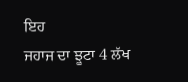ਇਹ
ਜਹਾਜ ਦਾ ਝੂਟਾ 4 ਲੱਖ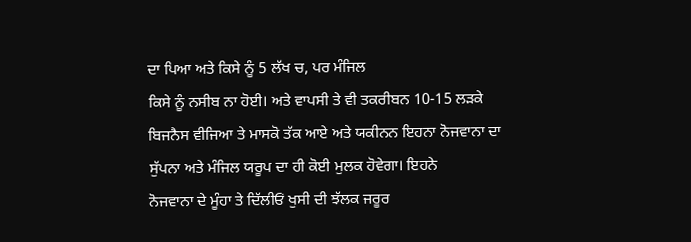ਦਾ ਪਿਆ ਅਤੇ ਕਿਸੇ ਨੂੰ 5 ਲੱਖ ਚ, ਪਰ ਮੰਜਿਲ
ਕਿਸੇ ਨੂੰ ਨਸੀਬ ਨਾ ਹੋਈ। ਅਤੇ ਵਾਪਸੀ ਤੇ ਵੀ ਤਕਰੀਬਨ 10-15 ਲੜਕੇ
ਬਿਜਨੈਸ ਵੀਜਿਆ ਤੇ ਮਾਸਕੋ ਤੱਕ ਆਏ ਅਤੇ ਯਕੀਨਨ ਇਹਨਾ ਨੋਜਵਾਨਾ ਦਾ
ਸੁੱਪਨਾ ਅਤੇ ਮੰਜਿਲ ਯਰੂਪ ਦਾ ਹੀ ਕੋਈ ਮੁਲਕ ਹੋਵੇਗਾ। ਇਹਨੇ
ਨੋਜਵਾਨਾ ਦੇ ਮੂੰਹਾ ਤੇ ਦਿੱਲੀਓਂ ਖੁਸੀ ਦੀ ਝੱਲਕ ਜਰੂਰ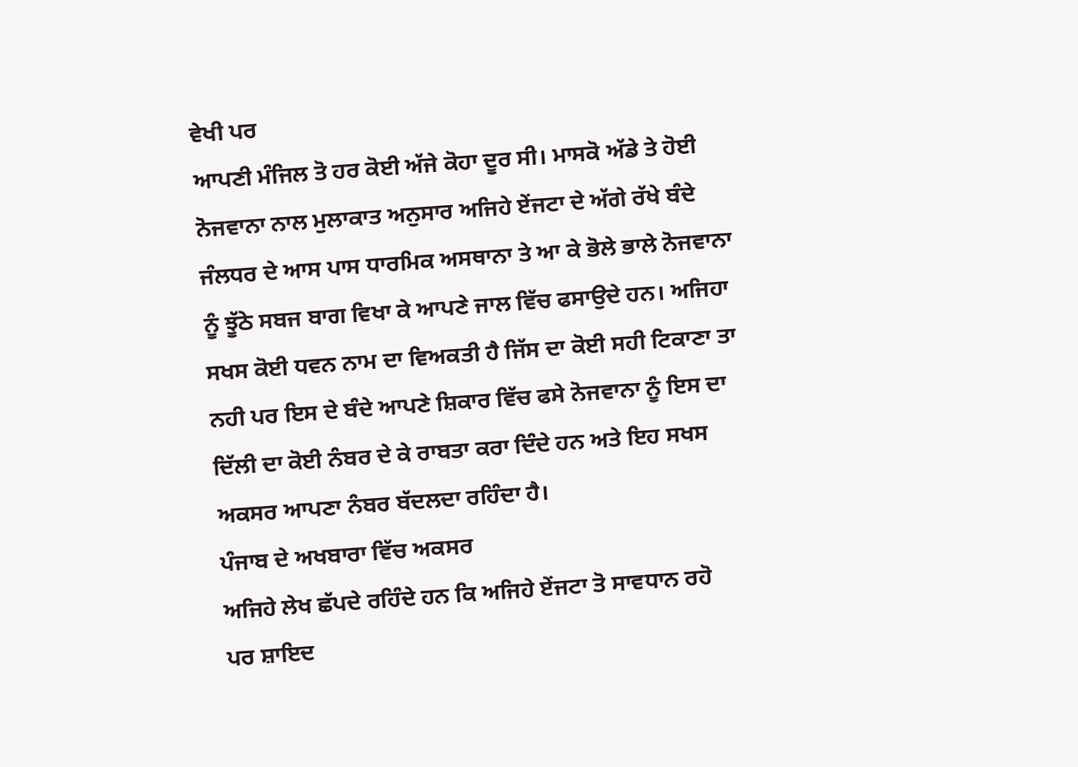ਵੇਖੀ ਪਰ
ਆਪਣੀ ਮੰਜਿਲ ਤੋ ਹਰ ਕੋਈ ਅੱਜੇ ਕੋਹਾ ਦੂਰ ਸੀ। ਮਾਸਕੋ ਅੱਡੇ ਤੇ ਹੋਈ
ਨੋਜਵਾਨਾ ਨਾਲ ਮੁਲਾਕਾਤ ਅਨੁਸਾਰ ਅਜਿਹੇ ਏਂਜਟਾ ਦੇ ਅੱਗੇ ਰੱਖੇ ਬੰਦੇ
ਜੰਲਧਰ ਦੇ ਆਸ ਪਾਸ ਧਾਰਮਿਕ ਅਸਥਾਨਾ ਤੇ ਆ ਕੇ ਭੋਲੇ ਭਾਲੇ ਨੋਜਵਾਨਾ
ਨੂੰ ਝੂੱਠੇ ਸਬਜ ਬਾਗ ਵਿਖਾ ਕੇ ਆਪਣੇ ਜਾਲ ਵਿੱਚ ਫਸਾਉਦੇ ਹਨ। ਅਜਿਹਾ
ਸਖਸ ਕੋਈ ਧਵਨ ਨਾਮ ਦਾ ਵਿਅਕਤੀ ਹੈ ਜਿੱਸ ਦਾ ਕੋਈ ਸਹੀ ਟਿਕਾਣਾ ਤਾ
ਨਹੀ ਪਰ ਇਸ ਦੇ ਬੰਦੇ ਆਪਣੇ ਸ਼ਿਕਾਰ ਵਿੱਚ ਫਸੇ ਨੋਜਵਾਨਾ ਨੂੰ ਇਸ ਦਾ
ਦਿੱਲੀ ਦਾ ਕੋਈ ਨੰਬਰ ਦੇ ਕੇ ਰਾਬਤਾ ਕਰਾ ਦਿੰਦੇ ਹਨ ਅਤੇ ਇਹ ਸਖਸ
ਅਕਸਰ ਆਪਣਾ ਨੰਬਰ ਬੱਦਲਦਾ ਰਹਿੰਦਾ ਹੈ।
ਪੰਜਾਬ ਦੇ ਅਖਬਾਰਾ ਵਿੱਚ ਅਕਸਰ
ਅਜਿਹੇ ਲੇਖ ਛੱਪਦੇ ਰਹਿੰਦੇ ਹਨ ਕਿ ਅਜਿਹੇ ਏਂਜਟਾ ਤੋ ਸਾਵਧਾਨ ਰਹੋ
ਪਰ ਸ਼ਾਇਦ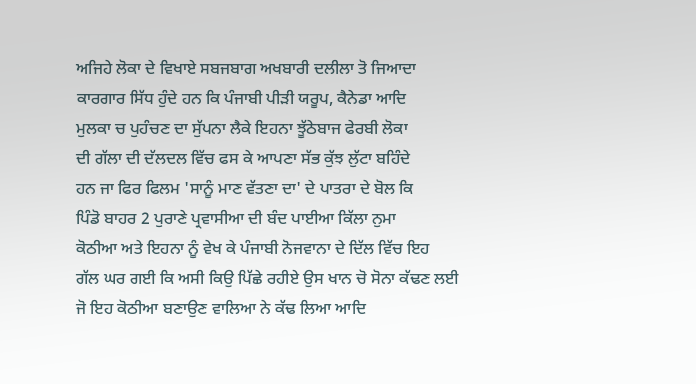ਅਜਿਹੇ ਲੋਕਾ ਦੇ ਵਿਖਾਏ ਸਬਜਬਾਗ ਅਖਬਾਰੀ ਦਲੀਲਾ ਤੋ ਜਿਆਦਾ
ਕਾਰਗਾਰ ਸਿੱਧ ਹੁੰਦੇ ਹਨ ਕਿ ਪੰਜਾਬੀ ਪੀੜੀ ਯਰੂਪ, ਕੈਨੇਡਾ ਆਦਿ
ਮੁਲਕਾ ਚ ਪੁਹੰਚਣ ਦਾ ਸੁੱਪਨਾ ਲੈਕੇ ਇਹਨਾ ਝੂੱਠੇਬਾਜ ਫੇਰਬੀ ਲੋਕਾ
ਦੀ ਗੱਲਾ ਦੀ ਦੱਲਦਲ ਵਿੱਚ ਫਸ ਕੇ ਆਪਣਾ ਸੱਭ ਕੁੱਝ ਲੁੱਟਾ ਬਹਿੰਦੇ
ਹਨ ਜਾ ਫਿਰ ਫਿਲਮ 'ਸਾਨੂੰ ਮਾਣ ਵੱਤਣਾ ਦਾ' ਦੇ ਪਾਤਰਾ ਦੇ ਬੋਲ ਕਿ
ਪਿੰਡੋ ਬਾਹਰ 2 ਪੁਰਾਣੇ ਪ੍ਰਵਾਸੀਆ ਦੀ ਬੰਦ ਪਾਈਆ ਕਿੱਲਾ ਨੁਮਾ
ਕੋਠੀਆ ਅਤੇ ਇਹਨਾ ਨੂੰ ਵੇਖ ਕੇ ਪੰਜਾਬੀ ਨੋਜਵਾਨਾ ਦੇ ਦਿੱਲ ਵਿੱਚ ਇਹ
ਗੱਲ ਘਰ ਗਈ ਕਿ ਅਸੀ ਕਿਉ ਪਿੱਛੇ ਰਹੀਏ ਉਸ ਖਾਨ ਚੋ ਸੋਨਾ ਕੱਢਣ ਲਈ
ਜੋ ਇਹ ਕੋਠੀਆ ਬਣਾਉਣ ਵਾਲਿਆ ਨੇ ਕੱਢ ਲਿਆ ਆਦਿ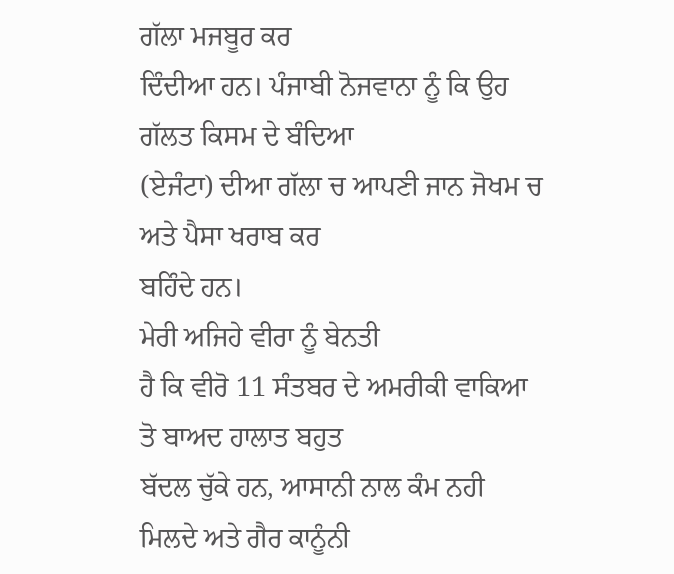ਗੱਲਾ ਮਜਬੂਰ ਕਰ
ਦਿੰਦੀਆ ਹਨ। ਪੰਜਾਬੀ ਨੋਜਵਾਨਾ ਨੂੰ ਕਿ ਉਹ ਗੱਲਤ ਕਿਸਮ ਦੇ ਬੰਦਿਆ
(ਏਜੰਟਾ) ਦੀਆ ਗੱਲਾ ਚ ਆਪਣੀ ਜਾਨ ਜੋਖਮ ਚ ਅਤੇ ਪੈਸਾ ਖਰਾਬ ਕਰ
ਬਹਿੰਦੇ ਹਨ।
ਮੇਰੀ ਅਜਿਹੇ ਵੀਰਾ ਨੂੰ ਬੇਨਤੀ
ਹੈ ਕਿ ਵੀਰੋ 11 ਸੰਤਬਰ ਦੇ ਅਮਰੀਕੀ ਵਾਕਿਆ ਤੋ ਬਾਅਦ ਹਾਲਾਤ ਬਹੁਤ
ਬੱਦਲ ਚੁੱਕੇ ਹਨ, ਆਸਾਨੀ ਨਾਲ ਕੰਮ ਨਹੀ ਮਿਲਦੇ ਅਤੇ ਗੈਰ ਕਾਨੂੰਨੀ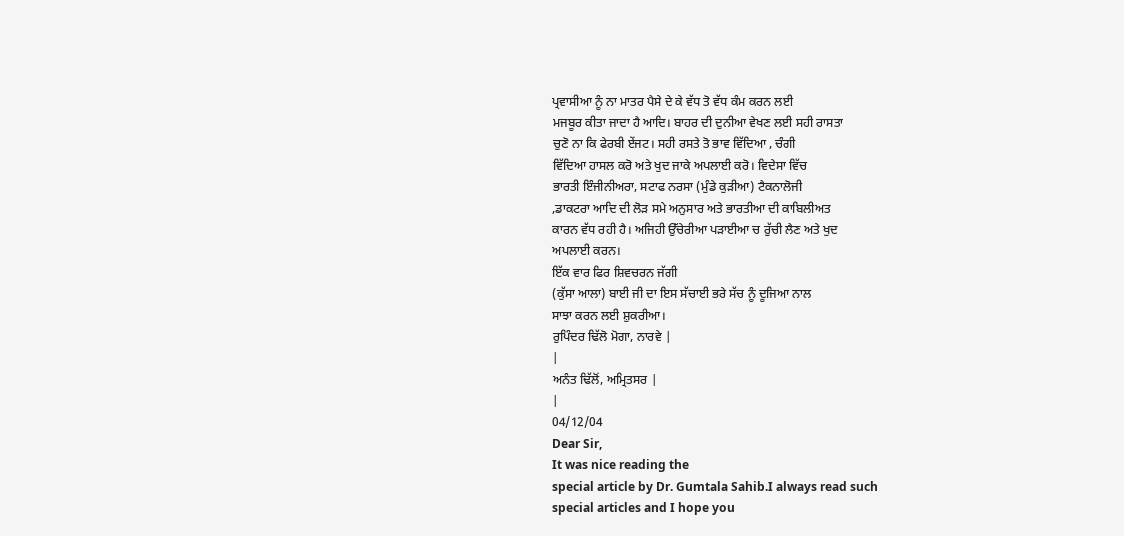ਪ੍ਰਵਾਸੀਆ ਨੂੰ ਨਾ ਮਾਤਰ ਪੈਸੇ ਦੇ ਕੇ ਵੱਧ ਤੋ ਵੱਧ ਕੰਮ ਕਰਨ ਲਈ
ਮਜਬੂਰ ਕੀਤਾ ਜਾਦਾ ਹੈ ਆਦਿ। ਬਾਹਰ ਦੀ ਦੁਨੀਆ ਵੇਖਣ ਲਈ ਸਹੀ ਰਾਸਤਾ
ਚੁਣੋ ਨਾ ਕਿ ਫੇਰਬੀ ਏਂਜਟ। ਸਹੀ ਰਸਤੇ ਤੋ ਭਾਵ ਵਿੱਦਿਆ , ਚੰਗੀ
ਵਿੱਦਿਆ ਹਾਸਲ ਕਰੋ ਅਤੇ ਖੁਦ ਜਾਕੇ ਅਪਲਾਈ ਕਰੋ। ਵਿਦੇਸਾ ਵਿੱਚ
ਭਾਰਤੀ ਇੰਜੀਨੀਅਰਾ, ਸਟਾਫ ਨਰਸਾ (ਮੁੰਡੇ ਕੁੜੀਆ) ਟੈਕਨਾਲੋਜੀ
,ਡਾਕਟਰਾ ਆਦਿ ਦੀ ਲੋੜ ਸਮੇ ਅਨੁਸਾਰ ਅਤੇ ਭਾਰਤੀਆ ਦੀ ਕਾਬਿਲੀਅਤ
ਕਾਰਨ ਵੱਧ ਰਹੀ ਹੈ। ਅਜਿਹੀ ਉੱਚੇਰੀਆ ਪੜਾਈਆ ਚ ਰੁੱਚੀ ਲੈਣ ਅਤੇ ਖੁਦ
ਅਪਲਾਈ ਕਰਨ।
ਇੱਕ ਵਾਰ ਫਿਰ ਸ਼ਿਵਚਰਨ ਜੱਗੀ
(ਕੁੱਸਾ ਆਲਾ) ਬਾਈ ਜੀ ਦਾ ਇਸ ਸੱਚਾਈ ਭਰੇ ਸੱਚ ਨੂੰ ਦੂਜਿਆ ਨਾਲ
ਸਾਝਾ ਕਰਨ ਲਈ ਸ਼ੁਕਰੀਆ।
ਰੁਪਿੰਦਰ ਢਿੱਲੋ ਮੋਗਾ, ਨਾਰਵੇ |
|
ਅਨੰਤ ਢਿੱਲੋਂ, ਅਮ੍ਰਿਤਸਰ |
|
04/12/04
Dear Sir,
It was nice reading the
special article by Dr. Gumtala Sahib.I always read such
special articles and I hope you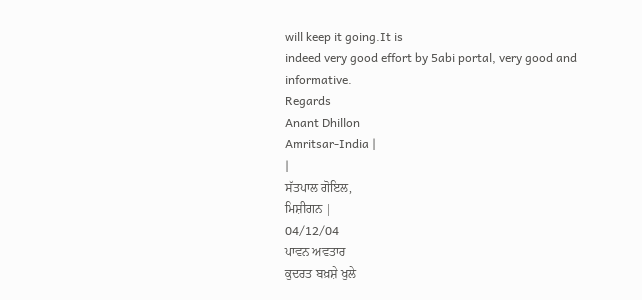will keep it going.It is
indeed very good effort by 5abi portal, very good and
informative.
Regards
Anant Dhillon
Amritsar-India |
|
ਸੱਤਪਾਲ ਗੋਇਲ,
ਮਿਸ਼ੀਗਨ |
04/12/04
ਪਾਵਨ ਅਵਤਾਰ
ਕੁਦਰਤ ਬਖ਼ਸ਼ੇ ਖੁਲੇ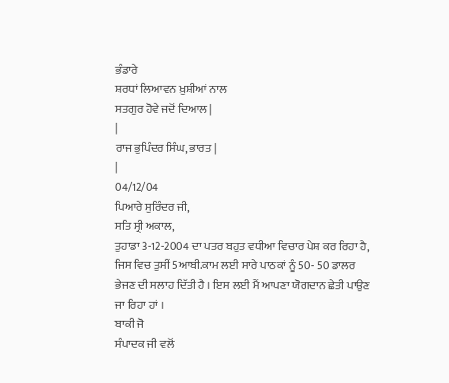ਭੰਡਾਰੇ
ਸ਼ਰਧਾਂ ਲਿਆਵਨ ਖ਼ੁਸ਼ੀਆਂ ਨਾਲ
ਸਤਗੁਰ ਹੋਵੇ ਜਦੋਂ ਦਿਆਲ |
|
ਰਾਜ ਭੁਪਿੰਦਰ ਸਿੰਘ, ਭਾਰਤ |
|
04/12/04
ਪਿਆਰੇ ਸੁਰਿੰਦਰ ਜੀ,
ਸਤਿ ਸ੍ਰੀ ਅਕਾਲ,
ਤੁਹਾਡਾ 3-12-2004 ਦਾ ਪਤਰ ਬਹੁਤ ਵਧੀਆ ਵਿਚਾਰ ਪੇਸ਼ ਕਰ ਰਿਹਾ ਹੈ,
ਜਿਸ ਵਿਚ ਤੁਸੀਂ 5ਆਬੀ.ਕਾਮ ਲਈ ਸਾਰੇ ਪਾਠਕਾਂ ਨੂੰ 50- 50 ਡਾਲਰ
ਭੇਜਣ ਦੀ ਸਲਾਹ ਦਿੱਤੀ ਹੈ । ਇਸ ਲਈ ਮੈਂ ਆਪਣਾ ਯੋਗਦਾਨ ਛੇਤੀ ਪਾਉਣ
ਜਾ ਰਿਹਾ ਹਾਂ ।
ਬਾਕੀ ਜੋ
ਸੰਪਾਦਕ ਜੀ ਵਲੋਂ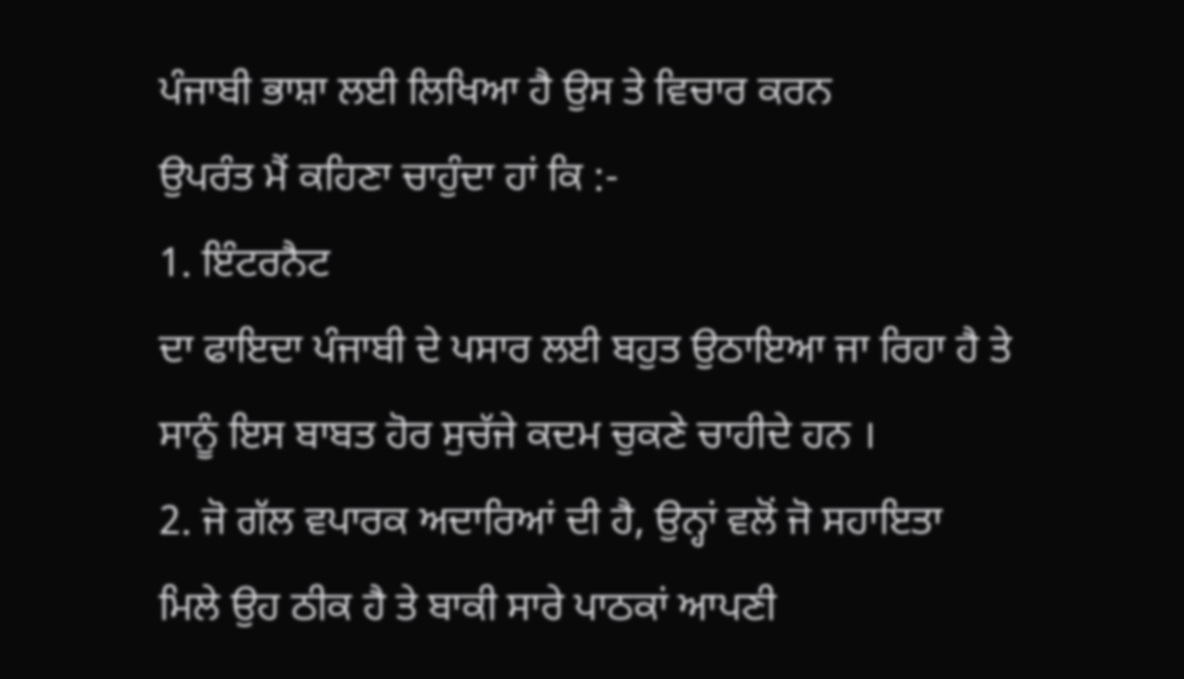ਪੰਜਾਬੀ ਭਾਸ਼ਾ ਲਈ ਲਿਖਿਆ ਹੈ ਉਸ ਤੇ ਵਿਚਾਰ ਕਰਨ
ਉਪਰੰਤ ਮੈਂ ਕਹਿਣਾ ਚਾਹੁੰਦਾ ਹਾਂ ਕਿ :-
1. ਇੰਟਰਨੈਟ
ਦਾ ਫਾਇਦਾ ਪੰਜਾਬੀ ਦੇ ਪਸਾਰ ਲਈ ਬਹੁਤ ਉਠਾਇਆ ਜਾ ਰਿਹਾ ਹੈ ਤੇ
ਸਾਨੂੰ ਇਸ ਬਾਬਤ ਹੋਰ ਸੁਚੱਜੇ ਕਦਮ ਚੁਕਣੇ ਚਾਹੀਦੇ ਹਨ ।
2. ਜੋ ਗੱਲ ਵਪਾਰਕ ਅਦਾਰਿਆਂ ਦੀ ਹੈ, ਉਨ੍ਹਾਂ ਵਲੋਂ ਜੋ ਸਹਾਇਤਾ
ਮਿਲੇ ਉਹ ਠੀਕ ਹੈ ਤੇ ਬਾਕੀ ਸਾਰੇ ਪਾਠਕਾਂ ਆਪਣੀ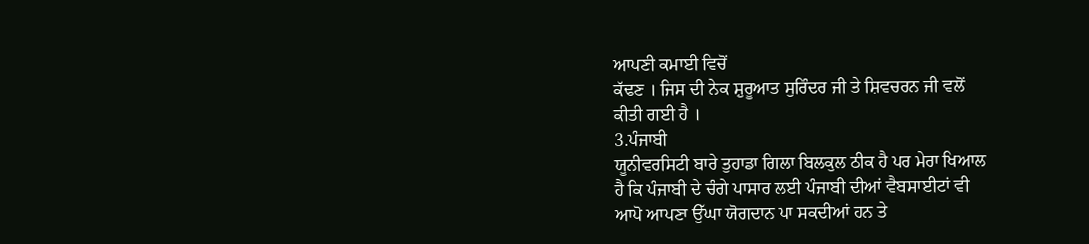ਆਪਣੀ ਕਮਾਈ ਵਿਚੋਂ
ਕੱਢਣ । ਜਿਸ ਦੀ ਨੇਕ ਸ਼ੁਰੂਆਤ ਸੁਰਿੰਦਰ ਜੀ ਤੇ ਸ਼ਿਵਚਰਨ ਜੀ ਵਲੋਂ
ਕੀਤੀ ਗਈ ਹੈ ।
3.ਪੰਜਾਬੀ
ਯੂਨੀਵਰਸਿਟੀ ਬਾਰੇ ਤੁਹਾਡਾ ਗਿਲਾ ਬਿਲਕੁਲ ਠੀਕ ਹੈ ਪਰ ਮੇਰਾ ਖਿਆਲ
ਹੈ ਕਿ ਪੰਜਾਬੀ ਦੇ ਚੰਗੇ ਪਾਸਾਰ ਲਈ ਪੰਜਾਬੀ ਦੀਆਂ ਵੈਬਸਾਈਟਾਂ ਵੀ
ਆਪੋ ਆਪਣਾ ਉੱਘਾ ਯੋਗਦਾਨ ਪਾ ਸਕਦੀਆਂ ਹਨ ਤੇ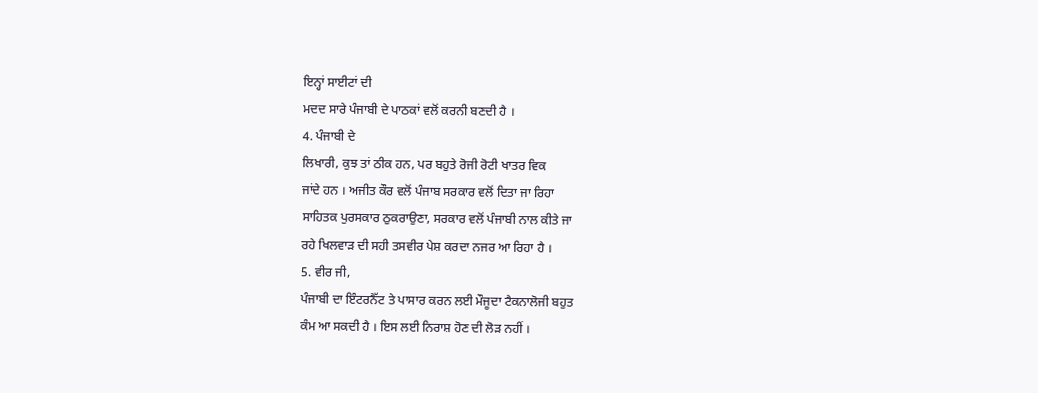ਇਨ੍ਹਾਂ ਸਾਈਟਾਂ ਦੀ
ਮਦਦ ਸਾਰੇ ਪੰਜਾਬੀ ਦੇ ਪਾਠਕਾਂ ਵਲੋਂ ਕਰਨੀ ਬਣਦੀ ਹੈ ।
4. ਪੰਜਾਬੀ ਦੇ
ਲਿਖਾਰੀ, ਕੁਝ ਤਾਂ ਠੀਕ ਹਨ, ਪਰ ਬਹੁਤੇ ਰੋਜੀ ਰੋਟੀ ਖਾਤਰ ਵਿਕ
ਜਾਂਦੇ ਹਨ । ਅਜੀਤ ਕੌਰ ਵਲੋਂ ਪੰਜਾਬ ਸਰਕਾਰ ਵਲੋਂ ਦਿਤਾ ਜਾ ਰਿਹਾ
ਸਾਹਿਤਕ ਪੁਰਸਕਾਰ ਠੁਕਰਾਉਣਾ, ਸਰਕਾਰ ਵਲੋਂ ਪੰਜਾਬੀ ਨਾਲ ਕੀਤੇ ਜਾ
ਰਹੇ ਖਿਲਵਾੜ ਦੀ ਸਹੀ ਤਸਵੀਰ ਪੇਸ਼ ਕਰਦਾ ਨਜਰ ਆ ਰਿਹਾ ਹੈ ।
5. ਵੀਰ ਜੀ,
ਪੰਜਾਬੀ ਦਾ ਇੰਟਰਨੈੱਟ ਤੇ ਪਾਸਾਰ ਕਰਨ ਲਈ ਮੌਜੂਦਾ ਟੈਕਨਾਲੋਜੀ ਬਹੁਤ
ਕੰਮ ਆ ਸਕਦੀ ਹੈ । ਇਸ ਲਈ ਨਿਰਾਸ਼ ਹੋਣ ਦੀ ਲੋੜ ਨਹੀਂ ।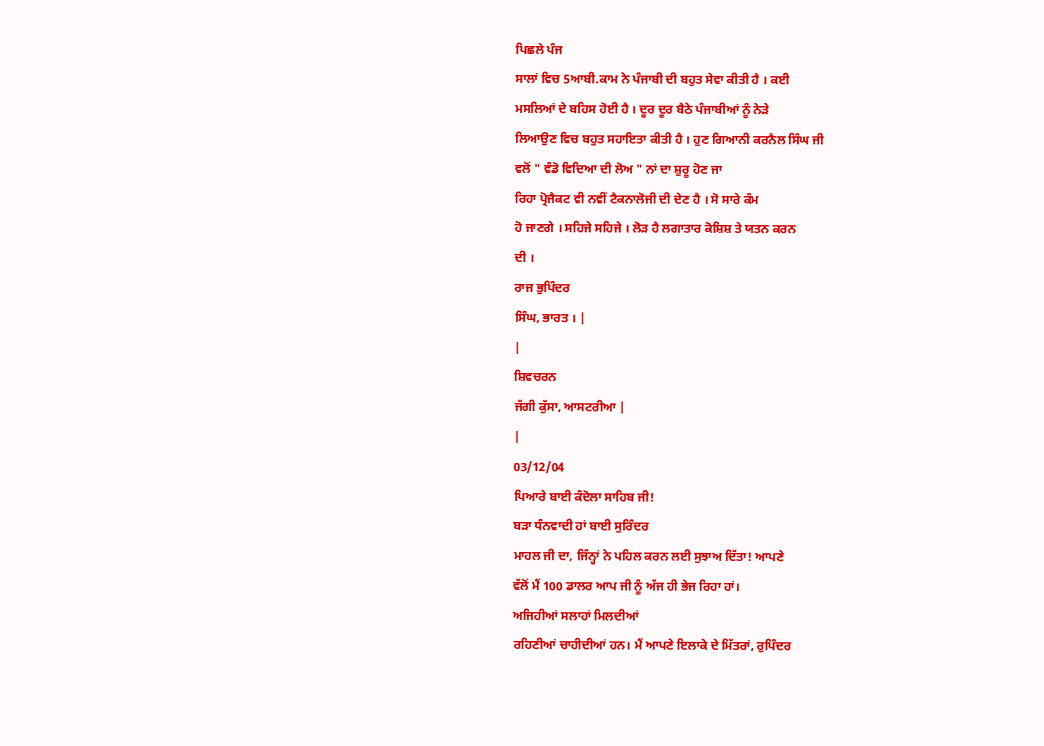ਪਿਛਲੇ ਪੰਜ
ਸਾਲਾਂ ਵਿਚ 5ਆਬੀ.ਕਾਮ ਨੇ ਪੰਜਾਬੀ ਦੀ ਬਹੁਤ ਸੇਵਾ ਕੀਤੀ ਹੈ । ਕਈ
ਮਸਲਿਆਂ ਦੇ ਬਹਿਸ ਹੋਈ ਹੈ । ਦੂਰ ਦੂਰ ਬੈਠੇ ਪੰਜਾਬੀਆਂ ਨੂੰ ਨੇੜੇ
ਲਿਆਉਣ ਵਿਚ ਬਹੁਤ ਸਹਾਇਤਾ ਕੀਤੀ ਹੈ । ਹੁਣ ਗਿਆਨੀ ਕਰਨੈਲ ਸਿੰਘ ਜੀ
ਵਲੋਂ " ਵੰਡੋ ਵਿਦਿਆ ਦੀ ਲੋਅ " ਨਾਂ ਦਾ ਸ਼ੁਰੂ ਹੋਣ ਜਾ
ਰਿਹਾ ਪ੍ਰੋਜੈਕਟ ਵੀ ਨਵੀਂ ਟੈਕਨਾਲੋਜੀ ਦੀ ਦੇਣ ਹੈ । ਸੋ ਸਾਰੇ ਕੰਮ
ਹੋ ਜਾਣਗੇ । ਸਹਿਜੇ ਸਹਿਜੇ । ਲੋੜ ਹੈ ਲਗਾਤਾਰ ਕੋਸ਼ਿਸ਼ ਤੇ ਯਤਨ ਕਰਨ
ਦੀ ।
ਰਾਜ ਭੁਪਿੰਦਰ
ਸਿੰਘ, ਭਾਰਤ । |
|
ਸ਼ਿਵਚਰਨ
ਜੱਗੀ ਕੁੱਸਾ, ਆਸਟਰੀਆ |
|
03/12/04
ਪਿਆਰੇ ਬਾਈ ਕੰਦੋਲਾ ਸਾਹਿਬ ਜੀ!
ਬੜਾ ਧੰਨਵਾਦੀ ਹਾਂ ਬਾਈ ਸੁਰਿੰਦਰ
ਮਾਹਲ ਜੀ ਦਾ, ਜਿੰਨ੍ਹਾਂ ਨੇ ਪਹਿਲ ਕਰਨ ਲਈ ਸੁਝਾਅ ਦਿੱਤਾ! ਆਪਣੇ
ਵੱਲੋਂ ਮੈਂ 100 ਡਾਲਰ ਆਪ ਜੀ ਨੂੰ ਅੱਜ ਹੀ ਭੇਜ ਰਿਹਾ ਹਾਂ।
ਅਜਿਹੀਆਂ ਸਲਾਹਾਂ ਮਿਲਦੀਆਂ
ਰਹਿਣੀਆਂ ਚਾਹੀਦੀਆਂ ਹਨ। ਮੈਂ ਆਪਣੇ ਇਲਾਕੇ ਦੇ ਮਿੱਤਰਾਂ, ਰੁਪਿੰਦਰ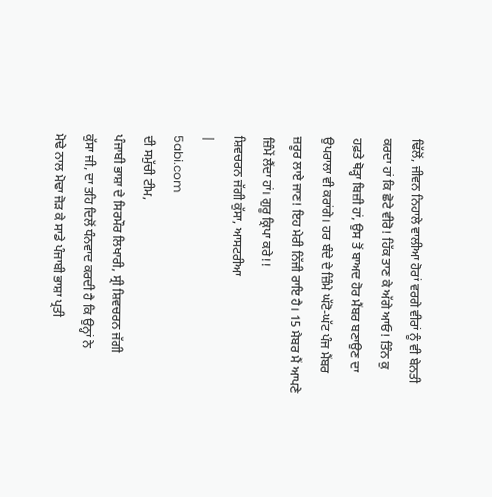ਢਿੱਲੋਂ, ਜੀਵਨ ਨਿਹਾਲੇ ਵਾਲੀਆ ਹੋਰਾਂ ਵਰਗੇ ਵੀਰਾਂ ਨੂੰ ਵੀ ਬੇਨਤੀ
ਕਰਦਾ ਹਾਂ ਕਿ ਛੋਟੇ ਵੀਰੋ! ਹਿੱਕ ਤਾਣ ਕੇ ਅੱਗੇ ਆਓ! ਤਿੰਨ ਕੁ
ਹਫ਼ਤੇ ਥੋੜ੍ਹਾ ਬਿਜ਼ੀ ਹਾਂ, ਉਸ ਤੋਂ ਬਾਅਦ ਹੋਰ ਮੈਂਬਰ ਬਣਾਉਣ ਦਾ
ਉਪਰਾਲਾ ਵੀ ਕਰਾਂਗੇ। ਹਰ ਬੰਦੇ ਦੇ ਜ਼ਿੰਮੇ ਘੱਟੋ-ਘੱਟ ਪੰਜ ਮੈਂਬਰ
ਜ਼ਰੂਰ ਲਾਏ ਜਾਣ! ਇਹ ਮੇਰੀ ਨਿੱਜੀ ਰਾਇ ਹੈ। 15 ਮੈਬਰ ਮੈਂ ਆਪਣੇ
ਜ਼ਿੰਮੇਂ ਲੈਂਦਾ ਹਾਂ। ਗੁਰੂ ਕ੍ਰਿਪਾ ਕਰੇ!!
ਸ਼ਿਵਚਰਨ ਜੱਗੀ ਕੁੱਸਾ, ਆਸਟਰੀਆ
|
5abi.com
ਦੀ ਸਮੁੱਚੀ ਟੀਮ,
ਪੰਜਾਬੀ ਭਾਸ਼ਾ ਦੇ ਸਿਰਮੌਰ ਲਿਖਾਰੀ, ਸ੍ਰੀ ਸ਼ਿਵਚਰਨ ਜੱਗੀ
ਕੁੱਸਾ ਜੀ, ਦਾ ਤਹਿ ਦਿਲੋਂ ਧੰਨਵਾਦ ਕਰਦੀ ਹੈ ਕਿ ਉਨ੍ਹਾਂ ਨੇ
ਮੋਢੇ ਨਾਲ ਮੋਢਾ ਜੋੜ ਕੇ ਸਾਡੇ ਪੰਜਾਬੀ ਭਾਸ਼ਾ ਪ੍ਰਤੀ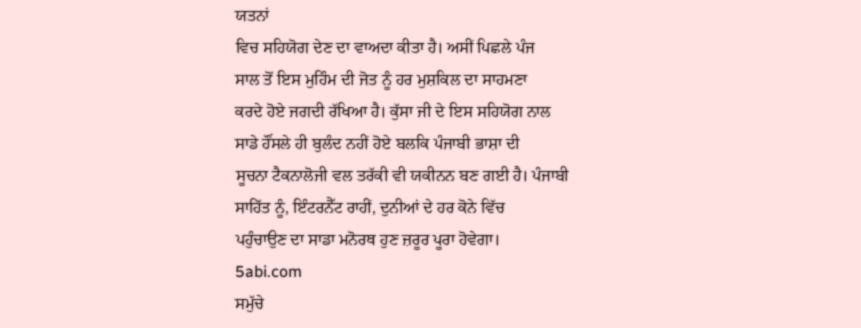ਯਤਨਾਂ
ਵਿਚ ਸਹਿਯੋਗ ਦੇਣ ਦਾ ਵਾਅਦਾ ਕੀਤਾ ਹੈ। ਅਸੀਂ ਪਿਛਲੇ ਪੰਜ
ਸਾਲ ਤੋਂ ਇਸ ਮੁਹਿੰਮ ਦੀ ਜੋਤ ਨੂੰ ਹਰ ਮੁਸ਼ਕਿਲ ਦਾ ਸਾਹਮਣਾ
ਕਰਦੇ ਹੋਏ ਜਗਦੀ ਰੱਖਿਆ ਹੈ। ਕੁੱਸਾ ਜੀ ਦੇ ਇਸ ਸਹਿਯੋਗ ਨਾਲ
ਸਾਡੇ ਹੌਂਸਲੇ ਹੀ ਬੁਲੰਦ ਨਹੀਂ ਹੋਏ ਬਲਕਿ ਪੰਜਾਬੀ ਭਾਸ਼ਾ ਦੀ
ਸੂਚਨਾ ਟੈਕਨਾਲੋਜੀ ਵਲ ਤਰੱਕੀ ਵੀ ਯਕੀਨਨ ਬਣ ਗਈ ਹੈ। ਪੰਜਾਬੀ
ਸਾਹਿੱਤ ਨੂੰ, ਇੰਟਰਨੈੱਟ ਰਾਹੀਂ, ਦੁਨੀਆਂ ਦੇ ਹਰ ਕੋਨੇ ਵਿੱਚ
ਪਹੁੰਚਾਉਣ ਦਾ ਸਾਡਾ ਮਨੋਰਥ ਹੁਣ ਜ਼ਰੂਰ ਪੂਰਾ ਹੋਵੇਗਾ।
5abi.com
ਸਮੁੱਚੇ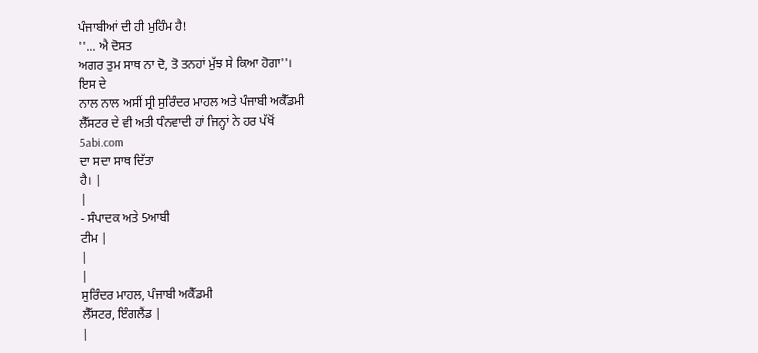ਪੰਜਾਬੀਆਂ ਦੀ ਹੀ ਮੁਹਿੰਮ ਹੈ!
''... ਐ ਦੋਸਤ
ਅਗਰ ਤੁਮ ਸਾਥ ਨਾ ਦੋ, ਤੋ ਤਨਹਾਂ ਮੁੱਝ ਸੇ ਕਿਆ ਹੋਗਾ''।
ਇਸ ਦੇ
ਨਾਲ ਨਾਲ ਅਸੀਂ ਸ੍ਰੀ ਸੁਰਿੰਦਰ ਮਾਹਲ ਅਤੇ ਪੰਜਾਬੀ ਅਕੈੱਡਮੀ
ਲੈੱਸਟਰ ਦੇ ਵੀ ਅਤੀ ਧੰਨਵਾਦੀ ਹਾਂ ਜਿਨ੍ਹਾਂ ਨੇ ਹਰ ਪੱਖੋਂ
5abi.com
ਦਾ ਸਦਾ ਸਾਥ ਦਿੱਤਾ
ਹੈ। |
|
- ਸੰਪਾਦਕ ਅਤੇ 5ਆਬੀ
ਟੀਮ |
|
|
ਸੁਰਿੰਦਰ ਮਾਹਲ, ਪੰਜਾਬੀ ਅਕੈੱਡਮੀ
ਲੈੱਸਟਰ, ਇੰਗਲੈਂਡ |
|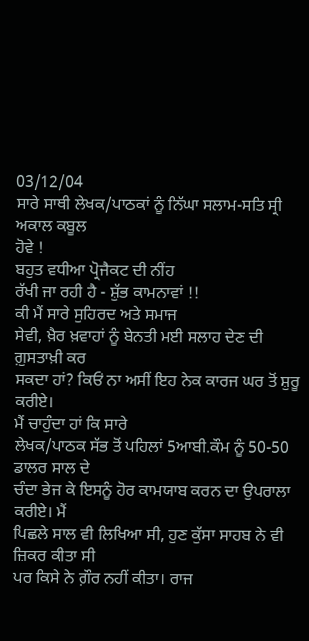03/12/04
ਸਾਰੇ ਸਾਥੀ ਲੇਖਕ/ਪਾਠਕਾਂ ਨੂੰ ਨਿੱਘਾ ਸਲਾਮ-ਸਤਿ ਸ੍ਰੀ ਅਕਾਲ ਕਬੂਲ
ਹੋਵੇ !
ਬਹੁਤ ਵਧੀਆ ਪ੍ਰੋਜੈਕਟ ਦੀ ਨੀਂਹ
ਰੱਖੀ ਜਾ ਰਹੀ ਹੈ - ਸ਼ੁੱਭ ਕਾਮਨਾਵਾਂ !!
ਕੀ ਮੈਂ ਸਾਰੇ ਸੁਹਿਰਦ ਅਤੇ ਸਮਾਜ
ਸੇਵੀ, ਖ਼ੈਰ ਖ਼ਵਾਹਾਂ ਨੂੰ ਬੇਨਤੀ ਮਈ ਸਲਾਹ ਦੇਣ ਦੀ ਗ਼ੁਸਤਾਖ਼ੀ ਕਰ
ਸਕਦਾ ਹਾਂ? ਕਿਓਂ ਨਾ ਅਸੀਂ ਇਹ ਨੇਕ ਕਾਰਜ ਘਰ ਤੋਂ ਸ਼ੁਰੂ ਕਰੀਏ।
ਮੈਂ ਚਾਹੁੰਦਾ ਹਾਂ ਕਿ ਸਾਰੇ
ਲੇਖਕ/ਪਾਠਕ ਸੱਭ ਤੋਂ ਪਹਿਲਾਂ 5ਆਬੀ.ਕੌਮ ਨੂੰ 50-50 ਡਾਲਰ ਸਾਲ ਦੇ
ਚੰਦਾ ਭੇਜ ਕੇ ਇਸਨੂੰ ਹੋਰ ਕਾਮਯਾਬ ਕਰਨ ਦਾ ਉਪਰਾਲਾ ਕਰੀਏ। ਮੈਂ
ਪਿਛਲੇ ਸਾਲ ਵੀ ਲਿਖਿਆ ਸੀ, ਹੁਣ ਕੁੱਸਾ ਸਾਹਬ ਨੇ ਵੀ ਜ਼ਿਕਰ ਕੀਤਾ ਸੀ
ਪਰ ਕਿਸੇ ਨੇ ਗ਼ੌਰ ਨਹੀਂ ਕੀਤਾ। ਰਾਜ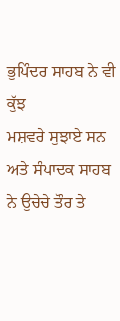ਭੁਪਿੰਦਰ ਸਾਹਬ ਨੇ ਵੀ ਕੁੱਝ
ਮਸ਼ਵਰੇ ਸੁਝਾਏ ਸਨ ਅਤੇ ਸੰਪਾਦਕ ਸਾਹਬ ਨੇ ਉਚੇਚੇ ਤੌਰ ਤੇ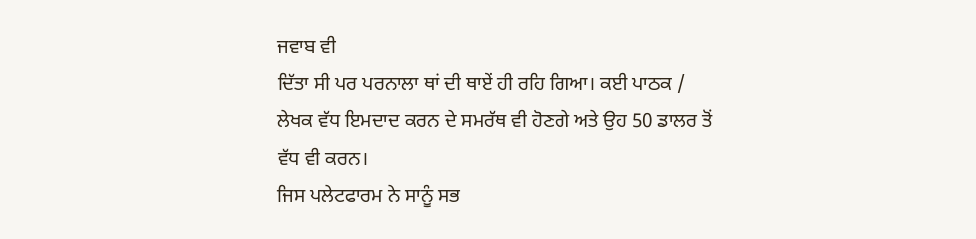ਜਵਾਬ ਵੀ
ਦਿੱਤਾ ਸੀ ਪਰ ਪਰਨਾਲਾ ਥਾਂ ਦੀ ਥਾਏਂ ਹੀ ਰਹਿ ਗਿਆ। ਕਈ ਪਾਠਕ /
ਲੇਖਕ ਵੱਧ ਇਮਦਾਦ ਕਰਨ ਦੇ ਸਮਰੱਥ ਵੀ ਹੋਣਗੇ ਅਤੇ ਉਹ 50 ਡਾਲਰ ਤੋਂ
ਵੱਧ ਵੀ ਕਰਨ।
ਜਿਸ ਪਲੇਟਫਾਰਮ ਨੇ ਸਾਨੂੰ ਸਭ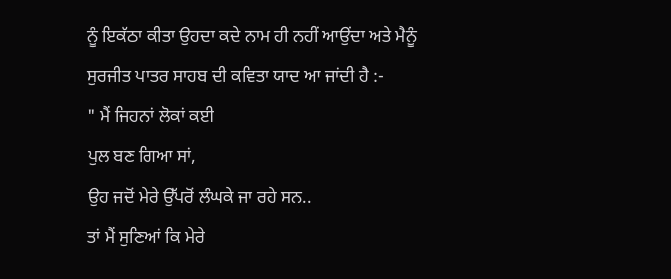ਨੂੰ ਇਕੱਠਾ ਕੀਤਾ ਉਹਦਾ ਕਦੇ ਨਾਮ ਹੀ ਨਹੀਂ ਆਉਂਦਾ ਅਤੇ ਮੈਨੂੰ
ਸੁਰਜੀਤ ਪਾਤਰ ਸਾਹਬ ਦੀ ਕਵਿਤਾ ਯਾਦ ਆ ਜਾਂਦੀ ਹੈ :-
" ਮੈਂ ਜਿਹਨਾਂ ਲੋਕਾਂ ਕਈ
ਪੁਲ ਬਣ ਗਿਆ ਸਾਂ,
ਉਹ ਜਦੋਂ ਮੇਰੇ ਉੱਪਰੋਂ ਲੰਘਕੇ ਜਾ ਰਹੇ ਸਨ..
ਤਾਂ ਮੈਂ ਸੁਣਿਆਂ ਕਿ ਮੇਰੇ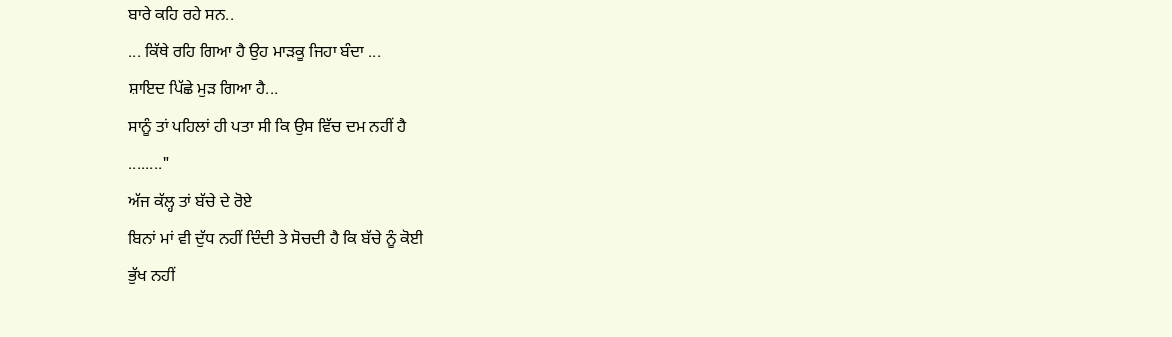ਬਾਰੇ ਕਹਿ ਰਹੇ ਸਨ..
... ਕਿੱਥੇ ਰਹਿ ਗਿਆ ਹੈ ਉਹ ਮਾੜਕੂ ਜਿਹਾ ਬੰਦਾ ...
ਸ਼ਾਇਦ ਪਿੱਛੇ ਮੁੜ ਗਿਆ ਹੈ...
ਸਾਨੂੰ ਤਾਂ ਪਹਿਲਾਂ ਹੀ ਪਤਾ ਸੀ ਕਿ ਉਸ ਵਿੱਚ ਦਮ ਨਹੀਂ ਹੈ
........"
ਅੱਜ ਕੱਲ੍ਹ ਤਾਂ ਬੱਚੇ ਦੇ ਰੋਏ
ਬਿਨਾਂ ਮਾਂ ਵੀ ਦੁੱਧ ਨਹੀਂ ਦਿੰਦੀ ਤੇ ਸੋਚਦੀ ਹੈ ਕਿ ਬੱਚੇ ਨੂੰ ਕੋਈ
ਭੁੱਖ ਨਹੀਂ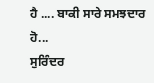ਹੈ .... ਬਾਕੀ ਸਾਰੇ ਸਮਝਦਾਰ ਹੋ...
ਸੁਰਿੰਦਰ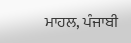ਮਾਹਲ, ਪੰਜਾਬੀ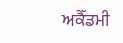ਅਕੈੱਡਮੀ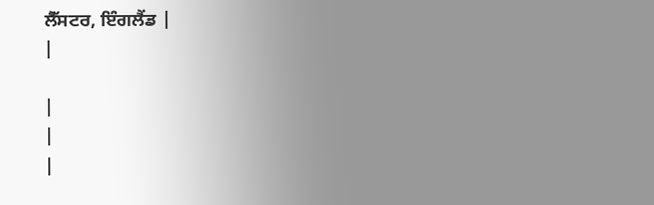ਲੈੱਸਟਰ, ਇੰਗਲੈਂਡ |
|

|
|
|